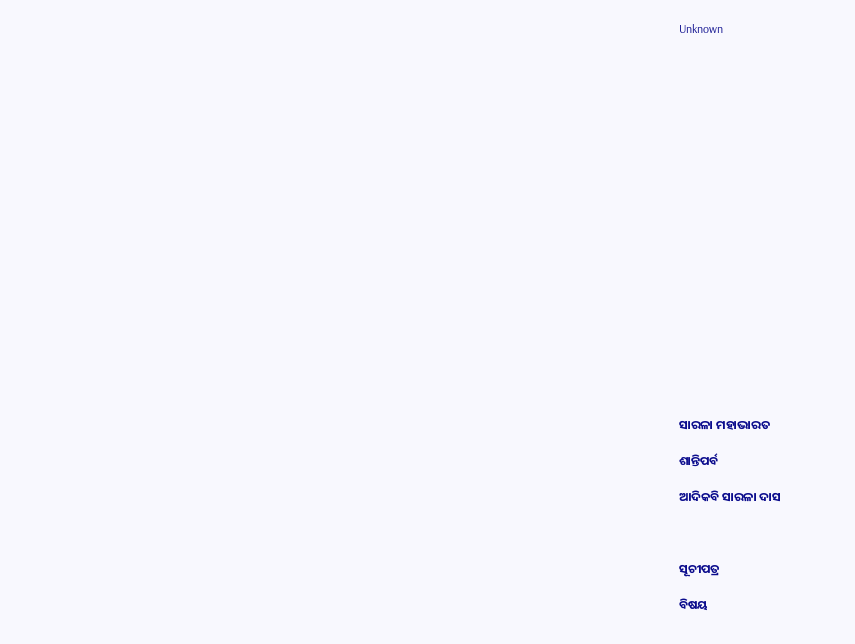Unknown





















ସାରଳା ମହାଭାରତ

ଶାନ୍ତିପର୍ବ

ଆଦିକବି ସାରଳା ଦାସ



ସୂଚୀପତ୍ର

ବିଷୟ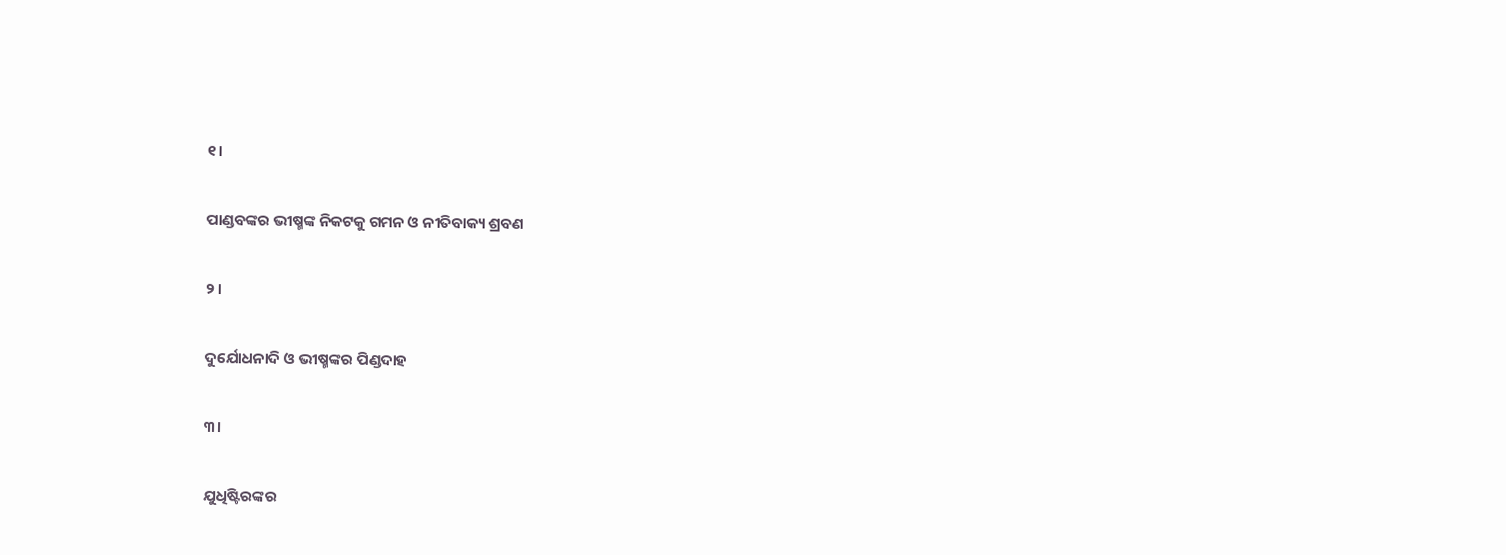୧।

ପାଣ୍ଡବଙ୍କର ଭୀଷ୍ମଙ୍କ ନିକଟକୁ ଗମନ ଓ ନୀତିବାକ୍ୟ ଶ୍ରବଣ

୨।

ଦୁର୍ଯୋଧନାଦି ଓ ଭୀଷ୍ମଙ୍କର ପିଣ୍ଡଦାହ

୩।

ଯୁଧିଷ୍ଟିରଙ୍କର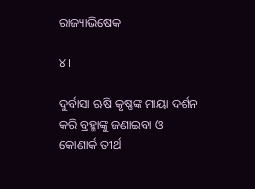ରାଜ୍ୟାଭିଷେକ

୪।

ଦୁର୍ବାସା ଋଷି କୃଷ୍ଣଙ୍କ ମାୟା ଦର୍ଶନ କରି ବ୍ରହ୍ମାଙ୍କୁ ଜଣାଇବା ଓ କୋଣାର୍କ ତୀର୍ଥ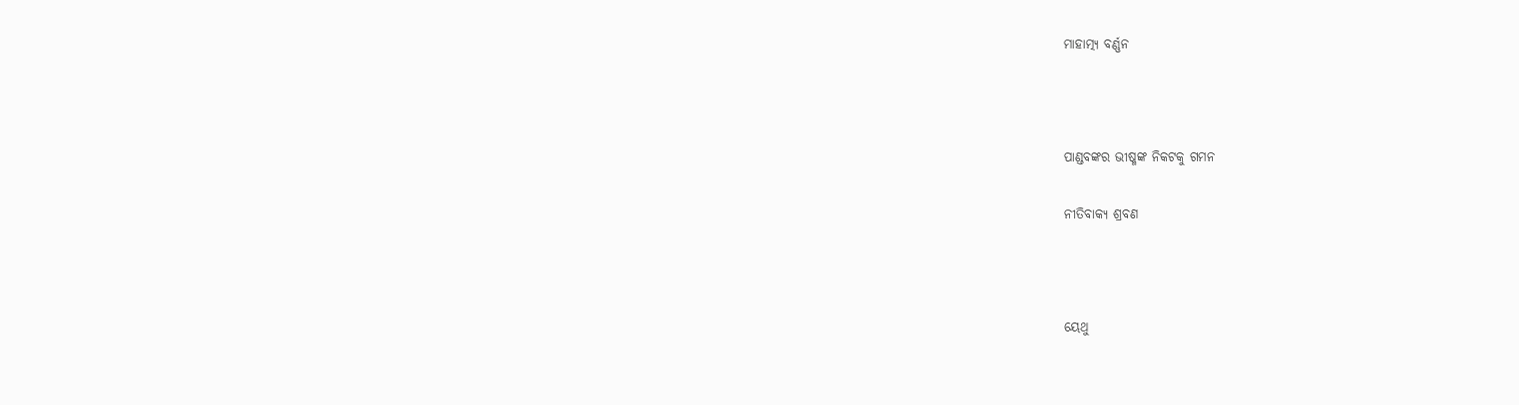ମାହାତ୍ମ୍ୟ ବର୍ଣ୍ଣନ



ପାଣ୍ଡବଙ୍କର ଭୀଷ୍ମଙ୍କ ନିକଟକୁ ଗମନ

ନୀତିବାକ୍ୟ ଶ୍ରବଣ



ୟେଥୁ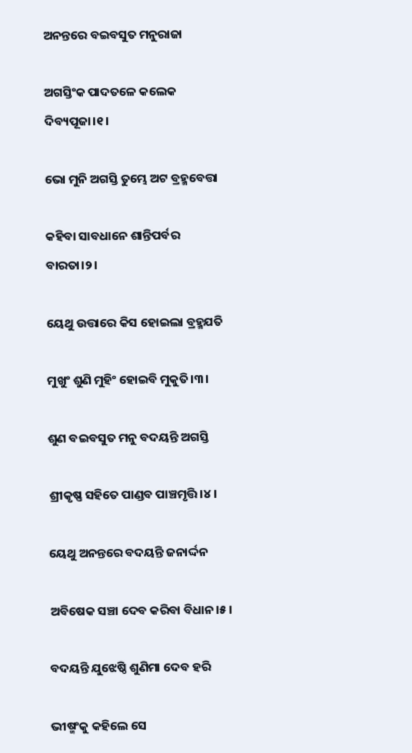ଅନନ୍ତରେ ବଇବସୁତ ମନୁରାଜା

ଅଗସ୍ତିଂକ ପାଦତଳେ କଲେକ ଦିବ୍ୟପୂଜା।୧।

ଭୋ ମୁନି ଅଗସ୍ତି ତୁମ୍ଭେ ଅଟ ବ୍ରହ୍ମବେତ୍ତା

କହିବା ସାବଧାନେ ଶାନ୍ତିପର୍ବର ବାରତା।୨।

ୟେଥୁ ଉତ୍ତାରେ କିସ ହୋଇଲା ବ୍ରହ୍ମଯତି

ମୁଖୁଂ ଶୁଣି ମୁହିଂ ହୋଇବି ମୁକୁତି।୩।

ଶୁଣ ବଇବସୁତ ମନୁ ବଦୟନ୍ତି ଅଗସ୍ତି

ଶ୍ରୀକୃଷ୍ଣ ସହିତେ ପାଣ୍ଡବ ପାଞ୍ଚମୃତ୍ତି।୪।

ୟେଥୁ ଅନନ୍ତରେ ବଦୟନ୍ତି ଜନାର୍ଦ୍ଦନ

ଅବିଷେକ ସଞ୍ଚା ଦେବ କରିବା ବିଧାନ।୫।

ବଦୟନ୍ତି ଯୁଝେଷ୍ଠି ଶୁଣିମା ଦେବ ହରି

ଭୀଷ୍ମଂକୁ କହିଲେ ସେ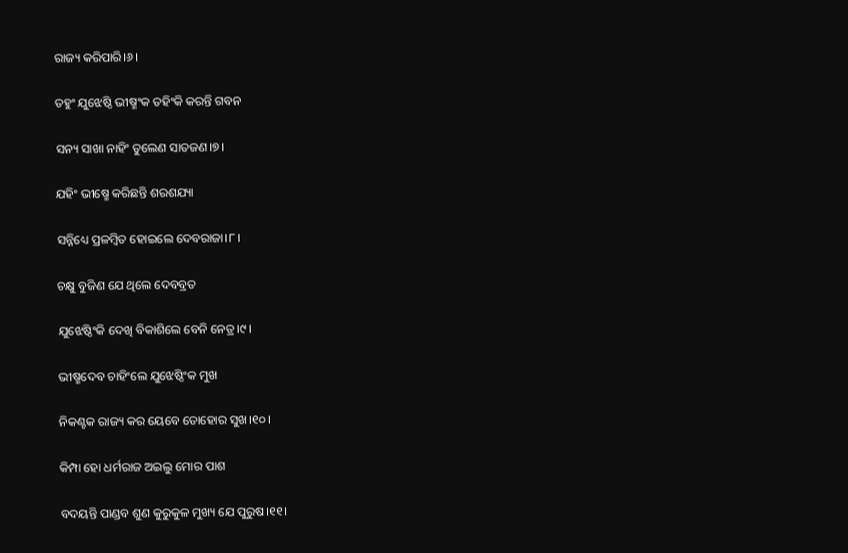ରାଜ୍ୟ କରିପାରି।୬।

ତହୁଂ ଯୁଝେଷ୍ଠି ଭୀଷ୍ମଂକ ତହିଂକି କରନ୍ତି ଗବନ

ସନ୍ୟ ସାଖା ନାହିଂ ତୁଲେଣ ସାତଜଣ।୭।

ଯହିଂ ଭୀଷ୍ମେ କରିଛନ୍ତି ଶରଶଯ୍ୟା

ସନ୍ନିଧ୍ୟେ ପ୍ରଳମ୍ୱିତ ହୋଇଲେ ଦେବରାଜା।୮।

ଚକ୍ଷୁ ବୁଜିଣ ଯେ ଥିଲେ ଦେବବ୍ରତ

ଯୁଝେଷ୍ଠିଂକି ଦେଖି ବିକାଶିଲେ ବେନି ନେତ୍ର।୯।

ଭୀଷ୍ମଦେବ ଚାହିଂଲେ ଯୁଝେଷ୍ଠିଂକ ମୁଖ

ନିକଣ୍ଟକ ରାଜ୍ୟ କର ୟେବେ ତୋହୋର ସୁଖ।୧୦।

କିମ୍ପା ହୋ ଧର୍ମରାଜ ଅଇଲୁ ମୋର ପାଶ

ବଦୟନ୍ତି ପାଣ୍ଡବ ଶୁଣ କୁରୁକୁଳ ମୁଖ୍ୟ ଯେ ପୁରୁଷ।୧୧।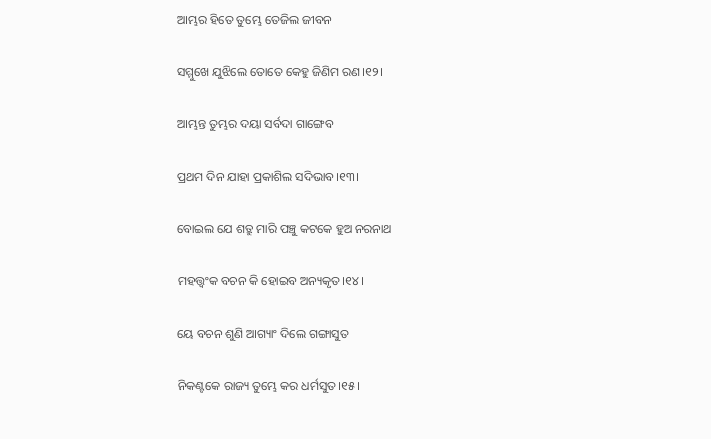ଆମ୍ଭର ହିତେ ତୁମ୍ଭେ ତେଜିଲ ଜୀବନ

ସମ୍ମୁଖେ ଯୁଝିଲେ ତୋତେ କେହୁ ଜିଣିମ ରଣ।୧୨।

ଆମ୍ଭନ୍ତ ତୁମ୍ଭର ଦୟା ସର୍ବଦା ଗାଙ୍ଗେବ

ପ୍ରଥମ ଦିନ ଯାହା ପ୍ରକାଶିଲ ସଦିଭାବ।୧୩।

ବୋଇଲ ଯେ ଶତ୍ରୁ ମାରି ପଞ୍ଚୁ କଟକେ ହୁଅ ନରନାଥ

ମହତ୍ତ୍ୱଂକ ବଚନ କି ହୋଇବ ଅନ୍ୟକୃତ।୧୪।

ୟେ ବଚନ ଶୁଣି ଆଗ୍ୟାଂ ଦିଲେ ଗଙ୍ଗାସୁତ

ନିକଣ୍ଟକେ ରାଜ୍ୟ ତୁମ୍ଭେ କର ଧର୍ମସୁତ।୧୫।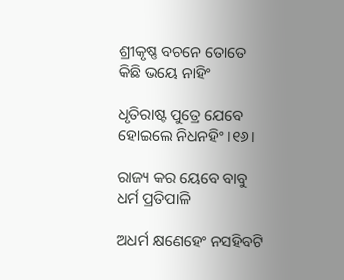ଶ୍ରୀକୃଷ୍ଣ ବଚନେ ତୋତେ କିଛି ଭୟେ ନାହିଂ

ଧୃତିରାଷ୍ଟ ପୁତ୍ରେ ଯେବେ ହୋଇଲେ ନିଧନହିଂ।୧୬।

ରାଜ୍ୟ କର ୟେବେ ବାବୁ ଧର୍ମ ପ୍ରତିପାଳି

ଅଧର୍ମ କ୍ଷଣେହେଂ ନସହିବଟି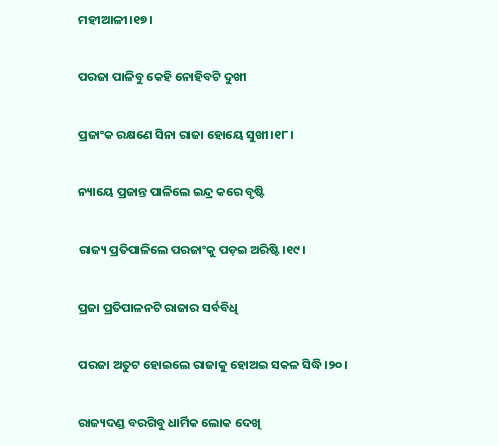ମହୀଆଳୀ।୧୭।

ପରଜା ପାଳିବୁ କେହି ନୋହିବଟି ଦୁଖୀ

ପ୍ରଜାଂକ ରକ୍ଷଣେ ସିନା ରାଜା ହୋୟେ ସୁଖୀ।୧୮।

ନ୍ୟାୟେ ପ୍ରଜାନ୍ତ ପାଳିଲେ ଇନ୍ଦ୍ର କରେ ବୃଷ୍ଟି

ରାଜ୍ୟ ପ୍ରତିପାଳିଲେ ପରଜାଂକୁ ପଡ଼ଇ ଅରିଷ୍ଟି।୧୯।

ପ୍ରଜା ପ୍ରତିପାଳନଟି ରାଜାର ସର୍ବବିଧି

ପରଜା ଅତୁଟ ହୋଇଲେ ରାଜାକୁ ହୋଅଇ ସକଳ ସିଦ୍ଧି।୨୦।

ରାଜ୍ୟଦଣ୍ଡ ବରଗିବୁ ଧାର୍ମିକ ଲୋକ ଦେଖି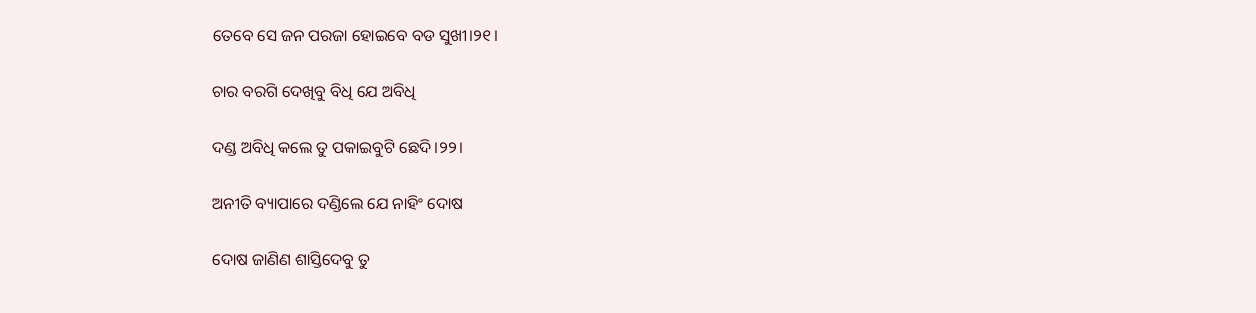ତେବେ ସେ ଜନ ପରଜା ହୋଇବେ ବଡ ସୁଖୀ।୨୧।

ଚାର ବରଗି ଦେଖିବୁ ବିଧି ଯେ ଅବିଧି

ଦଣ୍ଡ ଅବିଧି କଲେ ତୁ ପକାଇବୁଟି ଛେଦି।୨୨।

ଅନୀତି ବ୍ୟାପାରେ ଦଣ୍ଡିଲେ ଯେ ନାହିଂ ଦୋଷ

ଦୋଷ ଜାଣିଣ ଶାସ୍ତିଦେବୁ ତୁ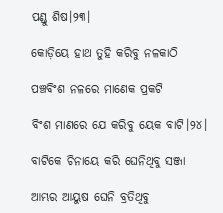ପଣ୍ଡୁ ଶିଷ।୨୩।

କୋଡ଼ିୟେ ହାଥ ତୁହି କରିବୁ ନଳକାଠି

ପଞ୍ଚବିଂଶ ନଳରେ ମାଣେକ ପ୍ରକଟି

ବିଂଶ ମାଣରେ ଯେ କରିବୁ ୟେକ ବାଟି।୨୪।

ବାଟିକେ ଚିନାୟେ କରି ଘେନିଥିବୁ ସଞ୍ଜା

ଆମ୍ଭର ଆୟୁଷ ଘେନି ବ୍ରତିଥିବୁ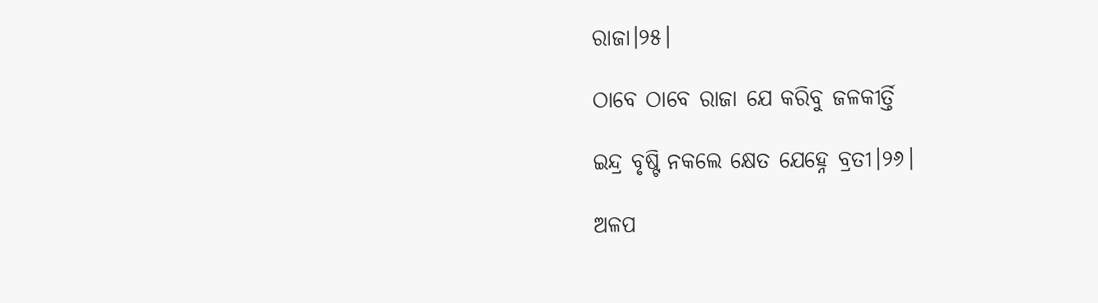ରାଜା।୨୫।

ଠାବେ ଠାବେ ରାଜା ଯେ କରିବୁ ଜଳକୀର୍ତ୍ତି

ଇନ୍ଦ୍ର ବୃଷ୍ଟି ନକଲେ କ୍ଷେତ ଯେହ୍ନେ ବ୍ରତୀ।୨୬।

ଅଳପ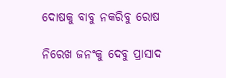ଦୋଷକୁ ବାବୁ ନକରିବୁ ରୋଷ

ନିରେଖ ଜନଂକୁ ଦେବୁ ପ୍ରାସାଦ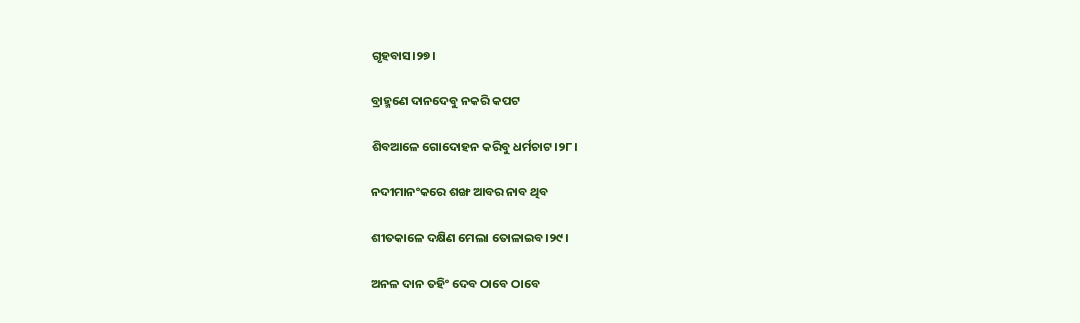ଗୃହବାସ।୨୭।

ବ୍ରାହ୍ମଣେ ଦାନଦେବୁ ନକରି କପଟ

ଶିବଆଳେ ଗୋଦୋହନ କରିବୁ ଧର୍ମଚାଟ।୨୮।

ନଦୀମାନଂକରେ ଶଙ୍ଖ ଆବର ନାବ ଥିବ

ଶୀତକାଳେ ଦକ୍ଷିଣ ମେଲା ତୋଳାଇବ।୨୯।

ଅନଳ ଦାନ ତହିଂ ଦେବ ଠାବେ ଠାବେ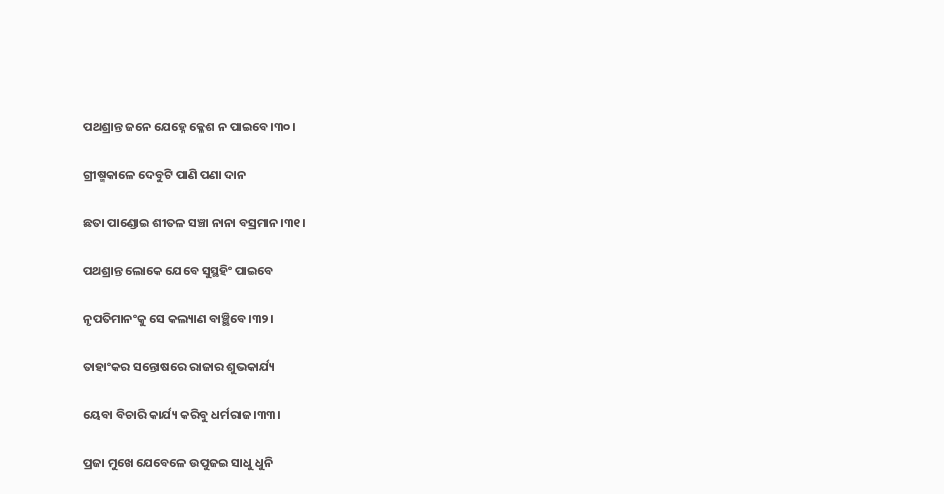ପଥଶ୍ରାନ୍ତ ଜନେ ଯେହ୍ନେ କ୍ଳେଶ ନ ପାଇବେ।୩୦।

ଗ୍ରୀଷ୍ମକାଳେ ଦେବୁଟି ପାଣି ପଣା ଦାନ

ଛତା ପାଣ୍ଡୋଇ ଶୀତଳ ସଞ୍ଚା ନାନା ବସ୍ରମାନ।୩୧।

ପଥଶ୍ରାନ୍ତ ଲୋକେ ଯେବେ ସୁସ୍ଥହିଂ ପାଇବେ

ନୃପତିମାନଂକୁ ସେ କଲ୍ୟାଣ ବାଞ୍ଛିବେ।୩୨।

ତାହାଂକର ସନ୍ତୋଷରେ ରାଜାର ଶୁଭକାର୍ଯ୍ୟ

ୟେବା ବିଚାରି କାର୍ଯ୍ୟ କରିବୁ ଧର୍ମରାଜ।୩୩।

ପ୍ରଜା ମୁଖେ ଯେବେଳେ ଉପୁଜଇ ସାଧୁ ଧୁନି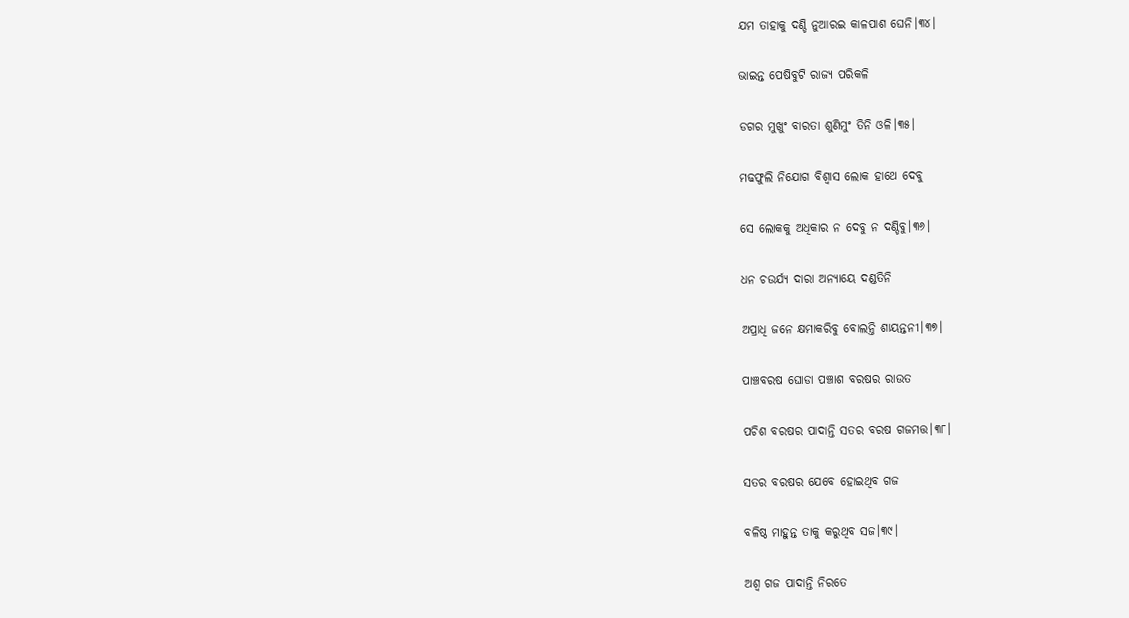ଯମ ତାହାକୁ ଦଣ୍ଡି ନୁଆରଇ କାଳପାଶ ଘେନି।୩୪।

ଭାଇନ୍ତ ପେଷିବୁଟି ରାଜ୍ୟ ପରିକଳି

ଡଗର ମୁଖୁଂ ବାରତା ଶୁଣିମୁଂ ତିନି ଓଳି।୩୫।

ମଢଫୁଲି ନିଯୋଗ ବିଶ୍ୱାସ ଲୋକ ହାଥେ ଦେବୁ

ସେ ଲୋକକୁ ଅଧିକାର ନ ଦେବୁ ନ ଦଣ୍ଡିବୁ।୩୬।

ଧନ ଚଉର୍ଯ୍ୟ ଦାରା ଅନ୍ୟାୟେ ଦଣ୍ଡତିନି

ଅପ୍ରାଧି ଜନେ କ୍ଷମାକରିବୁ ବୋଲନ୍ତି ଶାୟନ୍ତନୀ।୩୭।

ପାଞ୍ଚବରଷ ଘୋଡା ପଞ୍ଚାଶ ବରଷର ରାଉତ

ପଚିଶ ବରଷର ପାଦାନ୍ତି ସତର ବରଷ ଗଜମତ୍ତ।୩୮।

ସତର ବରଷର ଯେବେ ହୋଇଥିବ ଗଜ

ବଳିଷ୍ଠ ମାହୁନ୍ତ ତାକୁ କରୁଥିବ ସଜ।୩୯।

ଅଶ୍ୱ ଗଜ ପାଦାନ୍ତି ନିରତେ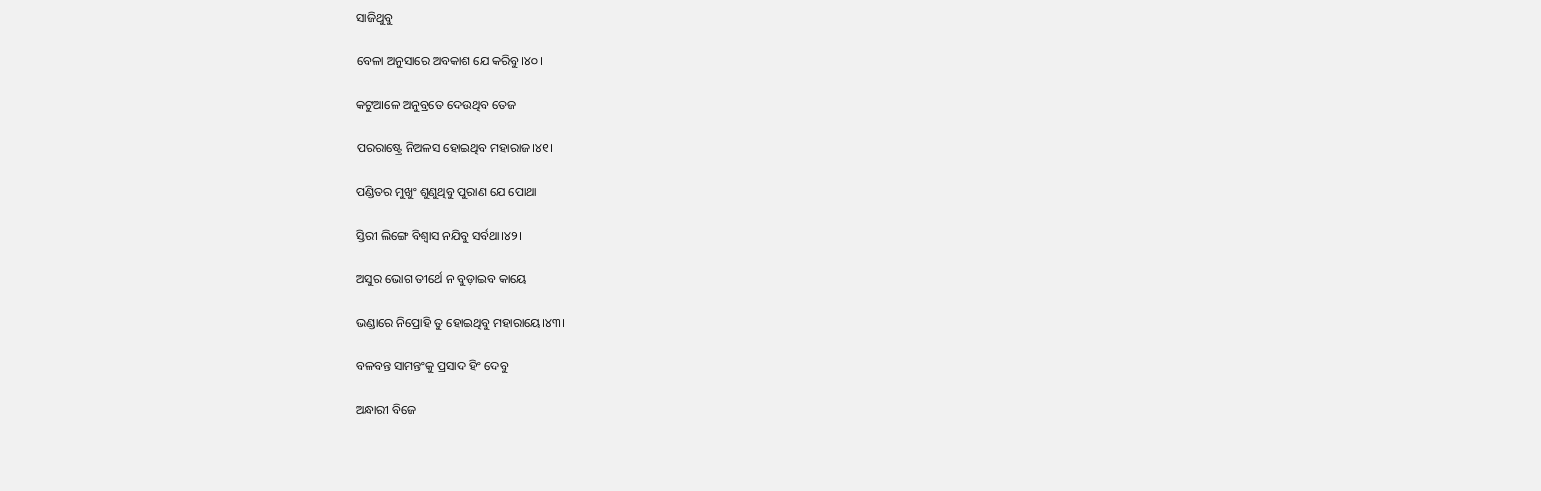ସାଜିଥୁବୁ

ବେଳା ଅନୁସାରେ ଅବକାଶ ଯେ କରିବୁ।୪୦।

କଟୁଆଳେ ଅନୁବ୍ରତେ ଦେଉଥିବ ତେଜ

ପରରାଷ୍ଟ୍ରେ ନିଅଳସ ହୋଇଥିବ ମହାରାଜ।୪୧।

ପଣ୍ଡିତର ମୁଖୁଂ ଶୁଣୁଥିବୁ ପୁରାଣ ଯେ ପୋଥା

ସ୍ତିରୀ ଲିଙ୍ଗେ ବିଶ୍ୱାସ ନଯିବୁ ସର୍ବଥା।୪୨।

ଅସୁର ଭୋଗ ତୀର୍ଥେ ନ ବୁଡ଼ାଇବ କାୟେ

ଭଣ୍ଡାରେ ନିପ୍ରୋହି ତୁ ହୋଇଥିବୁ ମହାରାୟେ।୪୩।

ବଳବନ୍ତ ସାମନ୍ତଂକୁ ପ୍ରସାଦ ହିଂ ଦେବୁ

ଅନ୍ଧାରୀ ବିଜେ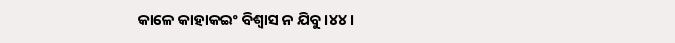କାଳେ କାହାକଇଂ ବିଶ୍ୱାସ ନ ଯିବୁ।୪୪।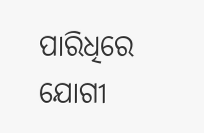ପାରିଧିରେ ଯୋଗୀ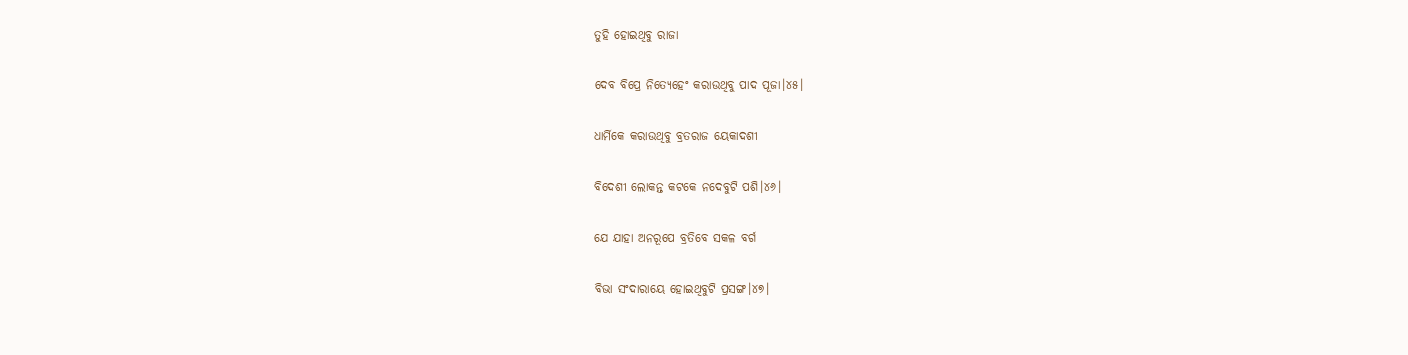ତୁହି ହୋଇଥିବୁ ରାଜା

ଦେବ ବିପ୍ରେ ନିତ୍ୟେହେଂ କରାଉଥିବୁ ପାଦ ପୂଜା।୪୫।

ଧାର୍ମିକେ କରାଉଥିବୁ ବ୍ରତରାଜ ୟେକାଦଶୀ

ବିଦେଶୀ ଲୋକନ୍ତ କଟକେ ନଦେବୁଟି ପଶି।୪୬।

ଯେ ଯାହା ଅନରୂପେ ବ୍ରତିବେ ସକଳ ବର୍ଗ

ବିଭା ସଂଦାରାୟେ ହୋଇଥିବୁଟି ପ୍ରସଙ୍ଗ।୪୭।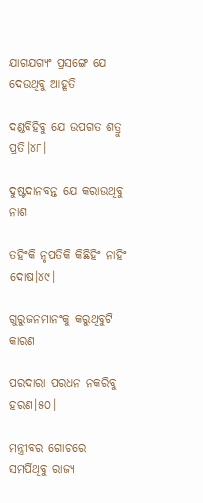ଯାଗଯଗ୍ୟଂ ପ୍ରସଙ୍ଗେ ଯେ ଦେଉଥିବୁ ଆହୂତି

ଦଣ୍ଡବିହିବୁ ଯେ ଉପଗତ ଶତ୍ରୁ ପ୍ରତି।୪୮।

ଦୁଷ୍ଟଦାନବନ୍ତ ଯେ କରାଉଥିବୁ ନାଶ

ତହିଂକି ନୃପତିକି କିଛିହିଂ ନାହିଂ ଦୋଷ।୪୯।

ଗୁରୁଜନମାନଂକୁ କରୁଥିବୁଟି କାରଣ

ପରଦାରା ପରଧନ ନକରିବୁ ହରଣ।୫୦।

ମନ୍ତ୍ରୀବର ଗୋଚରେ ସମର୍ପିଥିବୁ ରାଜ୍ୟ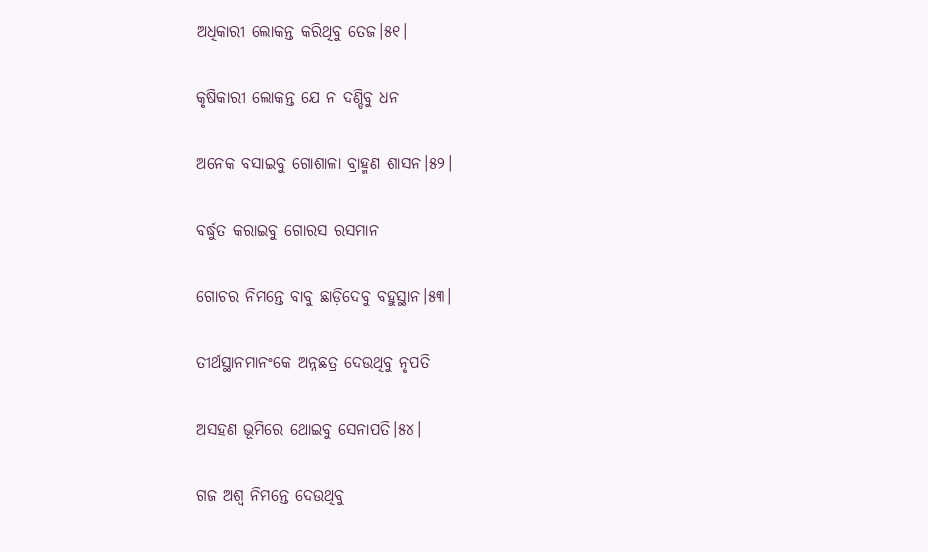ଅଧିକାରୀ ଲୋକନ୍ତ କରିଥିବୁ ତେଜ।୫୧।

କୃଷିକାରୀ ଲୋକନ୍ତ ଯେ ନ ଦଣ୍ଡିବୁ ଧନ

ଅନେକ ବସାଇବୁ ଗୋଶାଳା ବ୍ରାହ୍ମଣ ଶାସନ।୫୨।

ବର୍ଦ୍ଧୁତ କରାଇବୁ ଗୋରସ ରସମାନ

ଗୋଚର ନିମନ୍ତେ ବାବୁ ଛାଡ଼ିଦେବୁ ବହୁସ୍ଥାନ।୫୩।

ତୀର୍ଥସ୍ଥାନମାନଂକେ ଅନ୍ନଛତ୍ର ଦେଉଥିବୁ ନୃପତି

ଅସହଣ ଭୂମିରେ ଥୋଇବୁ ସେନାପତି।୫୪।

ଗଜ ଅଶ୍ୱ ନିମନ୍ତେ ଦେଉଥିବୁ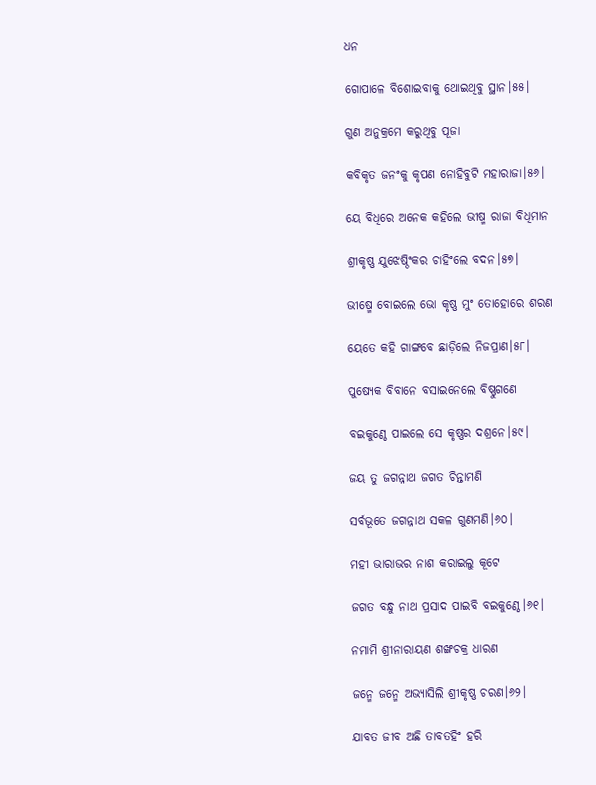ଧନ

ଗୋପାଳେ ବିଶୋଇବାକୁ ଥୋଇଥିବୁ ସ୍ଥାନ।୫୫।

ଗୁଣ ଅନୁକ୍ରମେ କରୁଥିବୁ ପୂଜା

କବିକୃତ ଜନଂକୁ କୃପଣ ନୋହିବୁଟି ମହାରାଜା।୫୬।

ୟେ ବିଧିରେ ଅନେକ କହିଲେ ଭୀଷ୍ମ ରାଜା ବିଧିମାନ

ଶ୍ରୀକୃଷ୍ଣ ଯୁଝେଷ୍ଠିଂକର ଚାହିଂଲେ ବଦନ।୫୭।

ଭୀଷ୍ମେ ବୋଇଲେ ଭୋ କୃଷ୍ଣ ମୁଂ ତୋହୋରେ ଶରଣ

ୟେତେ କହି ଗାଙ୍ଗବେ ଛାଡ଼ିଲେ ନିଜପ୍ରାଣ।୫୮।

ପୁଷ୍ୟେକ ବିବାନେ ବସାଇନେଲେ ବିଷ୍ଣୁଗଣେ

ବଇକୁଣ୍ଠେ ପାଇଲେ ସେ କୃଷ୍ଣର ଦଶ୍ରନେ।୫୯।

ଜୟ ତୁ ଜଗନ୍ନାଥ ଜଗତ ଚିନ୍ତାମଣି

ସର୍ବଭୂତେ ଜଗନ୍ନାଥ ସକଳ ଗୁଣମଣି।୬୦।

ମହୀ ଭାରାଭର ନାଶ କରାଇଲୁ କୂଟେ

ଜଗତ ବନ୍ଧୁ ନାଥ ପ୍ରସାଦ ପାଇବି ବଇକୁଣ୍ଠେ।୬୧।

ନମାମି ଶ୍ରୀନାରାୟଣ ଶଙ୍ଖଚକ୍ର ଧାରଣ

ଜନ୍ମେ ଜନ୍ମେ ଅଭ୍ୟାସିଲି ଶ୍ରୀକୃଷ୍ଣ ଚରଣ।୬୨।

ଯାବତ ଜୀବ ଅଛି ତାବତହିଂ ହରି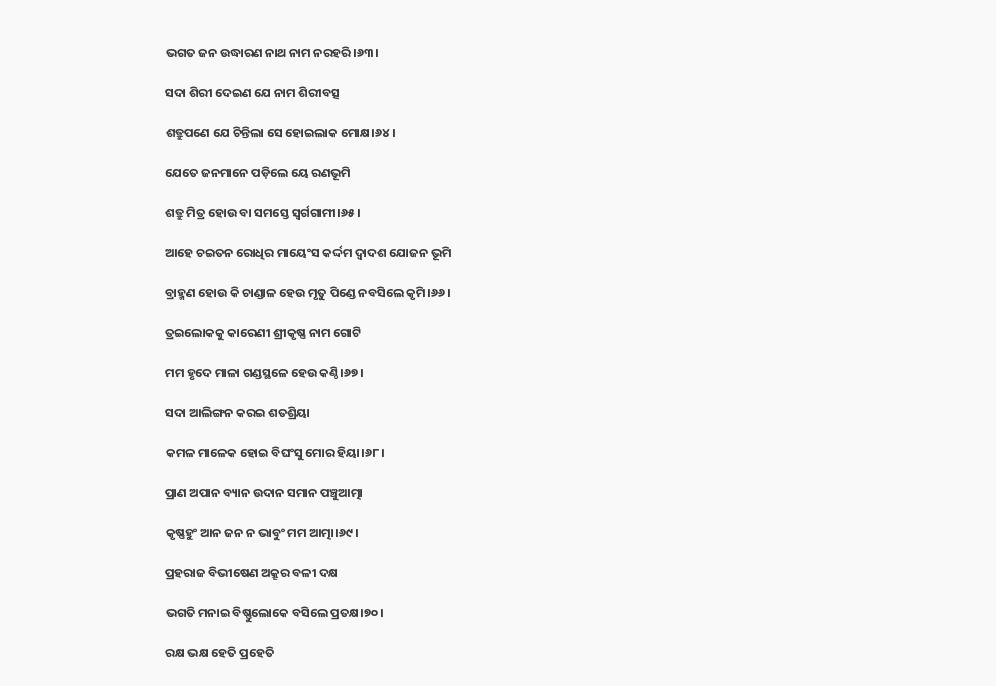ଭଗତ ଜନ ଉଦ୍ଧାରଣ ନାଥ ନାମ ନରହରି।୬୩।

ସଦା ଶିରୀ ଦେଇଣ ଯେ ନାମ ଶିରୀବତ୍ସ

ଶତ୍ରୁପଣେ ଯେ ଚିନ୍ତିଲା ସେ ହୋଇଲାକ ମୋକ୍ଷ।୬୪।

ଯେତେ ଜନମାନେ ପଡ଼ିଲେ ୟେ ରଣଭୂମି

ଶତ୍ରୁ ମିତ୍ର ହୋଉ ବା ସମସ୍ତେ ସ୍ୱର୍ଗଗାମୀ।୬୫।

ଆହେ ଚଇତନ ରୋଧିର ମାୟେଂସ କର୍ଦ୍ଦମ ଦ୍ୱାଦଶ ଯୋଜନ ଭୂମି

ବ୍ରାହ୍ମଣ ହୋଉ କି ଚାଣ୍ଡାଳ ହେଉ ମୃତୁ ପିଣ୍ଡେ ନବସିଲେ କୃମି।୬୬।

ତ୍ରଇଲୋକକୁ କାରେଣୀ ଶ୍ରୀକୃଷ୍ଣ ନାମ ଗୋଟି

ମମ ହୃଦେ ମାଳା ଗଣ୍ଡସ୍ଥଳେ ହେଉ କଣ୍ଠି।୬୭।

ସଦା ଆଲିଙ୍ଗନ କରଇ ଶତଶ୍ରିୟା

କମଳ ମାଳେକ ହୋଇ ବିଘଂସୁ ମୋର ହିୟା।୬୮।

ପ୍ରାଣ ଅପାନ ବ୍ୟାନ ଉଦାନ ସମାନ ପଞ୍ଚୁଆତ୍ମା

କୃଷ୍ଣହୁଂ ଆନ ଜନ ନ ଭାବୁଂ ମମ ଆତ୍ମା।୬୯।

ପ୍ରହରାଜ ବିଭୀଷେଣ ଅକ୍ରୂର ବଳୀ ଦକ୍ଷ

ଭଗତି ମନାଇ ବିଷ୍ଣୁଲୋକେ ବସିଲେ ପ୍ରତକ୍ଷ।୭୦।

ରକ୍ଷ ଭକ୍ଷ ହେତି ପ୍ରହେତି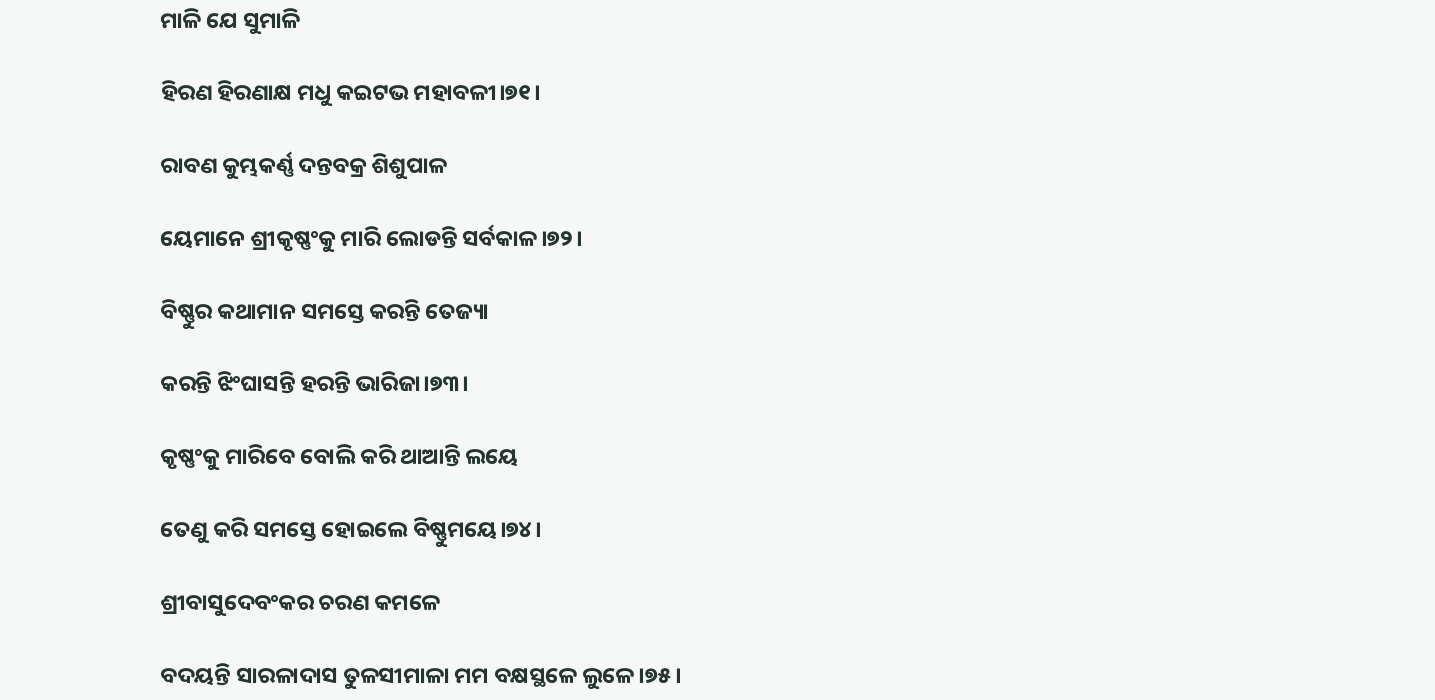ମାଳି ଯେ ସୁମାଳି

ହିରଣ ହିରଣାକ୍ଷ ମଧୁ କଇଟଭ ମହାବଳୀ।୭୧।

ରାବଣ କୁମ୍ଭକର୍ଣ୍ଣ ଦନ୍ତବକ୍ର ଶିଶୁପାଳ

ୟେମାନେ ଶ୍ରୀକୃଷ୍ଣଂକୁ ମାରି ଲୋଡନ୍ତି ସର୍ବକାଳ।୭୨।

ବିଷ୍ଣୁର କଥାମାନ ସମସ୍ତେ କରନ୍ତି ତେଜ୍ୟା

କରନ୍ତି ଝିଂଘାସନ୍ତି ହରନ୍ତି ଭାରିଜା।୭୩।

କୃଷ୍ଣଂକୁ ମାରିବେ ବୋଲି କରି ଥାଆନ୍ତି ଲୟେ

ତେଣୁ କରି ସମସ୍ତେ ହୋଇଲେ ବିଷ୍ଣୁମୟେ।୭୪।

ଶ୍ରୀବାସୁଦେବଂକର ଚରଣ କମଳେ

ବଦୟନ୍ତି ସାରଳାଦାସ ତୁଳସୀମାଳା ମମ ବକ୍ଷସ୍ଥଳେ ଲୁଳେ।୭୫।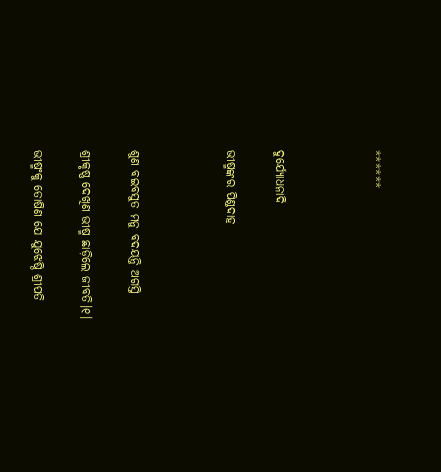******



ଦୁର୍ଯ୍ୟୋଧନାଦି

ଭୀଷ୍ମଙ୍କର ପିଣ୍ଡଦାହ



ଶୁଣ ବଇବସୁତ ମନୁ ବଦୟନ୍ତି ଅଗସ୍ତି

ଶ୍ରୀକୃଷ୍ଣ ଦେଖିଣ ଭୀଷ୍ମ ଛାଡ଼ିଲେ ଜୀବତି।୧।

ଭୀଷ୍ମଂକୁ ତୋଷିଣ ଯେ ଯୁଝେଷ୍ଠି ଶ୍ରୀପତି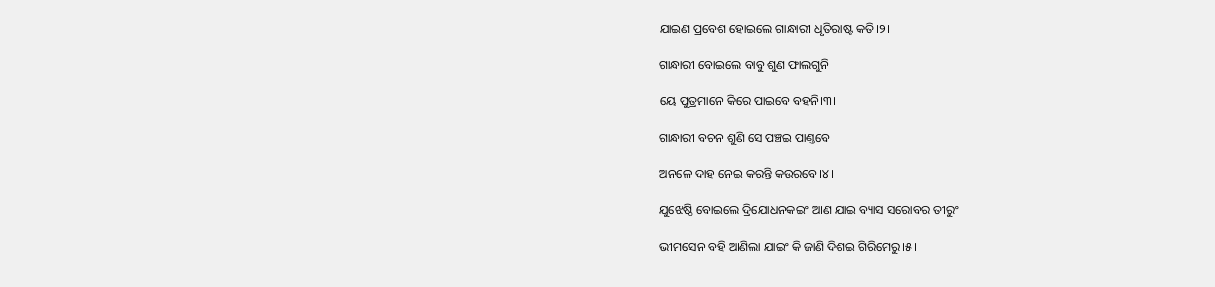ଯାଇଣ ପ୍ରବେଶ ହୋଇଲେ ଗାନ୍ଧାରୀ ଧୃତିରାଷ୍ଟ କତି।୨।

ଗାନ୍ଧାରୀ ବୋଇଲେ ବାବୁ ଶୁଣ ଫାଲଗୁନି

ୟେ ପୁତ୍ରମାନେ କିରେ ପାଇବେ ବହନି।୩।

ଗାନ୍ଧାରୀ ବଚନ ଶୁଣି ସେ ପଞ୍ଚଇ ପାଣ୍ତବେ

ଅନଳେ ଦାହ ନେଇ କରନ୍ତି କଉରବେ।୪।

ଯୁଝେଷ୍ଠି ବୋଇଲେ ଦ୍ରିଯୋଧନକଇଂ ଆଣ ଯାଇ ବ୍ୟାସ ସରୋବର ତୀରୁଂ

ଭୀମସେନ ବହି ଆଣିଲା ଯାଇଂ କି ଜାଣି ଦିଶଇ ଗିରିମେରୁ।୫।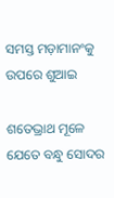ସମସ୍ତ ମଡ଼ାମାନଂକୁ ଉପରେ ଶୁଆଇ

ଶତେଭ୍ରାଥ ମୂଳେ ଯେତେ ବନ୍ଧୁ ସୋଦର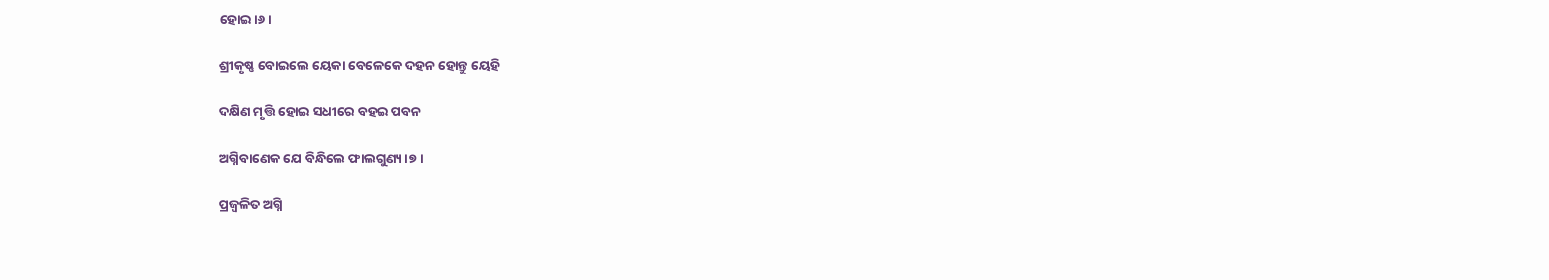ହୋଇ।୬।

ଶ୍ରୀକୃଷ୍ଣ ବୋଇଲେ ୟେକା ବେଳେକେ ଦହନ ହୋନ୍ତୁ ୟେହି

ଦକ୍ଷିଣ ମୃତ୍ତି ହୋଇ ସଧୀରେ ବହଇ ପବନ

ଅଗ୍ନିବାଣେକ ଯେ ବିନ୍ଧିଲେ ଫାଲଗୁଣ୍ୟ।୭।

ପ୍ରଜ୍ୱଳିତ ଅଗ୍ନି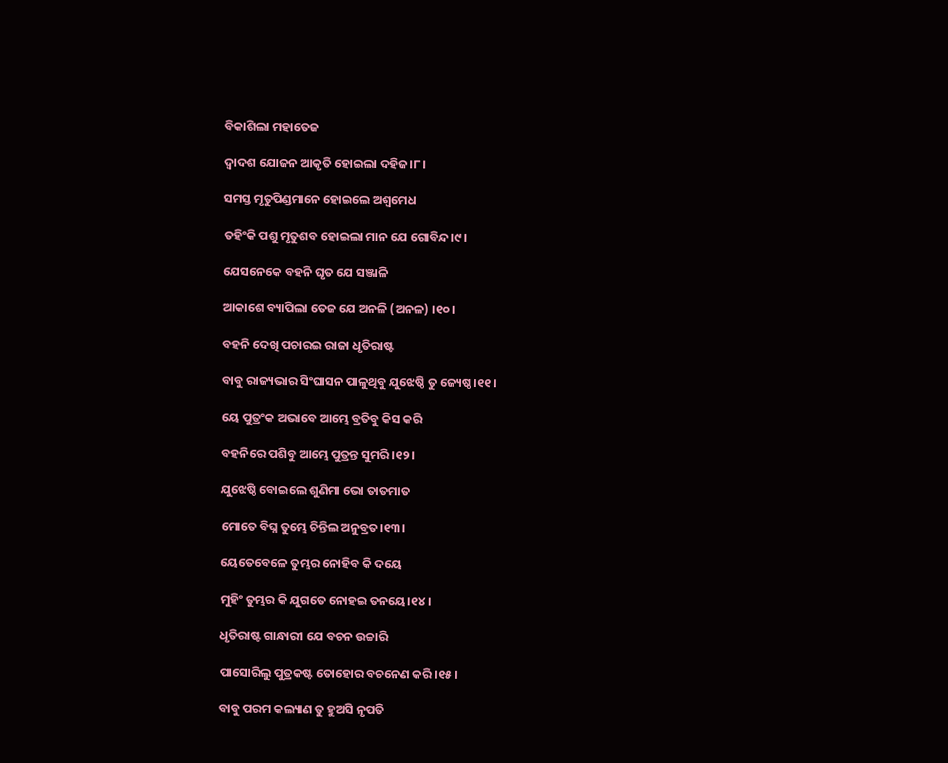ବିକାଶିଲା ମହାତେଜ

ଦ୍ୱାଦଶ ଯୋଜନ ଆକୃତି ହୋଇଲା ଦହିଜ।୮।

ସମସ୍ତ ମୃତୁପିଣ୍ଡମାନେ ହୋଇଲେ ଅଶ୍ୱମେଧ

ତହିଂକି ପଶୁ ମୃତୁଶବ ହୋଇଲା ମାନ ଯେ ଗୋବିନ୍ଦ।୯।

ଯେସନେକେ ବହନି ଘୃତ ଯେ ସଞ୍ଜାଳି

ଆକାଶେ ବ୍ୟାପିଲା ତେଜ ଯେ ଅନଳି (ଅନଳ) ।୧୦।

ବହନି ଦେଖି ପଚାରଇ ରାଜା ଧୃତିରାଷ୍ଟ

ବାବୁ ରାଜ୍ୟଭାର ସିଂଘାସନ ପାଳୁଥିବୁ ଯୁଝେଷ୍ଠି ତୁ ଜ୍ୟେଷ୍ଠ।୧୧।

ୟେ ପୁତ୍ରଂକ ଅଭାବେ ଆମ୍ଭେ ବ୍ରତିବୁ କିସ କରି

ବହନିରେ ପଶିବୁ ଆମ୍ଭେ ପୁତ୍ରନ୍ତ ସୁମରି।୧୨।

ଯୁଝେଷ୍ଠି ବୋଇଲେ ଶୁଣିମା ଭୋ ତାତମାତ

ମୋତେ ବିଘ୍ନ ତୁମ୍ଭେ ଚିନ୍ତିଲ ଅନୁବ୍ରତ।୧୩।

ୟେତେବେଳେ ତୁମ୍ଭର ନୋହିବ କି ଦୟେ

ମୁହିଂ ତୁମ୍ଭର କି ଯୁଗତେ ନୋହଇ ତନୟେ।୧୪।

ଧୃତିରାଷ୍ଟ ଗାନ୍ଧାରୀ ଯେ ବଚନ ଉଚ୍ଚାରି

ପାସୋରିଲୁ ପୁତ୍ରକଷ୍ଟ ତୋହୋର ବଚନେଣ କରି।୧୫।

ବାବୁ ପରମ କଲ୍ୟାଣ ତୁ ହୁଅସି ନୃପତି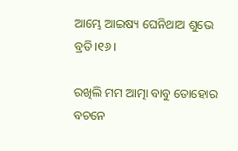ଆମ୍ଭେ ଆଇଷ୍ୟ ଘେନିଥାଅ ଶୁଭେ ବ୍ରତି।୧୬।

ରଖିଲି ମମ ଆତ୍ମା ବାବୁ ତୋହୋର ବଚନେ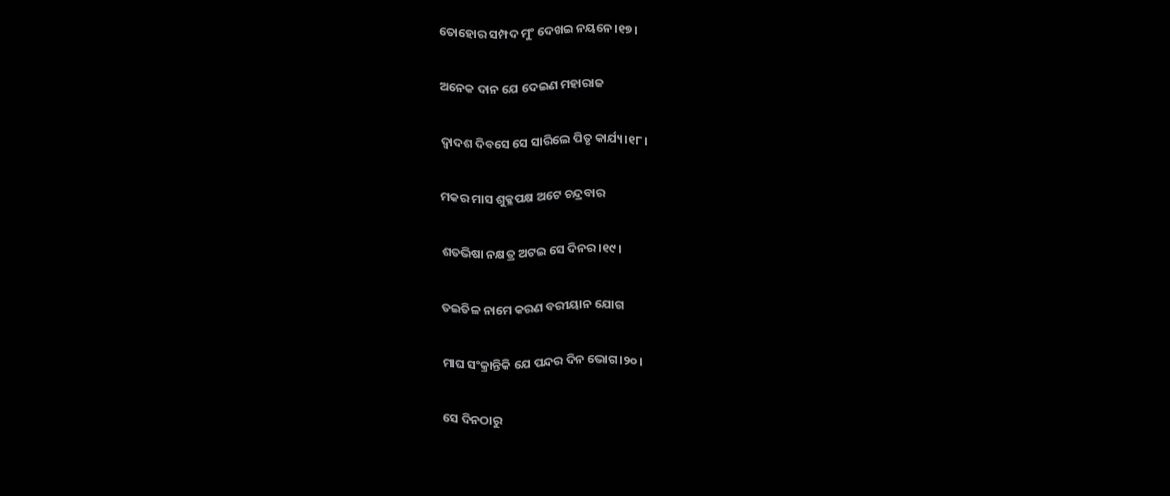ତୋହୋର ସମ୍ପଦ ମୁଂ ଦେଖଇ ନୟନେ।୧୭।

ଅନେକ ଦାନ ଯେ ଦେଇଣ ମହାରାଜ

ଦ୍ୱାଦଶ ଦିବସେ ସେ ସାରିଲେ ପିତୃ କାର୍ଯ୍ୟ।୧୮।

ମକର ମାସ ଶୁକ୍ଳପକ୍ଷ ଅଟେ ଚନ୍ଦ୍ରବାର

ଶତଭିଷା ନକ୍ଷତ୍ର ଅଟଇ ସେ ଦିନର।୧୯।

ତଇତିଳ ନାମେ କରଣ ବରୀୟାନ ଯୋଗ

ମାଘ ସଂକ୍ରାନ୍ତିକି ଯେ ପନ୍ଦର ଦିନ ଭୋଗ।୨୦।

ସେ ଦିନଠାରୁ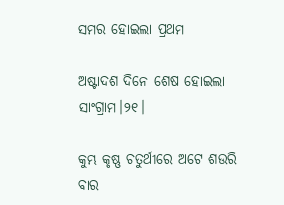ସମର ହୋଇଲା ପ୍ରଥମ

ଅଷ୍ଟାଦଶ ଦିନେ ଶେଷ ହୋଇଲା ସାଂଗ୍ରାମ।୨୧।

କୁମ୍ଭ କୃଷ୍ଣ ଚତୁର୍ଥୀରେ ଅଟେ ଶଉରି ବାର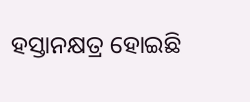ହସ୍ତାନକ୍ଷତ୍ର ହୋଇଛି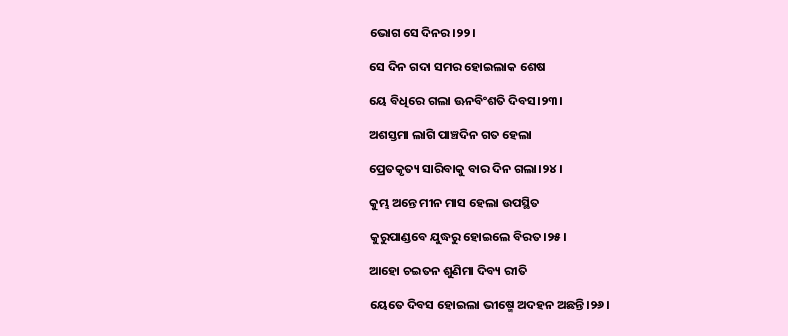ଭୋଗ ସେ ଦିନର।୨୨।

ସେ ଦିନ ଗଦା ସମର ହୋଇଲାକ ଶେଷ

ୟେ ବିଧିରେ ଗଲା ଊନବିଂଶତି ଦିବସ।୨୩।

ଅଶସ୍ତମା ଲାଗି ପାଞ୍ଚଦିନ ଗତ ହେଲା

ପ୍ରେତକୃତ୍ୟ ସାରିବାକୁ ବାର ଦିନ ଗଲା।୨୪।

କୁମ୍ଭ ଅନ୍ତେ ମୀନ ମାସ ହେଲା ଉପସ୍ଥିତ

କୁରୁପାଣ୍ଡବେ ଯୁଦ୍ଧରୁ ହୋଇଲେ ବିରତ।୨୫।

ଆହୋ ଚଇତନ ଶୁଣିମା ଦିବ୍ୟ ରୀତି

ୟେତେ ଦିବସ ହୋଇଲା ଭୀଷ୍ମେ ଅଦହନ ଅଛନ୍ତି।୨୬।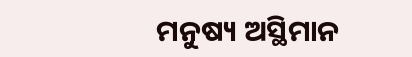ମନୁଷ୍ୟ ଅସ୍ଥିମାନ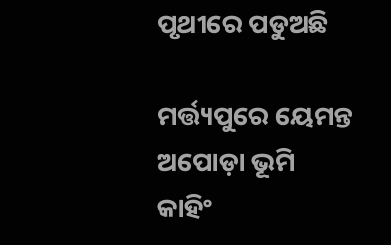ପୃଥୀରେ ପଡୁଅଛି

ମର୍ତ୍ତ୍ୟପୁରେ ୟେମନ୍ତ ଅପୋଡ଼ା ଭୂମି କାହିଂ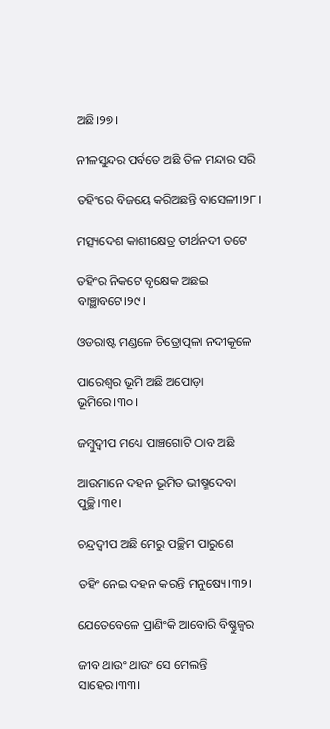ଅଛି।୨୭।

ନୀଳସୁନ୍ଦର ପର୍ବତେ ଅଛି ତିଳ ମନ୍ଦାର ସରି

ତହିଂରେ ବିଜୟେ କରିଅଛନ୍ତି ବାସେଳୀ।୨୮।

ମତ୍ସ୍ୟଦେଶ କାଶୀକ୍ଷେତ୍ର ତୀର୍ଥନଦୀ ତଟେ

ତହିଂର ନିକଟେ ବୃକ୍ଷେକ ଅଛଇ ବାଞ୍ଛାବଟେ।୨୯।

ଓଡରାଷ୍ଟ ମଣ୍ଡଳେ ଚିତ୍ରୋତ୍ପଳା ନଦୀକୂଳେ

ପାରେଶ୍ୱର ଭୂମି ଅଛି ଅପୋଡ଼ା ଭୂମିରେ।୩୦।

ଜମ୍ୱୁଦ୍ୱୀପ ମଧ୍ୟେ ପାଞ୍ଚଗୋଟି ଠାବ ଅଛି

ଆଉମାନେ ଦହନ ଭୂମିତ ଭୀଷ୍ମଦେବା ପୁଚ୍ଛି।୩୧।

ଚନ୍ଦ୍ରଦ୍ୱୀପ ଅଛି ମେରୁ ପଚ୍ଛିମ ପାରୁଶେ

ତହିଂ ନେଇ ଦହନ କରନ୍ତି ମନୁଷ୍ୟେ।୩୨।

ଯେତେବେଳେ ପ୍ରାଣିଂକି ଆବୋରି ବିଷ୍ଣୁଜ୍ୱର

ଜୀବ ଥାଉଂ ଥାଉଂ ସେ ମେଲନ୍ତି ସାହେର।୩୩।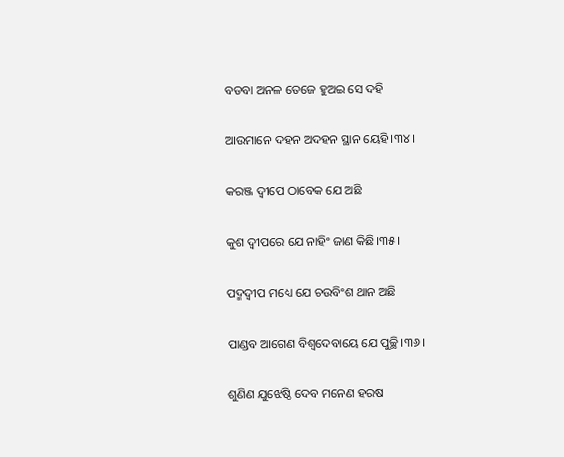ବଡବା ଅନଳ ତେଜେ ହୁଅଇ ସେ ଦହି

ଆଉମାନେ ଦହନ ଅଦହନ ସ୍ଥାନ ୟେହି।୩୪।

କରଞ୍ଜ ଦ୍ୱୀପେ ଠାବେକ ଯେ ଅଛି

କୁଶ ଦ୍ୱୀପରେ ଯେ ନାହିଂ ଜାଣ କିଛି।୩୫।

ପଦ୍ମଦ୍ୱୀପ ମଧ୍ୟେ ଯେ ଚଉବିଂଶ ଥାନ ଅଛି

ପାଣ୍ଡବ ଆଗେଣ ବିଶ୍ୱଦେବାୟେ ଯେ ପୁଚ୍ଛି।୩୬।

ଶୁଣିଣ ଯୁଝେଷ୍ଠି ଦେବ ମନେଣ ହରଷ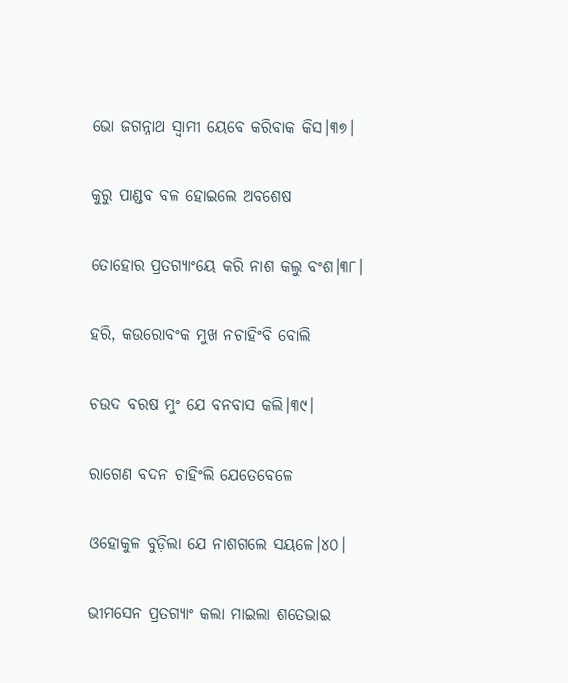ଭୋ ଜଗନ୍ନାଥ ସ୍ୱାମୀ ୟେବେ କରିବାକ କିସ।୩୭।

କୁରୁ ପାଣ୍ଡବ ବଳ ହୋଇଲେ ଅବଶେଷ

ତୋହୋର ପ୍ରତଗ୍ୟାଂୟେ କରି ନାଶ କଲୁ ବଂଶ।୩୮।

ହରି, କଉରୋବଂକ ମୁଖ ନଚାହିଂବି ବୋଲି

ଚଉଦ ବରଷ ମୁଂ ଯେ ବନବାସ କଲି।୩୯।

ରାଗେଣ ବଦନ ଚାହିଂଲି ଯେତେବେଳେ

ଓହୋକୁଳ ବୁଡ଼ିଲା ଯେ ନାଶଗଲେ ସୟଳେ।୪୦।

ଭୀମସେନ ପ୍ରତଗ୍ୟାଂ କଲା ମାଇଲା ଶତେଭାଇ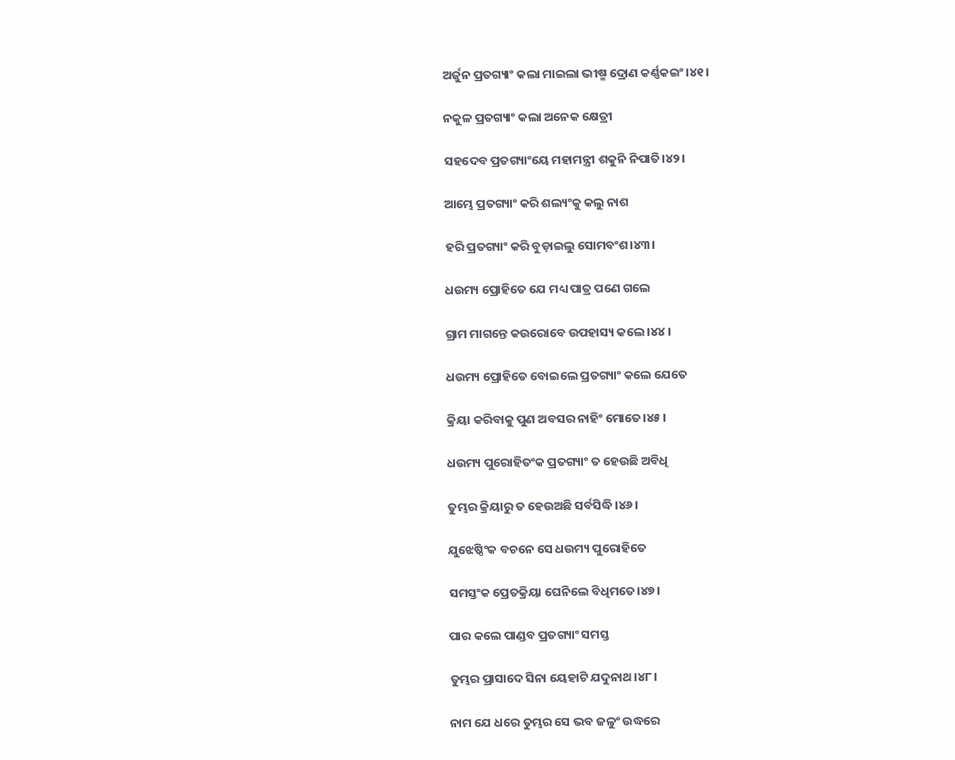ଅର୍ଜୁନ ପ୍ରତଗ୍ୟାଂ କଲା ମାଇଲା ଭୀଷ୍ମ ଦ୍ରୋଣ କର୍ଣ୍ଣକଇଂ।୪୧।

ନକୁଳ ପ୍ରତଗ୍ୟାଂ କଲା ଅନେକ କ୍ଷେତ୍ରୀ

ସହଦେବ ପ୍ରତଗ୍ୟାଂୟେ ମହାମନ୍ତ୍ରୀ ଶକୁନି ନିପାତି।୪୨।

ଆମ୍ଭେ ପ୍ରତଗ୍ୟାଂ କରି ଶଲ୍ୟଂକୁ କଲୁ ନାଶ

ହରି ପ୍ରତଗ୍ୟାଂ କରି ବୁଡ଼ାଇଲୁ ସୋମବଂଶ।୪୩।

ଧଉମ୍ୟ ପ୍ରୋହିତେ ଯେ ମଧ୍ୟ ପାତ୍ର ପଣେ ଗଲେ

ଗ୍ରାମ ମାଗନ୍ତେ କଉରୋବେ ଉପହାସ୍ୟ କଲେ।୪୪।

ଧଉମ୍ୟ ପ୍ରୋହିତେ ବୋଇଲେ ପ୍ରତଗ୍ୟାଂ କଲେ ଯେତେ

କ୍ରିୟା କରିବାକୁ ପୁଣ ଅବସର ନାହିଂ ମୋତେ।୪୫।

ଧଉମ୍ୟ ପୁରୋହିତଂକ ପ୍ରତଗ୍ୟାଂ ତ ହେଉଛି ଅବିଧି

ତୁମ୍ଭର କ୍ରିୟାରୁ ତ ହେଉଅଛି ସର୍ବସିଦ୍ଧି।୪୬।

ଯୁଝେଷ୍ଠିଂକ ବଚନେ ସେ ଧଉମ୍ୟ ପୁରୋହିତେ

ସମସ୍ତଂକ ପ୍ରେତକ୍ରିୟା ଘେନିଲେ ବିଧିମତେ।୪୭।

ପାର କଲେ ପାଣ୍ଡବ ପ୍ରତଗ୍ୟାଂ ସମସ୍ତ

ତୁମ୍ଭର ପ୍ରାସାଦେ ସିନା ୟେହାଟି ଯଦୁନାଥ।୪୮।

ନାମ ଯେ ଧରେ ତୁମ୍ଭର ସେ ଭବ ଜଳୁଂ ଉଦ୍ଧରେ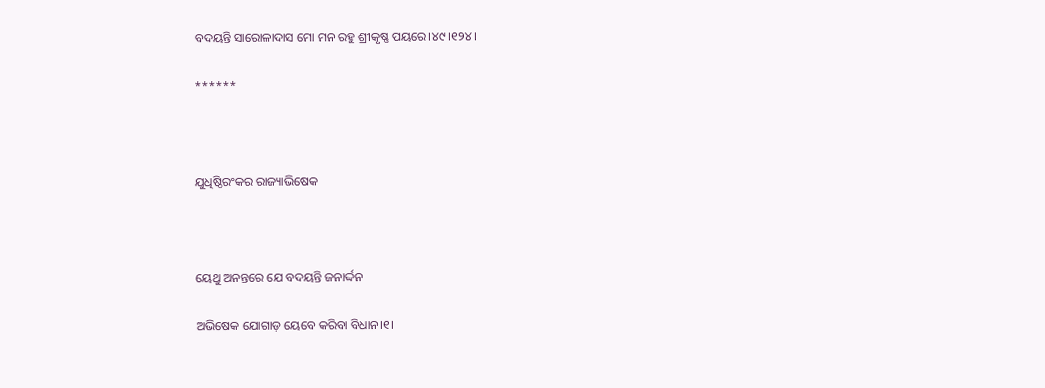ବଦୟନ୍ତି ସାରୋଳାଦାସ ମୋ ମନ ରହୁ ଶ୍ରୀକୃଷ୍ଣ ପୟରେ।୪୯।୧୨୪।

******



ଯୁଧିଷ୍ଠିରଂକର ରାଜ୍ୟାଭିଷେକ



ୟେଥୁ ଅନନ୍ତରେ ଯେ ବଦୟନ୍ତି ଜନାର୍ଦ୍ଦନ

ଅଭିଷେକ ଯୋଗାଡ଼ ୟେବେ କରିବା ବିଧାନ।୧।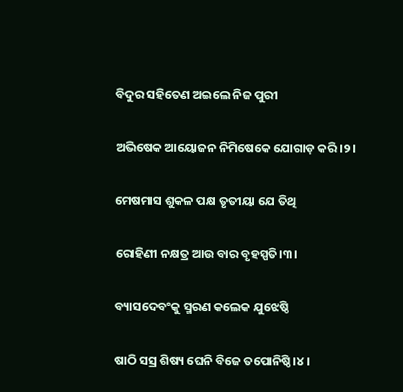ବିଦୁର ସହିତେଣ ଅଇଲେ ନିଜ ପୁରୀ

ଅଭିଷେକ ଆୟୋଜନ ନିମିଷେକେ ଯୋଗାଡ଼ କରି।୨।

ମେଷମାସ ଶୁକଳ ପକ୍ଷ ତୃତୀୟା ଯେ ତିଥି

ରୋହିଣୀ ନକ୍ଷତ୍ର ଆଉ ବାର ବୃହସ୍ପତି।୩।

ବ୍ୟାସଦେବଂକୁ ସ୍ମରଣ କଲେକ ଯୁଝେଷ୍ଠି

ଷାଠି ସସ୍ର ଶିଷ୍ୟ ଘେନି ବିଜେ ତପୋନିଷ୍ଠି।୪।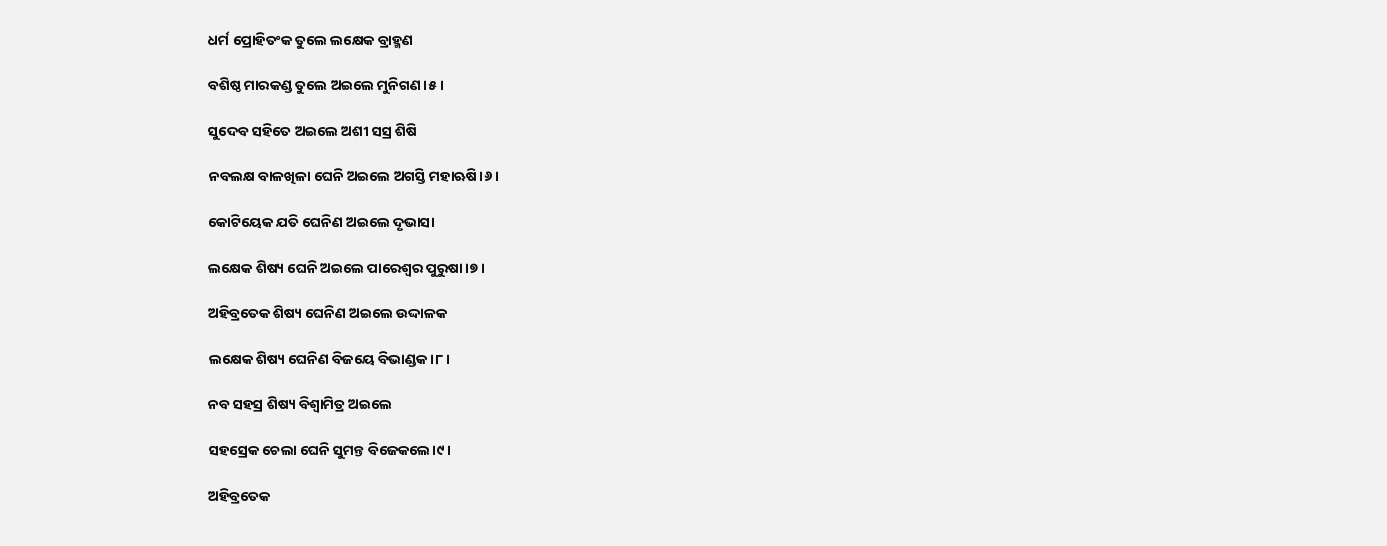ଧର୍ମ ପ୍ରୋହିତଂକ ତୁଲେ ଲକ୍ଷେକ ବ୍ରାହ୍ମଣ

ବଶିଷ୍ଠ ମାରକଣ୍ଡ ତୁଲେ ଅଇଲେ ମୁନିଗଣ।୫।

ସୁଦେବ ସହିତେ ଅଇଲେ ଅଶୀ ସସ୍ର ଶିଷି

ନବଲକ୍ଷ ବାଳଖିଳା ଘେନି ଅଇଲେ ଅଗସ୍ତି ମହାଋଷି।୬।

କୋଟିୟେକ ଯତି ଘେନିଣ ଅଇଲେ ଦୃଭାସା

ଲକ୍ଷେକ ଶିଷ୍ୟ ଘେନି ଅଇଲେ ପାରେଶ୍ୱର ପୁରୁଷା।୭।

ଅହିବ୍ରତେକ ଶିଷ୍ୟ ଘେନିଣ ଅଇଲେ ଉଦ୍ଦାଳକ

ଲକ୍ଷେକ ଶିଷ୍ୟ ଘେନିଣ ବିଜୟେ ବିଭାଣ୍ଡକ।୮।

ନବ ସହସ୍ର ଶିଷ୍ୟ ବିଶ୍ୱାମିତ୍ର ଅଇଲେ

ସହସ୍ରେକ ଚେଲା ଘେନି ସୁମନ୍ତ ବିଜେକଲେ।୯।

ଅହିବ୍ରତେକ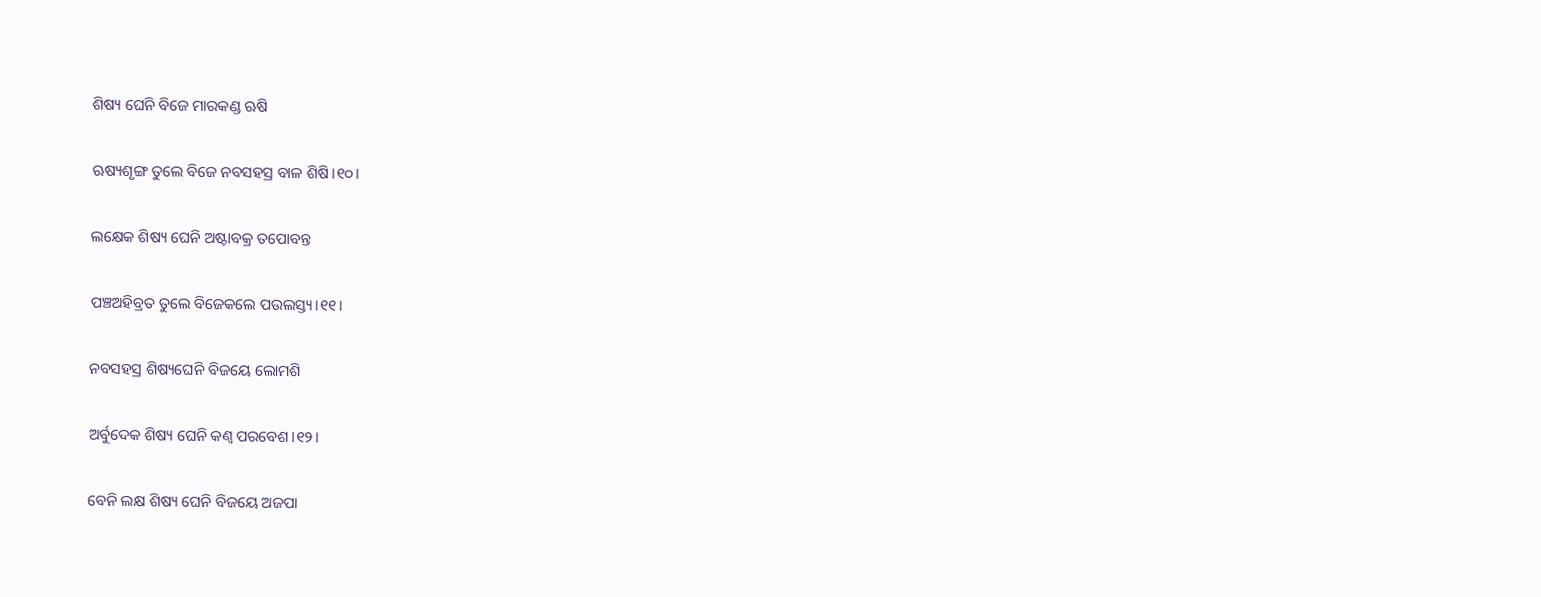ଶିଷ୍ୟ ଘେନି ବିଜେ ମାରକଣ୍ଡ ଋଷି

ଋଷ୍ୟଶୃଙ୍ଗ ତୁଲେ ବିଜେ ନବସହସ୍ର ବାଳ ଶିଷି।୧୦।

ଲକ୍ଷେକ ଶିଷ୍ୟ ଘେନି ଅଷ୍ଟାବକ୍ର ତପୋବନ୍ତ

ପଞ୍ଚଅହିବ୍ରତ ତୁଲେ ବିଜେକଲେ ପଉଲସ୍ତ୍ୟ।୧୧।

ନବସହସ୍ର ଶିଷ୍ୟଘେନି ବିଜୟେ ଲୋମଶି

ଅର୍ବୁଦେକ ଶିଷ୍ୟ ଘେନି କଣ୍ୱ ପରବେଶ।୧୨।

ବେନି ଲକ୍ଷ ଶିଷ୍ୟ ଘେନି ବିଜୟେ ଅଜପା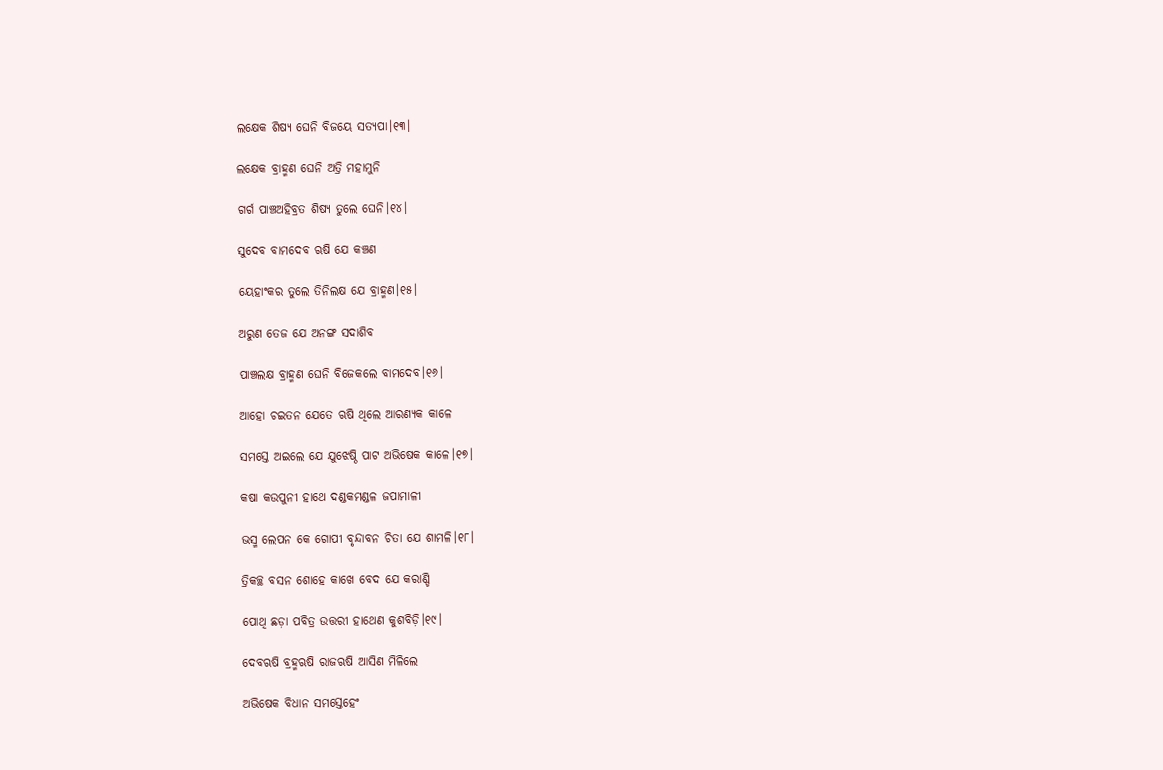ଲକ୍ଷେକ ଶିଷ୍ୟ ଘେନି ବିଜୟେ ସତ୍ୟପା।୧୩।

ଲକ୍ଷେକ ବ୍ରାହ୍ମଣ ଘେନି ଅତ୍ରି ମହାମୁନି

ଗର୍ଗ ପାଞ୍ଚଅହିବ୍ରତ ଶିଷ୍ୟ ତୁଲେ ଘେନି।୧୪।

ସୁଦେବ ବାମଦେବ ଋଷି ଯେ କଞ୍ଚଣ

ୟେହାଂକର ତୁଲେ ତିନିଲକ୍ଷ ଯେ ବ୍ରାହ୍ମଣ।୧୫।

ଅରୁଣ ତେଜ ଯେ ଅନଙ୍ଗ ସଦାଶିବ

ପାଞ୍ଚଲକ୍ଷ ବ୍ରାହ୍ମଣ ଘେନି ବିଜେକଲେ ବାମଦେବ।୧୬।

ଆହୋ ଚଇତନ ଯେତେ ଋଷି ଥିଲେ ଆରଣ୍ୟକ କାଳେ

ସମସ୍ତେ ଅଇଲେ ଯେ ଯୁଝେଷ୍ଠି ପାଟ ଅଭିଷେକ କାଳେ।୧୭।

କଷା କଉପୁନୀ ହାଥେ ଦଣ୍ଡକମଣ୍ଡଳ ଜପାମାଳୀ

ଭସ୍ମ ଲେପନ କେ ଗୋପୀ ବୃନ୍ଦାବନ ଚିତା ଯେ ଶାମଳି।୧୮।

ତ୍ରିକଚ୍ଛ ବସନ ଶୋହେ କାଖେ ବେଦ ଯେ କରାଣ୍ଡି

ପୋଥି ଛଡ଼ା ପବିତ୍ର ଉତ୍ତରୀ ହାଥେଣ କୁଶବିଡ଼ି।୧୯।

ଦେବଋଷି ବ୍ରହ୍ମଋଷି ରାଜଋଷି ଆସିଣ ମିଳିଲେ

ଅଭିଷେକ ବିଧାନ ସମସ୍ତେହେଂ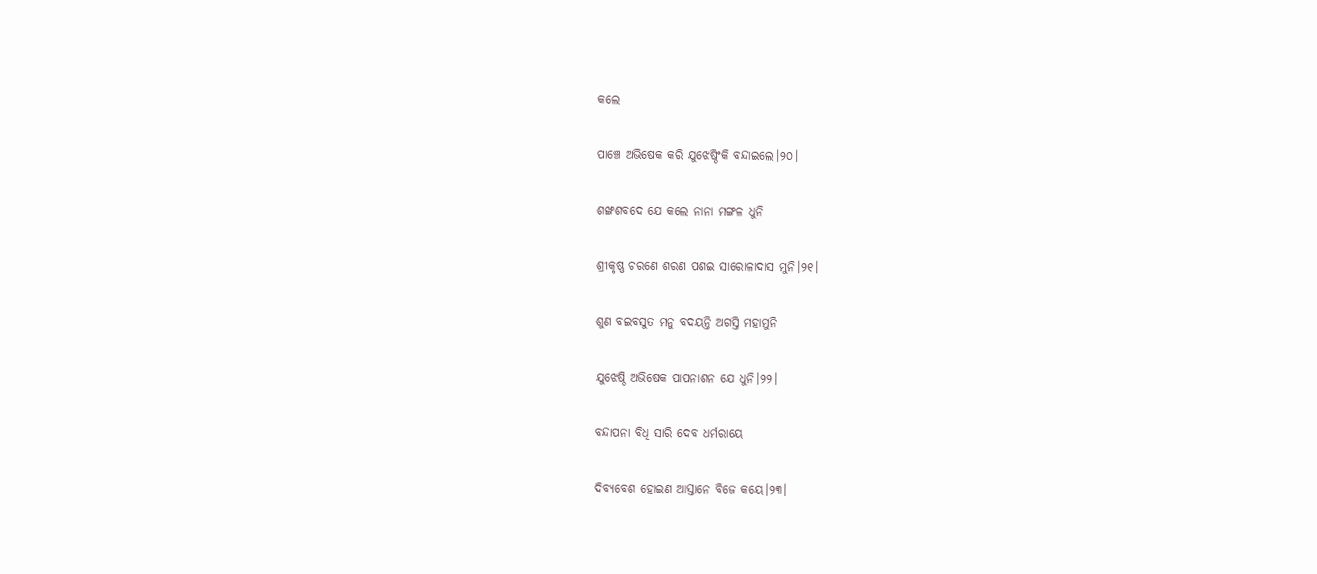କଲେ

ପାଞ୍ଚେ ଅଭିଷେକ କରି ଯୁଝେଷ୍ଠିଂକି ବନ୍ଦାଇଲେ।୨୦।

ଶଙ୍ଖଶବଦେ ଯେ କଲେ ନାନା ମଙ୍ଗଳ ଧୁନି

ଶ୍ରୀକୃଷ୍ଣ ଚରଣେ ଶରଣ ପଶଇ ସାରୋଳାଦାସ ମୁନି।୨୧।

ଶୁଣ ବଇବସୁତ ମନୁ ବଦୟନ୍ତି ଅଗସ୍ତି ମହାମୁନି

ଯୁଝେଷ୍ଠି ଅଭିଷେକ ପାପନାଶନ ଯେ ଧୁନି।୨୨।

ବନ୍ଦାପନା ବିଧି ସାରି ଦେବ ଧର୍ମରାୟେ

ଦିବ୍ୟବେଶ ହୋଇଣ ଆସ୍ତାନେ ବିଜେ କୟେ।୨୩।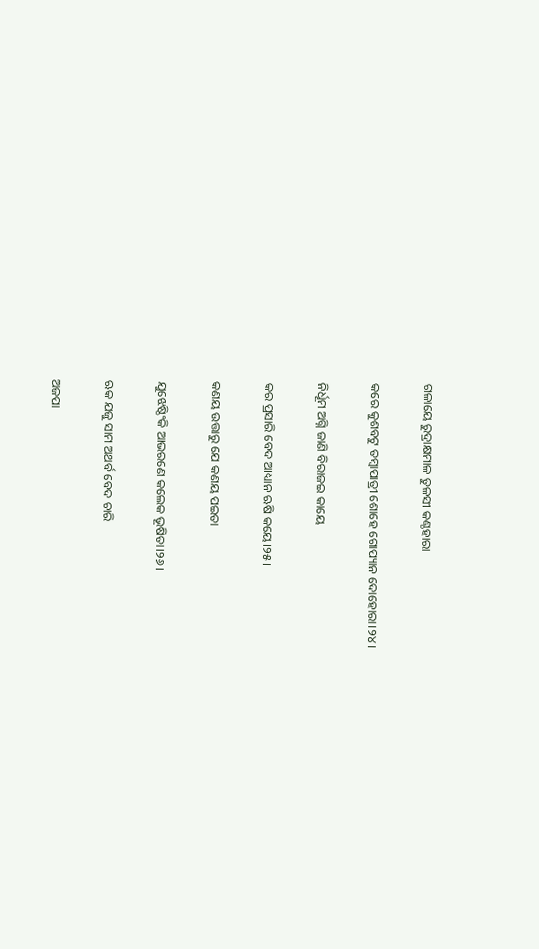ଗଳାୟେ ରୁଦ୍ରାକ୍ଷମାଳ ତୁଳସୀ କଣ୍ଠହାରା

କରେ କୁଶବଟୁ ତମ୍ୱାପାତ୍ରୀ ଶୋହେ ଗୋପ୍ୟାନ ଦୋହୋରା।୨୪।

ନିର୍ଧୂମ ଅଗ୍ନି ଜାଣି ବିରାଜଇ କାୟେ

କର ପ୍ରସାରି ବେଦ ଆଧ୍ୟାନ ଋଷି କୟେ।୨୫।

କଣୟ ଉତ୍ତାରୁ ଯେ କଣୟ ପଇତା

ଯୁଝେଷ୍ଠିଂକି ଆଭରଣେ କଲେକ ଭୂଷିତା।୨୬।

ଋକ ଯଜୁ ସାମ ଅଥର୍ବ ବେଦ ଚାରି

ଅଜପା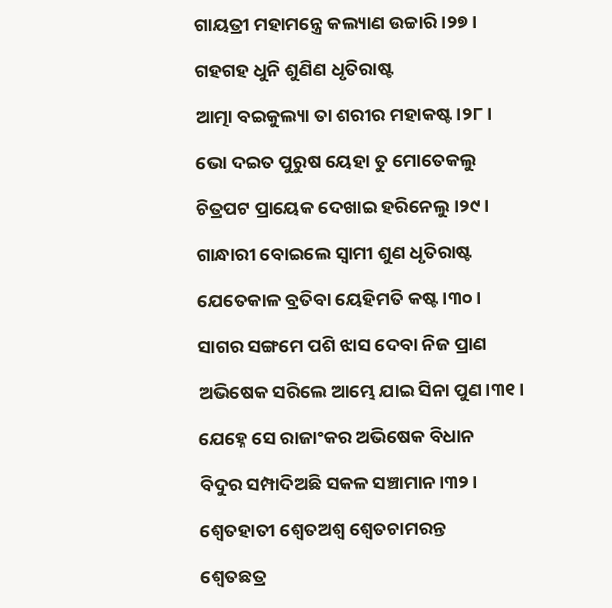ଗାୟତ୍ରୀ ମହାମନ୍ତ୍ରେ କଲ୍ୟାଣ ଉଚ୍ଚାରି।୨୭।

ଗହଗହ ଧୁନି ଶୁଣିଣ ଧୃତିରାଷ୍ଟ

ଆତ୍ମା ବଇକୁଲ୍ୟା ତା ଶରୀର ମହାକଷ୍ଟ।୨୮।

ଭୋ ଦଇତ ପୁରୁଷ ୟେହା ତୁ ମୋତେକଲୁ

ଚିତ୍ରପଟ ପ୍ରାୟେକ ଦେଖାଇ ହରିନେଲୁ।୨୯।

ଗାନ୍ଧାରୀ ବୋଇଲେ ସ୍ୱାମୀ ଶୁଣ ଧୃତିରାଷ୍ଟ

ଯେତେକାଳ ବ୍ରତିବା ୟେହିମତି କଷ୍ଟ।୩୦।

ସାଗର ସଙ୍ଗମେ ପଶି ଝାସ ଦେବା ନିଜ ପ୍ରାଣ

ଅଭିଷେକ ସରିଲେ ଆମ୍ଭେ ଯାଇ ସିନା ପୁଣ।୩୧।

ଯେହ୍ନେ ସେ ରାଜାଂକର ଅଭିଷେକ ବିଧାନ

ବିଦୁର ସମ୍ପାଦିଅଛି ସକଳ ସଞ୍ଚାମାନ।୩୨।

ଶ୍ୱେତହାତୀ ଶ୍ୱେତଅଶ୍ୱ ଶ୍ୱେତଚାମରନ୍ତ

ଶ୍ୱେତଛତ୍ର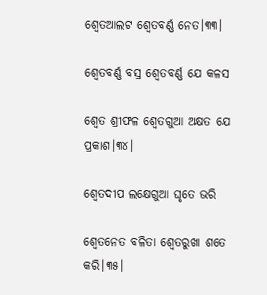ଶ୍ୱେତଆଲଟ ଶ୍ୱେତବର୍ଣ୍ଣ ନେତ।୩୩।

ଶ୍ୱେତବର୍ଣ୍ଣ ବସ୍ର ଶ୍ୱେତବର୍ଣ୍ଣ ଯେ କଳସ

ଶ୍ୱେତ ଶ୍ରୀଫଳ ଶ୍ୱେତଗୁଆ ଅକ୍ଷତ ଯେ ପ୍ରକାଶ।୩୪।

ଶ୍ୱେତଦୀପ ଲକ୍ଷେଗୁଆ ଘୃତେ ଭରି

ଶ୍ୱେତନେତ ବଳିତା ଶ୍ୱେତରୁଖା ଶତେ କରି।୩୫।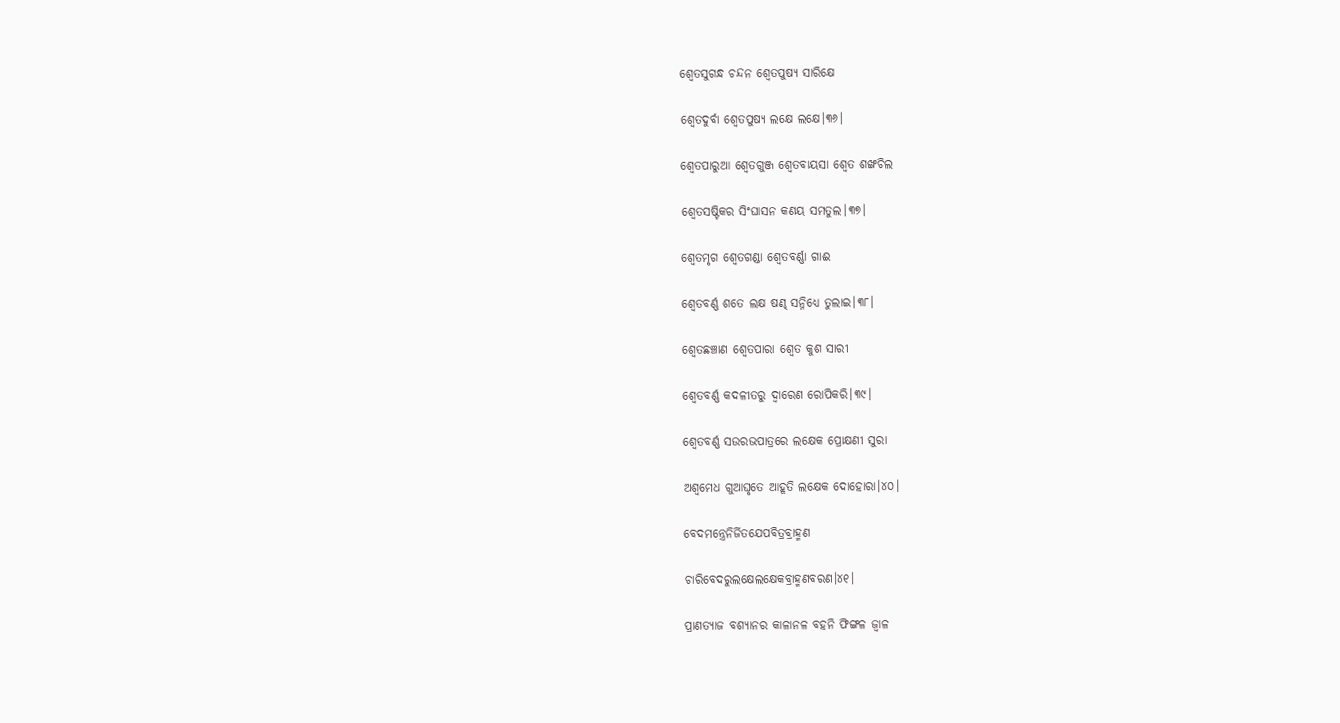ଶ୍ୱେତସୁଗନ୍ଧ ଚନ୍ଦନ ଶ୍ୱେତପୁଷ୍ୟ ସାରିକ୍ଷେ

ଶ୍ୱେତଦୁର୍ବା ଶ୍ୱେତପୁଷ୍ୟ ଲକ୍ଷେ ଲକ୍ଷେ।୩୬।

ଶ୍ୱେତପାରୁଆ ଶ୍ୱେତଗୁଞ୍ଜ ଶ୍ୱେତବାୟସା ଶ୍ୱେତ ଶଙ୍ଖଚିଲ

ଶ୍ୱେତସଷ୍ଟିକର ସିଂଘାସନ କଣୟ ସମତୁଲ।୩୭।

ଶ୍ୱେତମୃଗ ଶ୍ୱେତଗଣ୍ଡା ଶ୍ୱେତବର୍ଣ୍ଣା ଗାଈ

ଶ୍ୱେତବର୍ଣ୍ଣ ଶତେ ଲକ୍ଷ ଷଣ୍ଢ ସନ୍ନିଧ୍ୟେ ତୁଲାଇ।୩୮।

ଶ୍ୱେତଛଞ୍ଚାଣ ଶ୍ୱେତପାରା ଶ୍ୱେତ କୁଶ ସାରୀ

ଶ୍ୱେତବର୍ଣ୍ଣ କଦଳୀତରୁ ଦ୍ୱାରେଣ ରୋପିକରି।୩୯।

ଶ୍ୱେତବର୍ଣ୍ଣ ସଉରଭପାତ୍ରରେ ଲକ୍ଷେକ ପ୍ରୋକ୍ଷଣୀ ସୁରା

ଅଶ୍ୱମେଧ ଗୁଆଘୃତେ ଆହୂତି ଲକ୍ଷେକ ଦୋହୋରା।୪୦।

ବେଦମନ୍ତ୍ରେନିର୍ଜିତଯେପବିତ୍ରବ୍ରାହ୍ମଣ

ଚାରିବେଦରୁଲକ୍ଷେଲକ୍ଷେକବ୍ରାହ୍ମଣବରଣ।୪୧।

ପ୍ରାଣତ୍ୟାଜ ବଶ୍ୟାନର କାଳାନଳ ବହନି ଫିଙ୍ଗଳ ଜ୍ୱାଳ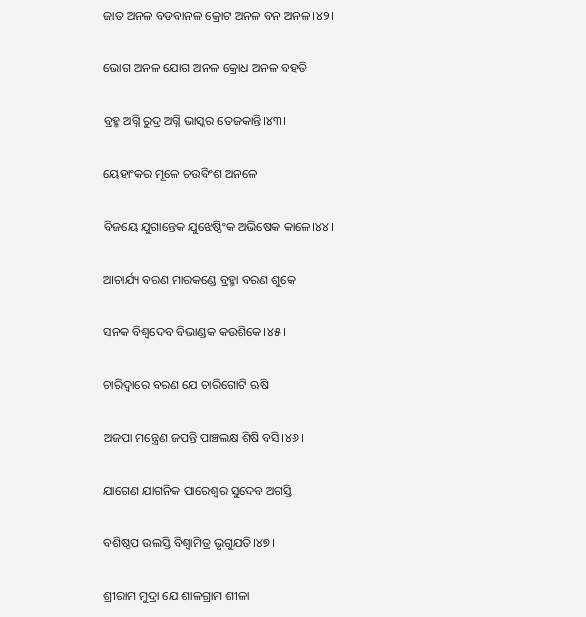ଜାତ ଅନଳ ବଡବାନଳ କ୍ରୋଟ ଅନଳ ବନ ଅନଳ।୪୨।

ଭୋଗ ଅନଳ ଯୋଗ ଅନଳ କ୍ରୋଧ ଅନଳ ବହତି

ବ୍ରହ୍ମ ଅଗ୍ନି ରୁଦ୍ର ଅଗ୍ନି ଭାସ୍କର ତେଜକାନ୍ତି।୪୩।

ୟେହାଂକର ମୂଳେ ଚଉବିଂଶ ଅନଳେ

ବିଜୟେ ଯୁଗାନ୍ତେକ ଯୁଝେଷ୍ଠିଂକ ଅଭିଷେକ କାଳେ।୪୪।

ଆଚାର୍ଯ୍ୟ ବରଣ ମାରକଣ୍ଡେ ବ୍ରହ୍ମା ବରଣ ଶୁକେ

ସନକ ବିଶ୍ୱଦେବ ବିଭାଣ୍ଡକ କଉଶିକେ।୪୫।

ଚାରିଦ୍ୱାରେ ବରଣ ଯେ ଚାରିଗୋଟି ଋଷି

ଅଜପା ମନ୍ତ୍ରେଣ ଜପନ୍ତି ପାଞ୍ଚଲକ୍ଷ ଶିଷି ବସି।୪୬।

ଯାଗେଣ ଯାଗନିକ ପାରେଶ୍ୱର ସୁଦେବ ଅଗସ୍ତି

ବଶିଷ୍ଠପ ଉଲସ୍ତି ବିଶ୍ୱାମିତ୍ର ଭୃଗୁଯତି।୪୭।

ଶ୍ରୀରାମ ମୁଦ୍ରା ଯେ ଶାଳଗ୍ରାମ ଶୀଳା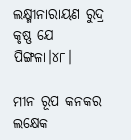ଲକ୍ଷ୍ମୀନାରାୟଣ ରୁଦ୍ର କୃଷ୍ଣ ଯେ ପିଙ୍ଗଳା।୪୮।

ମୀନ ରୂପ କନକର ଲକ୍ଷେକ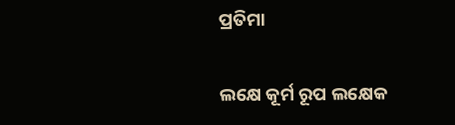ପ୍ରତିମା

ଲକ୍ଷେ କୂର୍ମ ରୂପ ଲକ୍ଷେକ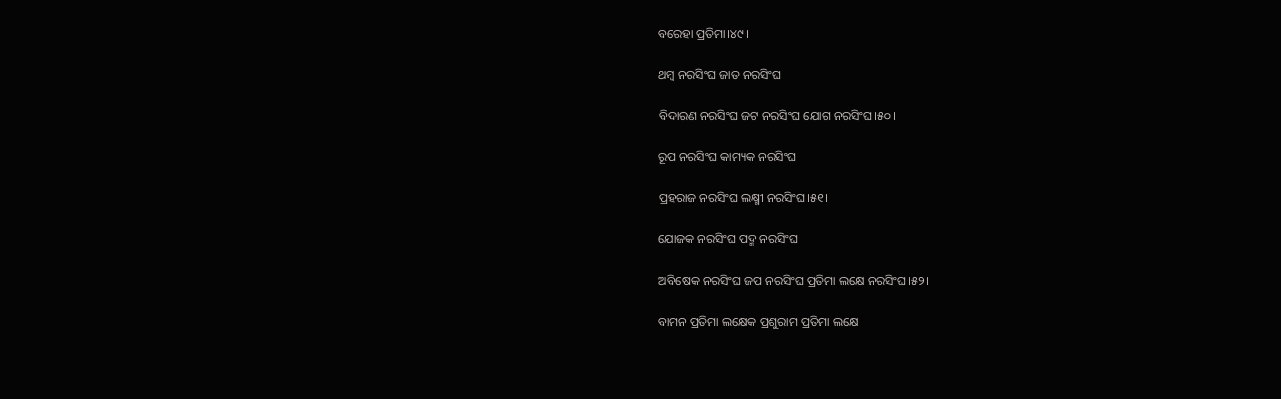ବରେହା ପ୍ରତିମା।୪୯।

ଥମ୍ୱ ନରସିଂଘ ଜାତ ନରସିଂଘ

ବିଦାରଣ ନରସିଂଘ ଜଟ ନରସିଂଘ ଯୋଗ ନରସିଂଘ।୫୦।

ରୂପ ନରସିଂଘ କାମ୍ୟକ ନରସିଂଘ

ପ୍ରହରାଜ ନରସିଂଘ ଲକ୍ଷ୍ମୀ ନରସିଂଘ।୫୧।

ଯୋଜକ ନରସିଂଘ ପଦ୍ମ ନରସିଂଘ

ଅବିଷେକ ନରସିଂଘ ଜପ ନରସିଂଘ ପ୍ରତିମା ଲକ୍ଷେ ନରସିଂଘ।୫୨।

ବାମନ ପ୍ରତିମା ଲକ୍ଷେକ ପ୍ରଶୁରାମ ପ୍ରତିମା ଲକ୍ଷେ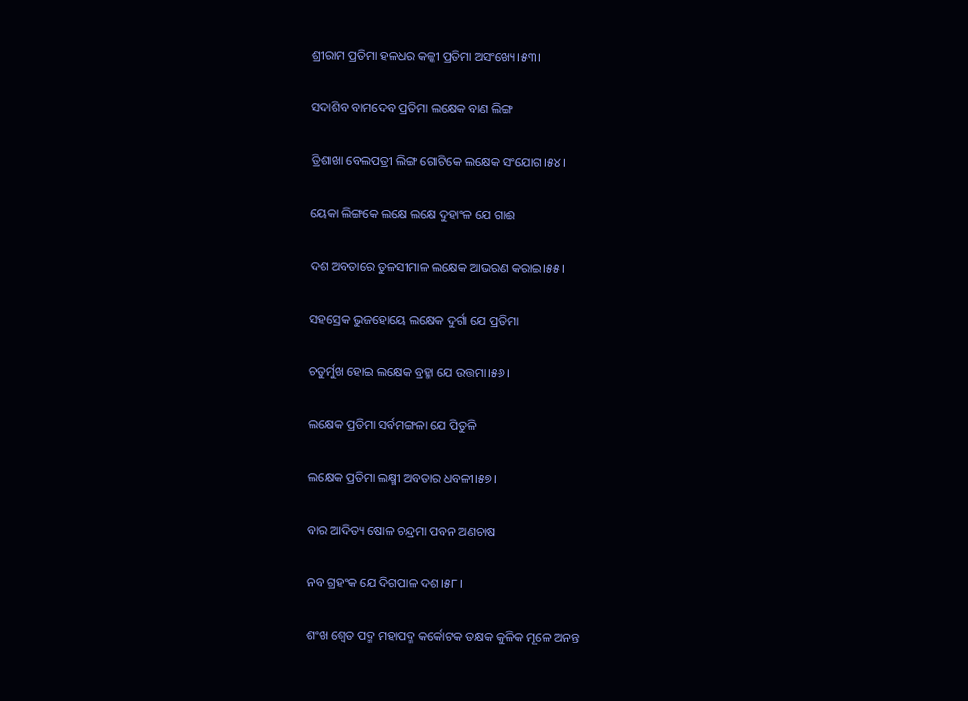ଶ୍ରୀରାମ ପ୍ରତିମା ହଳଧର କଳ୍କୀ ପ୍ରତିମା ଅସଂଖ୍ୟେ।୫୩।

ସଦାଶିବ ବାମଦେବ ପ୍ରତିମା ଲକ୍ଷେକ ବାଣ ଲିଙ୍ଗ

ତ୍ରିଶାଖା ବେଲପତ୍ରୀ ଲିଙ୍ଗ ଗୋଟିକେ ଲକ୍ଷେକ ସଂଯୋଗ।୫୪।

ୟେକା ଲିଙ୍ଗକେ ଲକ୍ଷେ ଲକ୍ଷେ ଦୁହାଂଳ ଯେ ଗାଈ

ଦଶ ଅବତାରେ ତୁଳସୀମାଳ ଲକ୍ଷେକ ଆଭରଣ କରାଇ।୫୫।

ସହସ୍ରେକ ଭୁଜହୋୟେ ଲକ୍ଷେକ ଦୁର୍ଗା ଯେ ପ୍ରତିମା

ଚତୁର୍ମୁଖ ହୋଇ ଲକ୍ଷେକ ବ୍ରହ୍ମା ଯେ ଉତ୍ତମା।୫୬।

ଲକ୍ଷେକ ପ୍ରତିମା ସର୍ବମଙ୍ଗଳା ଯେ ପିତୁଳି

ଲକ୍ଷେକ ପ୍ରତିମା ଲକ୍ଷ୍ମୀ ଅବତାର ଧବଳୀ।୫୭।

ବାର ଆଦିତ୍ୟ ଷୋଳ ଚନ୍ଦ୍ରମା ପବନ ଅଣଚାଷ

ନବ ଗ୍ରହଂକ ଯେ ଦିଗପାଳ ଦଶ।୫୮।

ଶଂଖ ଶ୍ୱେତ ପଦ୍ମ ମହାପଦ୍ମ କର୍କୋଟକ ତକ୍ଷକ କୁଳିକ ମୂଳେ ଅନନ୍ତ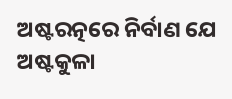ଅଷ୍ଟରତ୍ନରେ ନିର୍ବାଣ ଯେ ଅଷ୍ଟକୁଳା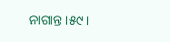ନାଗାନ୍ତ।୫୯।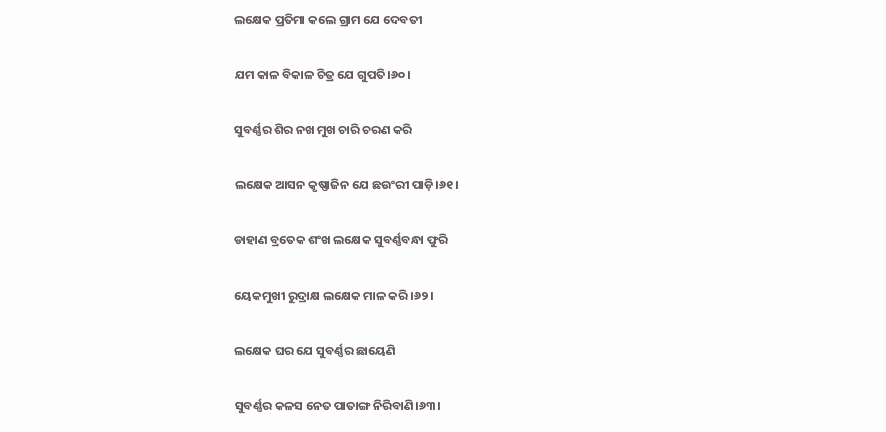ଲକ୍ଷେକ ପ୍ରତିମା କଲେ ଗ୍ରାମ ଯେ ଦେବତୀ

ଯମ କାଳ ବିକାଳ ଚିତ୍ର ଯେ ଗୁପତି।୬୦।

ସୁବର୍ଣ୍ଣର ଶିର ନଖ ମୁଖ ଚାରି ଚରଣ କରି

ଲକ୍ଷେକ ଆସନ କୃଷ୍ଣାଜିନ ଯେ ଛଉଂରୀ ପାଡ଼ି।୬୧।

ଡାହାଣ ବ୍ରତେକ ଶଂଖ ଲକ୍ଷେକ ସୁବର୍ଣ୍ଣବନ୍ଧା ଫୁରି

ୟେକମୁଖୀ ରୁଦ୍ରାକ୍ଷ ଲକ୍ଷେକ ମାଳ କରି।୬୨।

ଲକ୍ଷେକ ଘର ଯେ ସୁବର୍ଣ୍ଣର ଛାୟେଣି

ସୁବର୍ଣ୍ଣର କଳସ ନେତ ପାତାଙ୍ଗ ନିରିବାଣି।୬୩।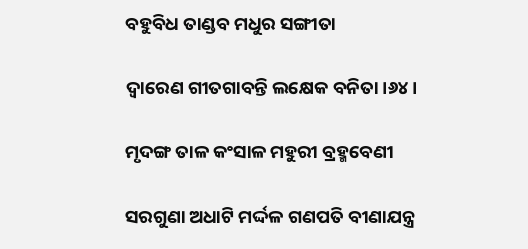ବହୁବିଧ ତାଣ୍ଡବ ମଧୁର ସଙ୍ଗୀତା

ଦ୍ୱାରେଣ ଗୀତଗାବନ୍ତି ଲକ୍ଷେକ ବନିତା।୬୪।

ମୃଦଙ୍ଗ ତାଳ କଂସାଳ ମହୁରୀ ବ୍ରହ୍ମବେଣୀ

ସରଗୁଣା ଅଧାଟି ମର୍ଦ୍ଦଳ ଗଣପତି ବୀଣାଯନ୍ତ୍ର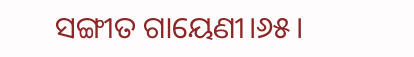ସଙ୍ଗୀତ ଗାୟେଣୀ।୬୫।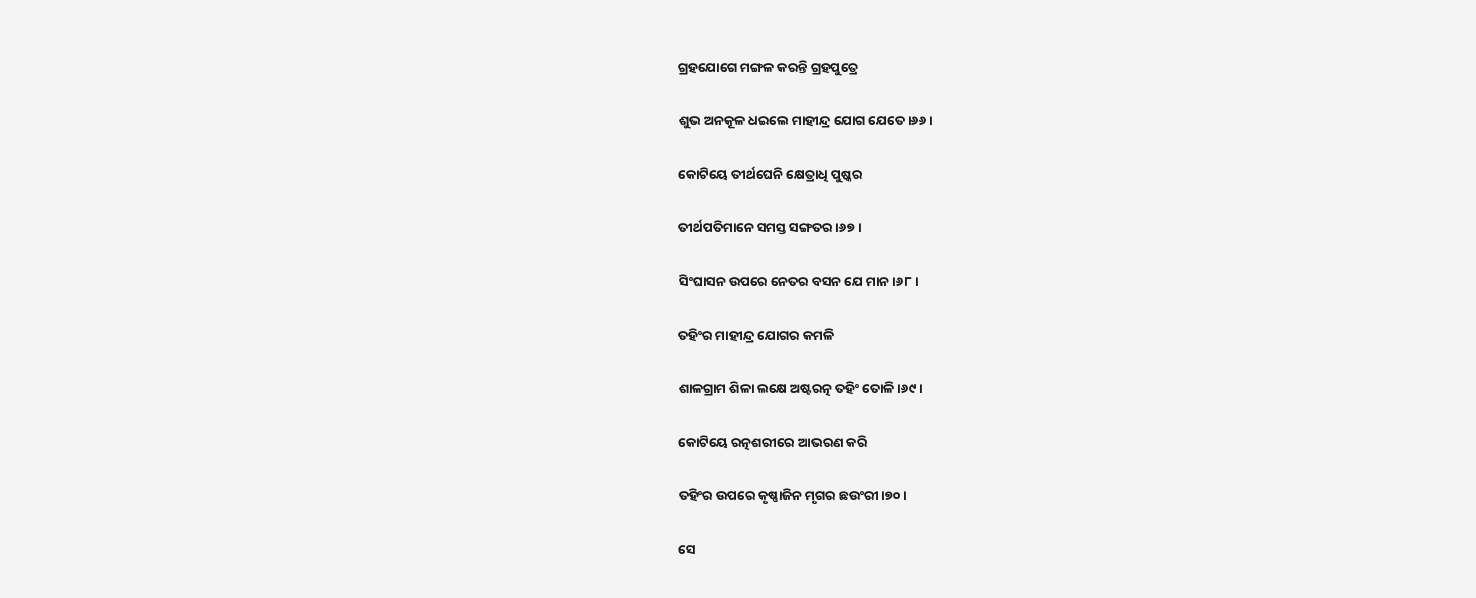ଗ୍ରହଯୋଗେ ମଙ୍ଗଳ କରନ୍ତି ଗ୍ରହପୁତ୍ରେ

ଶୁଭ ଅନକୂଳ ଧଇଲେ ମାହୀନ୍ଦ୍ର ଯୋଗ ଯେତେ।୬୬।

କୋଟିୟେ ତୀର୍ଥଘେନି କ୍ଷେତ୍ରାଧି ପୁଷ୍କର

ତୀର୍ଥପତିମାନେ ସମସ୍ତ ସଙ୍ଗତର।୬୭।

ସିଂଘାସନ ଉପରେ ନେତର ବସନ ଯେ ମାନ।୬୮।

ତହିଂର ମାହୀନ୍ଦ୍ର ଯୋଗର କମଳି

ଶାଳଗ୍ରାମ ଶିଳା ଲକ୍ଷେ ଅଷ୍ଟରତ୍ନ ତହିଂ ତୋଳି।୬୯।

କୋଟିୟେ ରତ୍ନଶରୀରେ ଆଭରଣ କରି

ତହିଂର ଉପରେ କୃଷ୍ଣାଜିନ ମୃଗର ଛଉଂରୀ।୭୦।

ସେ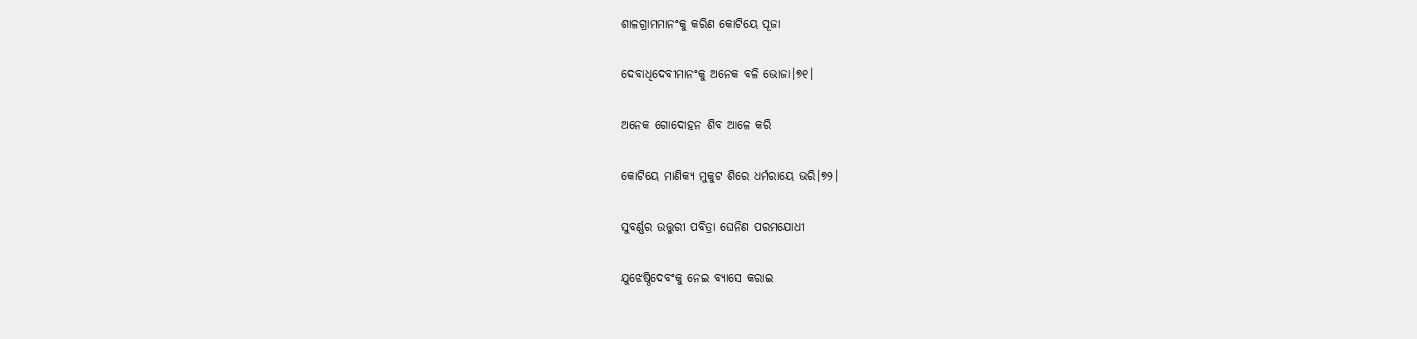ଶାଳଗ୍ରାମମାନଂକୁ କରିଣ କୋଟିୟେ ପୂଜା

ଦେବାଧିଦେବୀମାନଂକୁ ଅନେକ ବଳି ଭୋଜା।୭୧।

ଅନେକ ଗୋଦୋହନ ଶିବ ଆଳେ କରି

କୋଟିୟେ ମାଣିକ୍ୟ ମୁକୁଟ ଶିରେ ଧର୍ମରାୟେ ଭରି।୭୨।

ସୁବର୍ଣ୍ଣର ଉତ୍ତୁରୀ ପବିତ୍ରା ଘେନିଣ ପରମଯୋଧୀ

ଯୁଝେଷ୍ଠିଦେବଂକୁ ନେଇ ବ୍ୟାସେ କରାଇ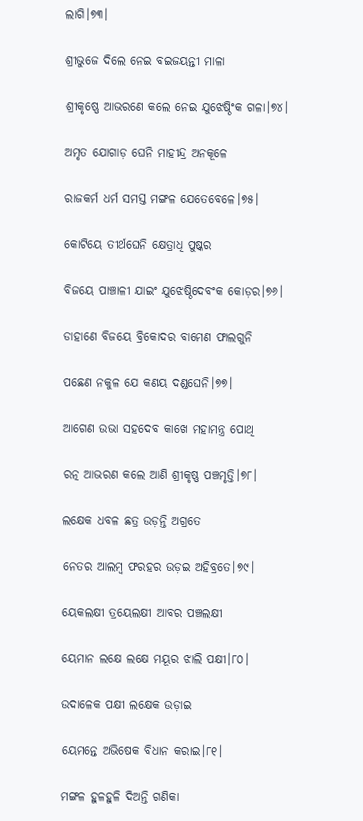ଲାଗି।୭୩।

ଶ୍ରୀଭୁଜେ ଦିଲେ ନେଇ ବଇଜୟନ୍ତୀ ମାଳା

ଶ୍ରୀକୃଷ୍ଣେ ଆଭରଣେ କଲେ ନେଇ ଯୁଝେଷ୍ଠିଂକ ଗଳା।୭୪।

ଅମୃତ ଯୋଗାଡ଼ ଘେନି ମାହୀନ୍ଦ୍ର ଅନକୂଳେ

ରାଜକର୍ମ ଧର୍ମ ସମସ୍ତ ମଙ୍ଗଳ ଯେତେବେଳେ।୭୫।

କୋଟିୟେ ତୀର୍ଥଘେନି କ୍ଷେତ୍ରାଧି ପୁଷ୍କର

ବିଜୟେ ପାଞ୍ଚାଳୀ ଯାଇଂ ଯୁଝେଷ୍ଠିଦେବଂକ କୋଡ଼ର।୭୬।

ଡାହାଣେ ବିଜୟେ ବ୍ରିକୋଦର ବାମେଣ ଫାଲଗୁନି

ପଛେଣ ନକୁଳ ଯେ କଣୟ ଦଣ୍ଡଘେନି।୭୭।

ଆଗେଣ ଉଭା ସହଦେବ କାଖେ ମହାମନ୍ତ୍ର ପୋଥି

ରତ୍ନ ଆଭରଣ କଲେ ଆଣି ଶ୍ରୀକୃଷ୍ଣ ପଞ୍ଚମୃତ୍ତି।୭୮।

ଲକ୍ଷେକ ଧବଳ ଛତ୍ର ଉଡ଼ନ୍ତି ଅଗ୍ରତେ

ନେତର ଆଲମ୍ୱ ଫରହର ଉଡ଼ଇ ଅହିବ୍ରତେ।୭୯।

ୟେକଲକ୍ଷୀ ତ୍ରୟେଲକ୍ଷୀ ଆବର ପଞ୍ଚଲକ୍ଷୀ

ୟେମାନ ଲକ୍ଷେ ଲକ୍ଷେ ମୟୂର ଝାଲି ପକ୍ଷୀ।୮୦।

ଉଦାଳେକ ପକ୍ଷୀ ଲକ୍ଷେକ ଉଡ଼ାଇ

ୟେମନ୍ତେ ଅଭିଷେକ ବିଧାନ କରାଇ।୮୧।

ମଙ୍ଗଳ ହୁଳହୁଳି ଦିଅନ୍ତି ଗଣିକା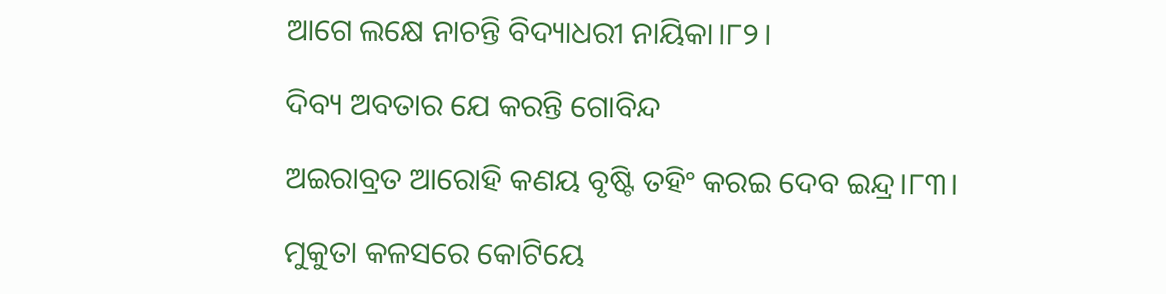ଆଗେ ଲକ୍ଷେ ନାଚନ୍ତି ବିଦ୍ୟାଧରୀ ନାୟିକା।୮୨।

ଦିବ୍ୟ ଅବତାର ଯେ କରନ୍ତି ଗୋବିନ୍ଦ

ଅଇରାବ୍ରତ ଆରୋହି କଣୟ ବୃଷ୍ଟି ତହିଂ କରଇ ଦେବ ଇନ୍ଦ୍ର।୮୩।

ମୁକୁତା କଳସରେ କୋଟିୟେ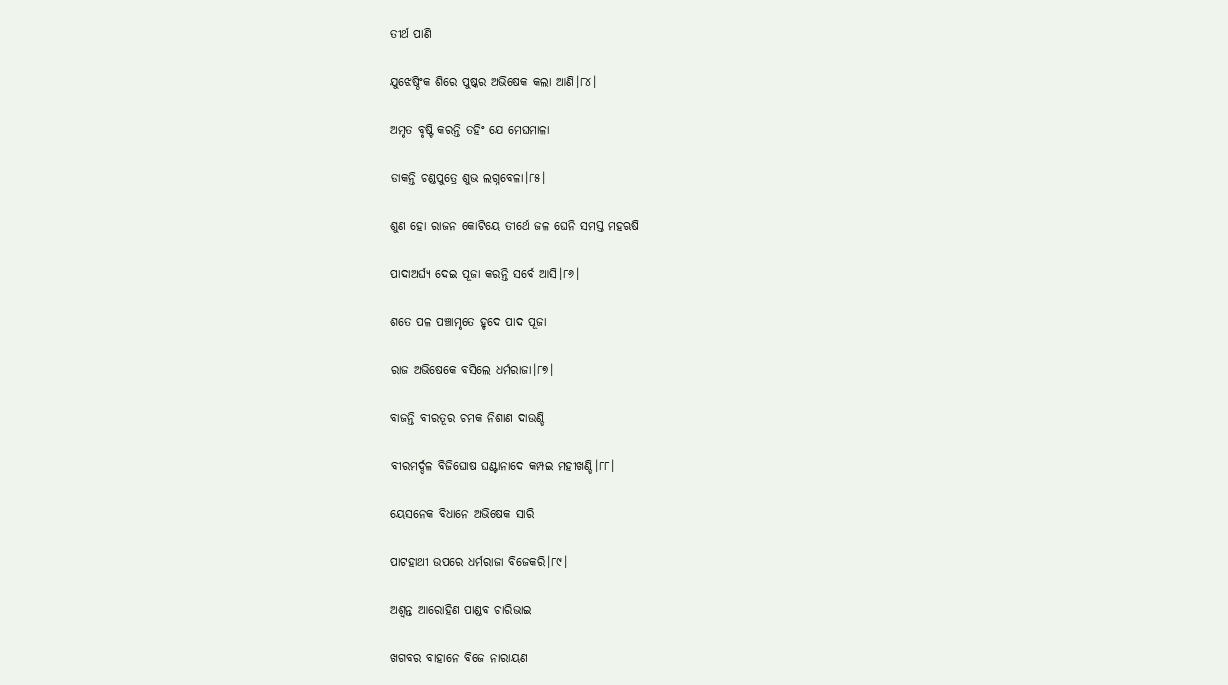ତୀର୍ଥ ପାଣି

ଯୁଝେଷ୍ଠିଂକ ଶିରେ ପୁଷ୍କର ଅଭିଷେକ କଲା ଆଣି।୮୪।

ଅମୃତ ବୃଷ୍ଟି କରନ୍ତି ତହିଂ ଯେ ମେଘମାଳା

ଡାକନ୍ତି ଚଣ୍ଡପୁତ୍ରେ ଶୁଭ ଲଗ୍ନବେଳା।୮୫।

ଶୁଣ ହୋ ରାଜନ କୋଟିୟେ ତୀର୍ଥେ ଜଳ ଘେନି ସମସ୍ତ ମହଋଷି

ପାଦାଅର୍ଘ୍ୟ ଦେଇ ପୂଜା କରନ୍ତି ସର୍ବେ ଆସି।୮୬।

ଶତେ ପଳ ପଞ୍ଚାମୃତେ ହୃଦେ ପାଦ ପୂଜା

ରାଜ ଅଭିଷେକେ ବସିଲେ ଧର୍ମରାଜା।୮୭।

ବାଜନ୍ତି ବୀରତୂର ଚମକ ନିଶାଣ ଦାଉଣ୍ଡି

ବୀରମର୍ଦ୍ଦଳ ବିଜିଘୋଷ ଘଣ୍ଟାନାଦେ କମ୍ପଇ ମହୀଖଣ୍ଡି।୮୮।

ୟେସନେକ ବିଧାନେ ଅଭିଷେକ ସାରି

ପାଟହାଥୀ ଉପରେ ଧର୍ମରାଜା ବିଜେକରି।୮୯।

ଅଶ୍ୱନ୍ତ ଆରୋହିଣ ପାଣ୍ଡବ ଚାରିଭାଇ

ଖଗବର ବାହାନେ ବିଜେ ନାରାୟଣ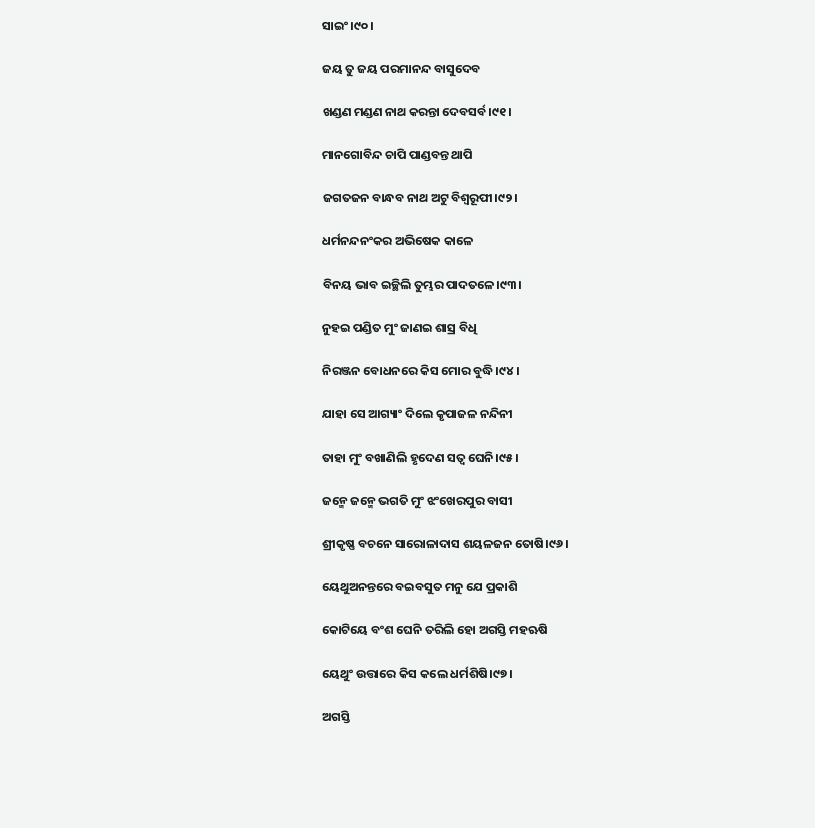ସାଇଂ।୯୦।

ଜୟ ତୁ ଜୟ ପରମାନନ୍ଦ ବାସୁଦେବ

ଖଣ୍ଡଣ ମଣ୍ଡଣ ନାଥ କରନ୍ତା ଦେବସର୍ବ।୯୧।

ମାନଗୋବିନ୍ଦ ଚାପି ପାଣ୍ଡବନ୍ତ ଥାପି

ଜଗତଜନ ବାନ୍ଧବ ନାଥ ଅଟୁ ବିଶ୍ୱରୂପୀ।୯୨।

ଧର୍ମନନ୍ଦନଂକର ଅଭିଷେକ କାଳେ

ବିନୟ ଭାବ ଇଚ୍ଛିଲି ତୁମ୍ଭର ପାଦତଳେ।୯୩।

ନୁହଇ ପଣ୍ଡିତ ମୁଂ ଜାଣଇ ଶାସ୍ର ବିଧି

ନିରଞ୍ଜନ ବୋଧନରେ କିସ ମୋର ବୁଦ୍ଧି।୯୪।

ଯାହା ସେ ଆଗ୍ୟାଂ ଦିଲେ କୃପାଜଳ ନନ୍ଦିନୀ

ତାହା ମୁଂ ବଖାଣିଲି ହୃଦେଣ ସତ୍ୱ ଘେନି।୯୫।

ଜନ୍ମେ ଜନ୍ମେ ଭଗତି ମୁଂ ଝଂଖେରପୁର ବାସୀ

ଶ୍ରୀକୃଷ୍ଣ ବଚନେ ସାରୋଳାଦାସ ଶୟଳଜନ ତୋଷି।୯୬।

ୟେଥୁଅନନ୍ତରେ ବଇବସୁତ ମନୁ ଯେ ପ୍ରକାଶି

କୋଟିୟେ ବଂଶ ଘେନି ତରିଲି ହୋ ଅଗସ୍ତି ମହଋଷି

ୟେଥୁଂ ଉତ୍ତାରେ କିସ କଲେ ଧର୍ମଶିଷି।୯୭।

ଅଗସ୍ତି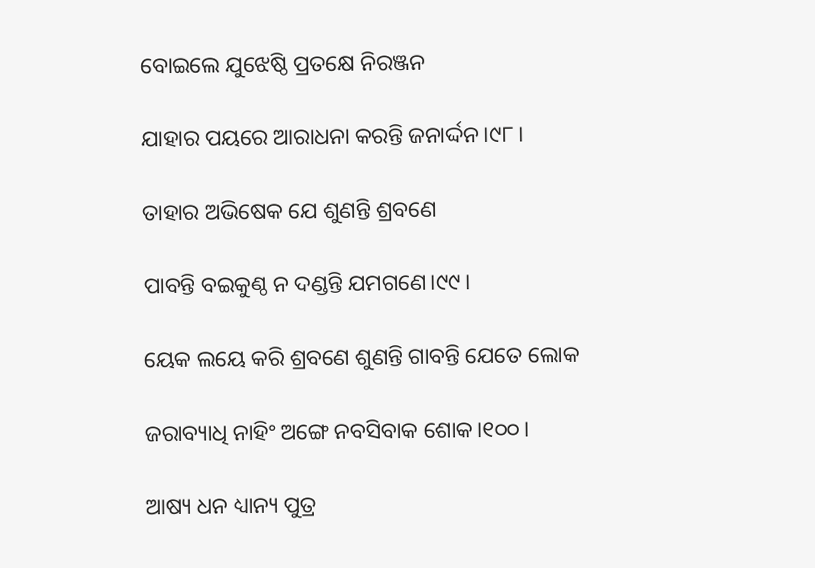ବୋଇଲେ ଯୁଝେଷ୍ଠି ପ୍ରତକ୍ଷେ ନିରଞ୍ଜନ

ଯାହାର ପୟରେ ଆରାଧନା କରନ୍ତି ଜନାର୍ଦ୍ଦନ।୯୮।

ତାହାର ଅଭିଷେକ ଯେ ଶୁଣନ୍ତି ଶ୍ରବଣେ

ପାବନ୍ତି ବଇକୁଣ୍ଠ ନ ଦଣ୍ଡନ୍ତି ଯମଗଣେ।୯୯।

ୟେକ ଲୟେ କରି ଶ୍ରବଣେ ଶୁଣନ୍ତି ଗାବନ୍ତି ଯେତେ ଲୋକ

ଜରାବ୍ୟାଧି ନାହିଂ ଅଙ୍ଗେ ନବସିବାକ ଶୋକ।୧୦୦।

ଆଷ୍ୟ ଧନ ଧ୍ୟାନ୍ୟ ପୁତ୍ର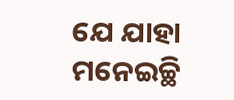ଯେ ଯାହା ମନେଇଚ୍ଛି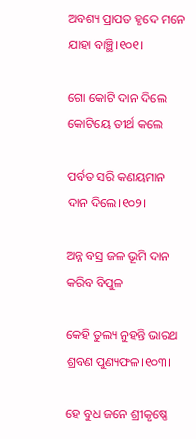ଅବଶ୍ୟ ପ୍ରାପତ ହୃଦେ ମନେ ଯାହା ବାଞ୍ଛି।୧୦୧।

ଗୋ କୋଟି ଦାନ ଦିଲେ କୋଟିୟେ ତୀର୍ଥ କଲେ

ପର୍ବତ ସରି କଣୟମାନ ଦାନ ଦିଲେ।୧୦୨।

ଅନ୍ନ ବସ୍ର ଜଳ ଭୂମି ଦାନ କରିବ ବିପୁଳ

କେହି ତୁଲ୍ୟ ନୁହନ୍ତି ଭାରଥ ଶ୍ରବଣ ପୁଣ୍ୟଫଳ।୧୦୩।

ହେ ବୁଧ ଜନେ ଶ୍ରୀକୃଷ୍ଣେ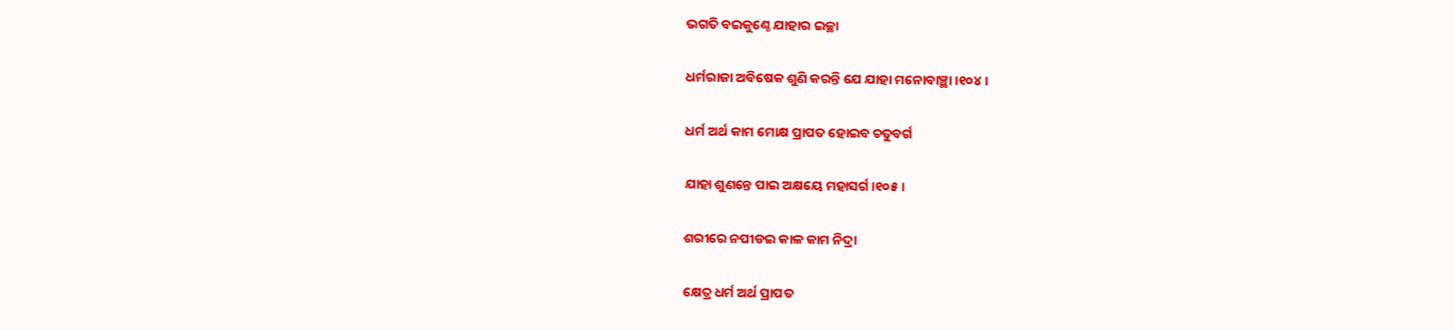ଭଗତି ବଇକୁଣ୍ଠେ ଯାହାର ଇଚ୍ଛା

ଧର୍ମରାଜା ଅବିଷେକ ଶୁଣି କରନ୍ତି ଯେ ଯାହା ମନୋବାଞ୍ଛା।୧୦୪।

ଧର୍ମ ଅର୍ଥ କାମ ମୋକ୍ଷ ପ୍ରାପତ ହୋଇବ ଚତୁବର୍ଗ

ଯାହା ଶୁଣନ୍ତେ ପାଇ ଅକ୍ଷୟେ ମହାସର୍ଗ।୧୦୫।

ଶରୀରେ ନପୀଡଇ କାଳ କାମ ନିଦ୍ରା

କ୍ଷେତ୍ର ଧର୍ମ ଅର୍ଥ ପ୍ରାପତ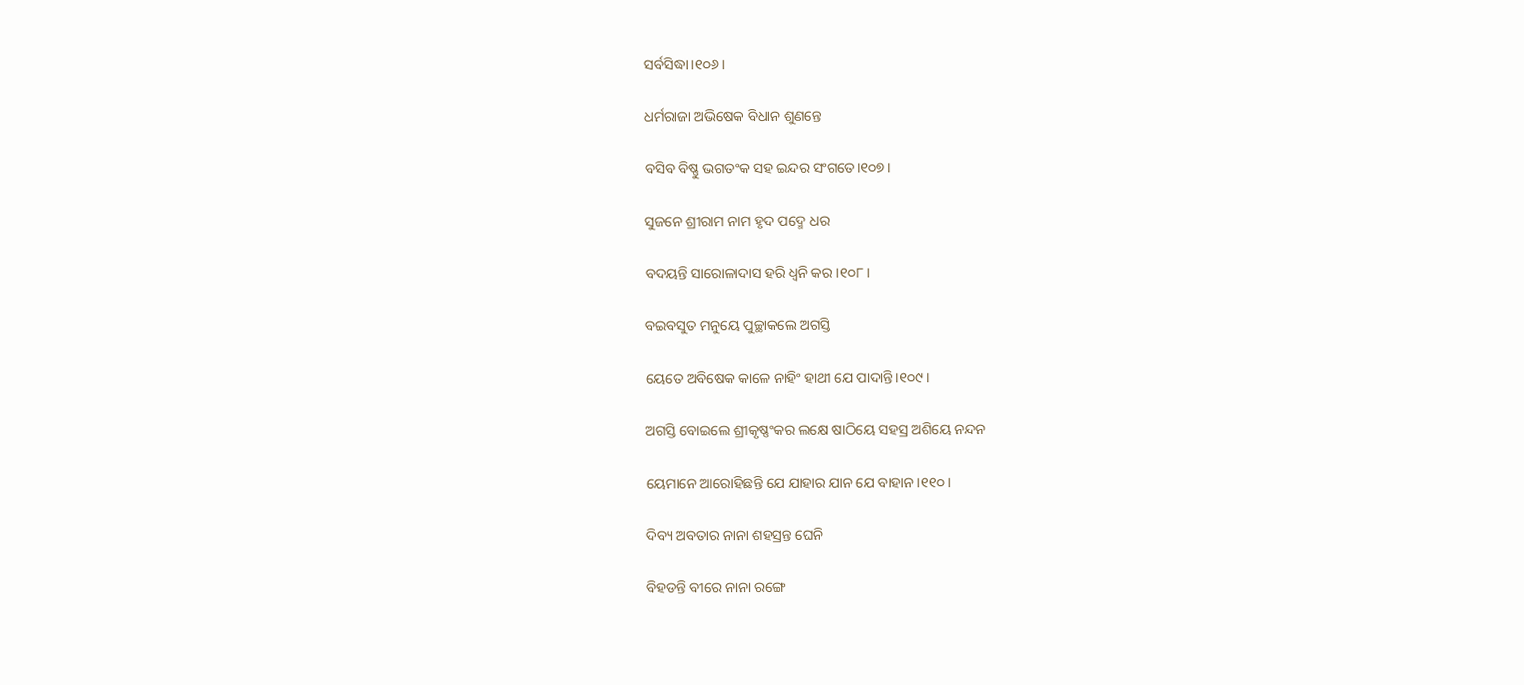ସର୍ବସିଦ୍ଧା।୧୦୬।

ଧର୍ମରାଜା ଅଭିଷେକ ବିଧାନ ଶୁଣନ୍ତେ

ବସିବ ବିଷ୍ଣୁ ଭଗତଂକ ସହ ଇନ୍ଦର ସଂଗତେ।୧୦୭।

ସୁଜନେ ଶ୍ରୀରାମ ନାମ ହୃଦ ପଦ୍ମେ ଧର

ବଦୟନ୍ତି ସାରୋଳାଦାସ ହରି ଧ୍ୱନି କର।୧୦୮।

ବଇବସୁତ ମନୁୟେ ପୁଚ୍ଛାକଲେ ଅଗସ୍ତି

ୟେତେ ଅବିଷେକ କାଳେ ନାହିଂ ହାଥୀ ଯେ ପାଦାନ୍ତି।୧୦୯।

ଅଗସ୍ତି ବୋଇଲେ ଶ୍ରୀକୃଷ୍ଣଂକର ଲକ୍ଷେ ଷାଠିୟେ ସହସ୍ର ଅଶିୟେ ନନ୍ଦନ

ୟେମାନେ ଆରୋହିଛନ୍ତି ଯେ ଯାହାର ଯାନ ଯେ ବାହାନ।୧୧୦।

ଦିବ୍ୟ ଅବତାର ନାନା ଶହସ୍ରନ୍ତ ଘେନି

ବିହଡନ୍ତି ବୀରେ ନାନା ରଙ୍ଗେ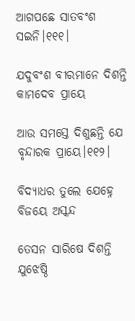ଆଗପଛେ ସାତବଂଶ ସଇନି।୧୧୧।

ଯଦୁବଂଶ ବୀରମାନେ ଦିଶନ୍ତି କାମଦେବ ପ୍ରାୟେ

ଆଉ ସମସ୍ତେ ଦିଶୁଛନ୍ତି ଯେ ବୃନ୍ଦାରକ ପ୍ରାୟେ।୧୧୨।

ବିଦ୍ୟାଧର ତୁଲେ ଯେହ୍ନେ ବିଜୟେ ଅସ୍କନ୍ଦ

ତେସନ ସାରିଷେ ଦିଶନ୍ତି ଯୁଝେଷ୍ଠି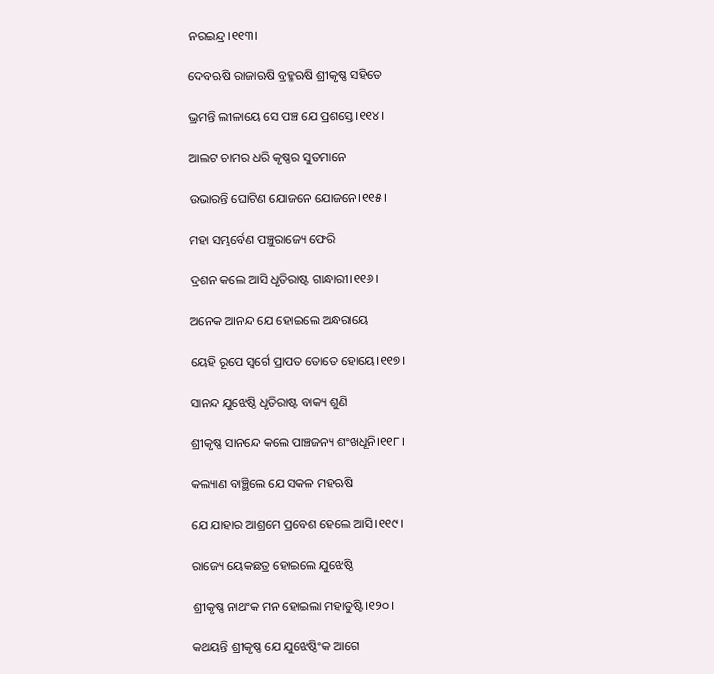ନରଇନ୍ଦ୍ର।୧୧୩।

ଦେବଋଷି ରାଜାଋଷି ବ୍ରହ୍ମଋଷି ଶ୍ରୀକୃଷ୍ଣ ସହିତେ

ଭ୍ରମନ୍ତି ଲୀଳାୟେ ସେ ପଞ୍ଚ ଯେ ପ୍ରଶସ୍ତେ।୧୧୪।

ଆଲଟ ଚାମର ଧରି କୃଷ୍ଣର ସୁତମାନେ

ଉଭାରନ୍ତି ଘୋଟିଣ ଯୋଜନେ ଯୋଜନେ।୧୧୫।

ମହା ସମ୍ଭର୍ବେଣ ପଞ୍ଚୁରାଜ୍ୟେ ଫେରି

ଦ୍ରଶନ କଲେ ଆସି ଧୃତିରାଷ୍ଟ ଗାନ୍ଧାରୀ।୧୧୬।

ଅନେକ ଆନନ୍ଦ ଯେ ହୋଇଲେ ଅନ୍ଧରାୟେ

ୟେହି ରୂପେ ସ୍ୱର୍ଗେ ପ୍ରାପତ ତୋତେ ହୋୟେ।୧୧୭।

ସାନନ୍ଦ ଯୁଝେଷ୍ଠି ଧୃତିରାଷ୍ଟ ବାକ୍ୟ ଶୁଣି

ଶ୍ରୀକୃଷ୍ଣ ସାନନ୍ଦେ କଲେ ପାଞ୍ଚଜନ୍ୟ ଶଂଖଧୂନି।୧୧୮।

କଲ୍ୟାଣ ବାଞ୍ଛିଲେ ଯେ ସକଳ ମହଋଷି

ଯେ ଯାହାର ଆଶ୍ରମେ ପ୍ରବେଶ ହେଲେ ଆସି।୧୧୯।

ରାଜ୍ୟେ ୟେକଛତ୍ର ହୋଇଲେ ଯୁଝେଷ୍ଠି

ଶ୍ରୀକୃଷ୍ଣ ନାଥଂକ ମନ ହୋଇଲା ମହାତୁଷ୍ଟି।୧୨୦।

କଥୟନ୍ତି ଶ୍ରୀକୃଷ୍ଣ ଯେ ଯୁଝେଷ୍ଠିଂକ ଆଗେ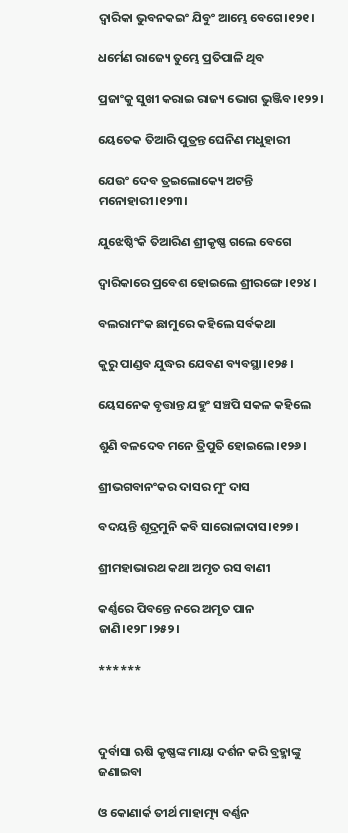ଦ୍ୱାରିକା ଭୁବନକଇଂ ଯିବୁଂ ଆମ୍ଭେ ବେଗେ।୧୨୧।

ଧର୍ମେଣ ରାଜ୍ୟେ ତୁମ୍ଭେ ପ୍ରତିପାଳି ଥିବ

ପ୍ରଜାଂକୁ ସୁଖୀ କରାଇ ରାଜ୍ୟ ଭୋଗ ଭୁଞ୍ଜିବ।୧୨୨।

ୟେତେକ ତିଆରି ପୁତ୍ରନ୍ତ ଘେନିଣ ମଧୁହାରୀ

ଯେଉଂ ଦେବ ତ୍ରଇଲୋକ୍ୟେ ଅଟନ୍ତି ମନୋହାରୀ।୧୨୩।

ଯୁଝେଷ୍ଠିଂକି ତିଆରିଣ ଶ୍ରୀକୃଷ୍ଣ ଗଲେ ବେଗେ

ଦ୍ୱାରିକାରେ ପ୍ରବେଶ ହୋଇଲେ ଶ୍ରୀରଙ୍ଗେ।୧୨୪।

ବଲରାମଂକ ଛାମୁରେ କହିଲେ ସର୍ବକଥା

କୁରୁ ପାଣ୍ଡବ ଯୁଦ୍ଧର ଯେବଣ ବ୍ୟବସ୍ଥା।୧୨୫।

ୟେସନେକ ବୃତ୍ତାନ୍ତ ଯହୁଂ ସଞ୍ଚପି ସକଳ କହିଲେ

ଶୁଣି ବଳଦେବ ମନେ ତ୍ରିପୁତି ହୋଇଲେ।୧୨୬।

ଶ୍ରୀଭଗବାନଂକର ଦାସର ମୁଂ ଦାସ

ବଦୟନ୍ତି ଶୂଦ୍ରମୁନି କବି ସାରୋଳାଦାସ।୧୨୭।

ଶ୍ରୀମହାଭାରଥ କଥା ଅମୃତ ରସ ବାଣୀ

କର୍ଣ୍ଣରେ ପିବନ୍ତେ ନରେ ଅମୃତ ପାନ ଜାଣି।୧୨୮।୨୫୨।

******



ଦୁର୍ବାସା ଋଷି କୃଷ୍ଣଙ୍କ ମାୟା ଦର୍ଶନ କରି ବ୍ରହ୍ମାଙ୍କୁ ଜଣାଇବା

ଓ କୋଣାର୍କ ତୀର୍ଥ ମାହାତ୍ମ୍ୟ ବର୍ଣ୍ଣନ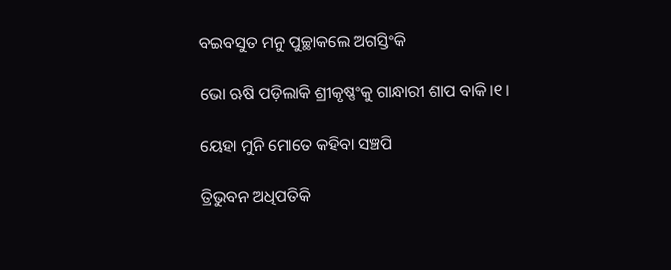ବଇବସୁତ ମନୁ ପୁଚ୍ଛାକଲେ ଅଗସ୍ତିଂକି

ଭୋ ଋଷି ପଡ଼ିଲାକି ଶ୍ରୀକୃଷ୍ଣଂକୁ ଗାନ୍ଧାରୀ ଶାପ ବାକି।୧।

ୟେହା ମୁନି ମୋତେ କହିବା ସଞ୍ଚପି

ତ୍ରିଭୁବନ ଅଧିପତିକି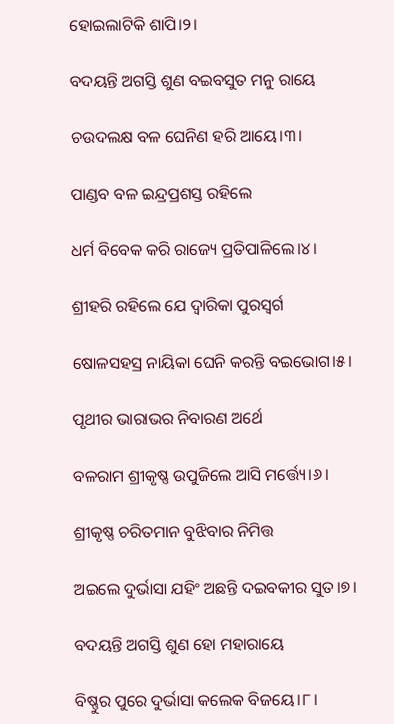ହୋଇଲାଟିକି ଶାପି।୨।

ବଦୟନ୍ତି ଅଗସ୍ତି ଶୁଣ ବଇବସୁତ ମନୁ ରାୟେ

ଚଉଦଲକ୍ଷ ବଳ ଘେନିଣ ହରି ଆୟେ।୩।

ପାଣ୍ଡବ ବଳ ଇନ୍ଦ୍ରପ୍ରଶସ୍ତ ରହିଲେ

ଧର୍ମ ବିବେକ କରି ରାଜ୍ୟେ ପ୍ରତିପାଳିଲେ।୪।

ଶ୍ରୀହରି ରହିଲେ ଯେ ଦ୍ୱାରିକା ପୁରସ୍ୱର୍ଗ

ଷୋଳସହସ୍ର ନାୟିକା ଘେନି କରନ୍ତି ବଇଭୋଗ।୫।

ପୃଥୀର ଭାରାଭର ନିବାରଣ ଅର୍ଥେ

ବଳରାମ ଶ୍ରୀକୃଷ୍ଣ ଉପୁଜିଲେ ଆସି ମର୍ତ୍ତ୍ୟେ।୬।

ଶ୍ରୀକୃଷ୍ଣ ଚରିତମାନ ବୁଝିବାର ନିମିତ୍ତ

ଅଇଲେ ଦୁର୍ଭାସା ଯହିଂ ଅଛନ୍ତି ଦଇବକୀର ସୁତ।୭।

ବଦୟନ୍ତି ଅଗସ୍ତି ଶୁଣ ହୋ ମହାରାୟେ

ବିଷ୍ଣୁର ପୁରେ ଦୁର୍ଭାସା କଲେକ ବିଜୟେ।୮।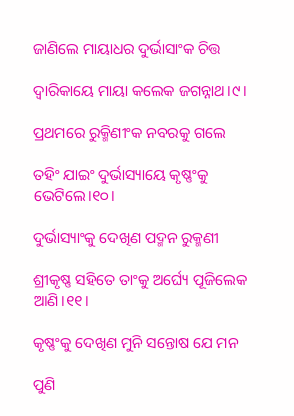ଜାଣିଲେ ମାୟାଧର ଦୁର୍ଭାସାଂକ ଚିତ୍ତ

ଦ୍ୱାରିକାୟେ ମାୟା କଲେକ ଜଗନ୍ନାଥ।୯।

ପ୍ରଥମରେ ରୁକ୍ମିଣୀଂକ ନବରକୁ ଗଲେ

ତହିଂ ଯାଇଂ ଦୁର୍ଭାସ୍ୟାୟେ କୃଷ୍ଣଂକୁ ଭେଟିଲେ।୧୦।

ଦୁର୍ଭାସ୍ୟାଂକୁ ଦେଖିଣ ପଦ୍ମନ ରୁକ୍ମଣୀ

ଶ୍ରୀକୃଷ୍ଣ ସହିତେ ତାଂକୁ ଅର୍ଘ୍ୟେ ପୂଜିଲେକ ଆଣି।୧୧।

କୃଷ୍ଣଂକୁ ଦେଖିଣ ମୁନି ସନ୍ତୋଷ ଯେ ମନ

ପୁଣି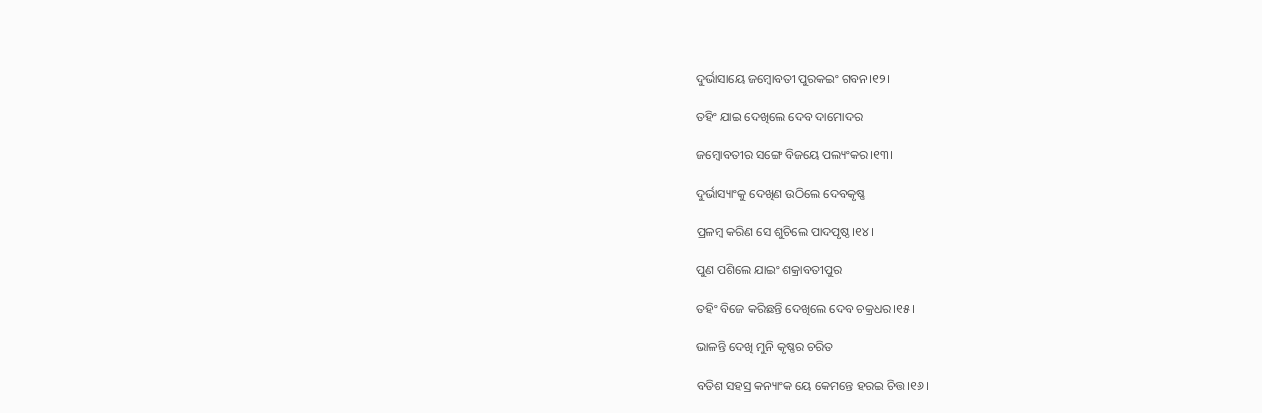ଦୁର୍ଭାସାୟେ ଜମ୍ୱୋବତୀ ପୁରକଇଂ ଗବନ।୧୨।

ତହିଂ ଯାଇ ଦେଖିଲେ ଦେବ ଦାମୋଦର

ଜମ୍ୱୋବତୀର ସଙ୍ଗେ ବିଜୟେ ପଲ୍ୟଂକର।୧୩।

ଦୁର୍ଭାସ୍ୟାଂକୁ ଦେଖିଣ ଉଠିଲେ ଦେବକୃଷ୍ଣ

ପ୍ରଳମ୍ୱ କରିଣ ସେ ଶୁଚିଲେ ପାଦପୃଷ୍ଠ।୧୪।

ପୁଣ ପଶିଲେ ଯାଇଂ ଶକ୍ରାବତୀପୁର

ତହିଂ ବିଜେ କରିଛନ୍ତି ଦେଖିଲେ ଦେବ ଚକ୍ରଧର।୧୫।

ଭାଳନ୍ତି ଦେଖି ମୁନି କୃଷ୍ଣର ଚରିତ

ବତିଶ ସହସ୍ର କନ୍ୟାଂକ ୟେ କେମନ୍ତେ ହରଇ ଚିତ୍ତ।୧୬।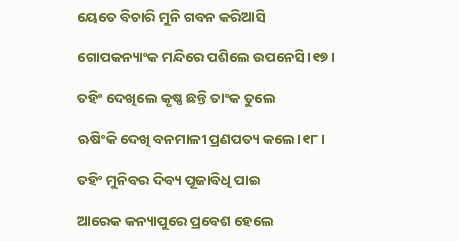ୟେତେ ବିଚାରି ମୁନି ଗବନ କରିଆସି

ଗୋପକନ୍ୟାଂକ ମନ୍ଦିରେ ପଶିଲେ ଉପନେସି।୧୭।

ତହିଂ ଦେଖିଲେ କୃଷ୍ଣ ଛନ୍ତି ତାଂକ ତୁଲେ

ଋଷିଂକି ଦେଖି ବନମାଳୀ ପ୍ରଣପତ୍ୟ କଲେ।୧୮।

ତହିଂ ମୁନିବର ଦିବ୍ୟ ପୂଜାବିଧି ପାଇ

ଆରେକ କନ୍ୟାପୁରେ ପ୍ରବେଶ ହେଲେ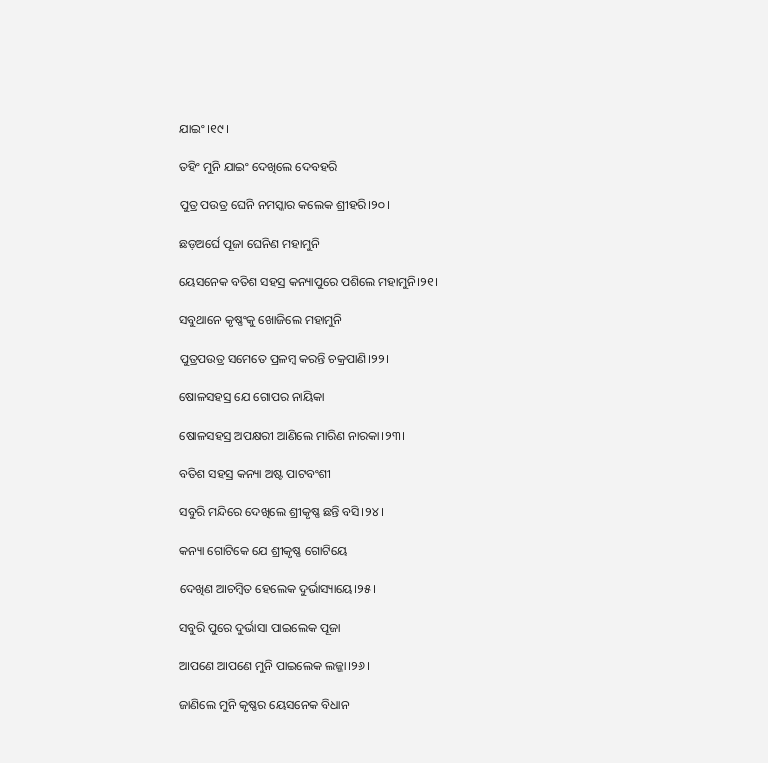ଯାଇଂ।୧୯।

ତହିଂ ମୁନି ଯାଇଂ ଦେଖିଲେ ଦେବହରି

ପୁତ୍ର ପଉତ୍ର ଘେନି ନମସ୍କାର କଲେକ ଶ୍ରୀହରି।୨୦।

ଛଡ଼ଅର୍ଘେ ପୂଜା ଘେନିଣ ମହାମୁନି

ୟେସନେକ ବତିଶ ସହସ୍ର କନ୍ୟାପୁରେ ପଶିଲେ ମହାମୁନି।୨୧।

ସବୁଥାନେ କୃଷ୍ଣଂକୁ ଖୋଜିଲେ ମହାମୁନି

ପୁତ୍ରପଉତ୍ର ସମେତେ ପ୍ରଳମ୍ୱ କରନ୍ତି ଚକ୍ରପାଣି।୨୨।

ଷୋଳସହସ୍ର ଯେ ଗୋପର ନାୟିକା

ଷୋଳସହସ୍ର ଅପକ୍ଷରୀ ଆଣିଲେ ମାରିଣ ନାରକା।୨୩।

ବତିଶ ସହସ୍ର କନ୍ୟା ଅଷ୍ଟ ପାଟବଂଶୀ

ସବୁରି ମନ୍ଦିରେ ଦେଖିଲେ ଶ୍ରୀକୃଷ୍ଣ ଛନ୍ତି ବସି।୨୪।

କନ୍ୟା ଗୋଟିକେ ଯେ ଶ୍ରୀକୃଷ୍ଣ ଗୋଟିୟେ

ଦେଖିଣ ଆଚମ୍ୱିତ ହେଲେକ ଦୁର୍ଭାସ୍ୟାୟେ।୨୫।

ସବୁରି ପୁରେ ଦୁର୍ଭାସା ପାଇଲେକ ପୂଜା

ଆପଣେ ଆପଣେ ମୁନି ପାଇଲେକ ଲଜ୍ଜା।୨୬।

ଜାଣିଲେ ମୁନି କୃଷ୍ଣର ୟେସନେକ ବିଧାନ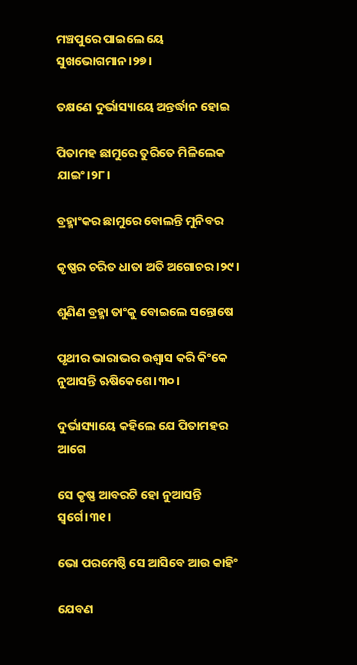ମଞ୍ଚପୁରେ ପାଇଲେ ୟେ ସୁଖଭୋଗମାନ।୨୭।

ତକ୍ଷଣେ ଦୁର୍ଭାସ୍ୟାୟେ ଅନ୍ତର୍ଦ୍ଧାନ ହୋଇ

ପିତାମହ ଛାମୁରେ ତୁରିତେ ମିଳିଲେକ ଯାଇଂ।୨୮।

ବ୍ରହ୍ମାଂକର ଛାମୁରେ ବୋଲନ୍ତି ମୁନିବର

କୃଷ୍ଣର ଚରିତ ଧାତା ଅତି ଅଗୋଚର।୨୯।

ଶୁଣିଣ ବ୍ରହ୍ମା ତାଂକୁ ବୋଇଲେ ସନ୍ତୋଷେ

ପୃଥୀର ଭାରାଭର ଉଶ୍ୱାସ କରି କିଂକେ ନୁଆସନ୍ତି ଋଷିକେଶେ।୩୦।

ଦୁର୍ଭାସ୍ୟାୟେ କହିଲେ ଯେ ପିତାମହର ଆଗେ

ସେ କୃଷ୍ଣ ଆବରଟି ହୋ ନୁଆସନ୍ତି ସ୍ୱର୍ଗେ।୩୧।

ଭୋ ପରମେଷ୍ଠି ସେ ଆସିବେ ଆଉ କାହିଂ

ଯେବଣ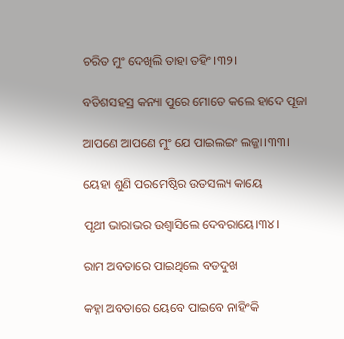ଚରିତ ମୁଂ ଦେଖିଲି ତାହା ତହିଂ।୩୨।

ବତିଶସହସ୍ର କନ୍ୟା ପୁରେ ମୋତେ କଲେ ହାଦେ ପୂଜା

ଆପଣେ ଆପଣେ ମୁଂ ଯେ ପାଇଲଇଂ ଲଜ୍ଜା।୩୩।

ୟେହା ଶୁଣି ପରମେଷ୍ଠିର ଉତସଲ୍ୟ କାୟେ

ପୃଥୀ ଭାରାଭର ଉଶ୍ୱାସିଲେ ଦେବରାୟେ।୩୪।

ରାମ ଅବତାରେ ପାଇଥିଲେ ବଡଦୁଖ

କହ୍ନା ଅବତାରେ ୟେବେ ପାଇବେ ନାହିଂକି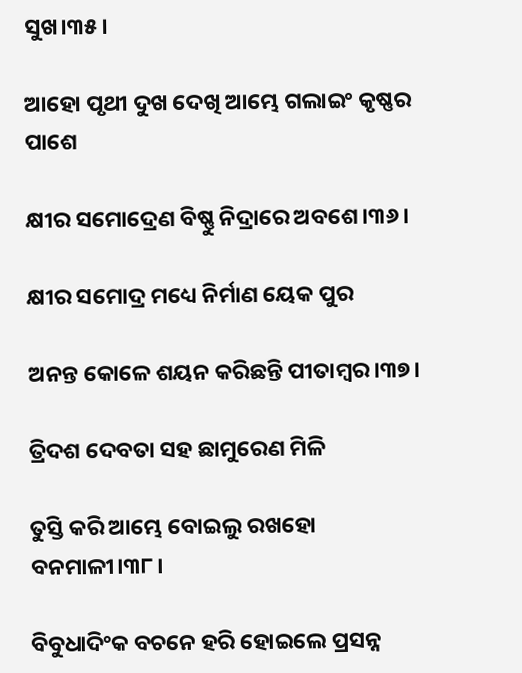ସୁଖ।୩୫।

ଆହୋ ପୃଥୀ ଦୁଖ ଦେଖି ଆମ୍ଭେ ଗଲାଇଂ କୃଷ୍ଣର ପାଶେ

କ୍ଷୀର ସମୋଦ୍ରେଣ ବିଷ୍ଣୁ ନିଦ୍ରାରେ ଅବଶେ।୩୬।

କ୍ଷୀର ସମୋଦ୍ର ମଧ୍ୟେ ନିର୍ମାଣ ୟେକ ପୁର

ଅନନ୍ତ କୋଳେ ଶୟନ କରିଛନ୍ତି ପୀତାମ୍ୱର।୩୭।

ତ୍ରିଦଶ ଦେବତା ସହ ଛାମୁରେଣ ମିଳି

ତୁସ୍ତି କରି ଆମ୍ଭେ ବୋଇଲୁ ରଖହୋ ବନମାଳୀ।୩୮।

ବିବୁଧାଦିଂକ ବଚନେ ହରି ହୋଇଲେ ପ୍ରସନ୍ନ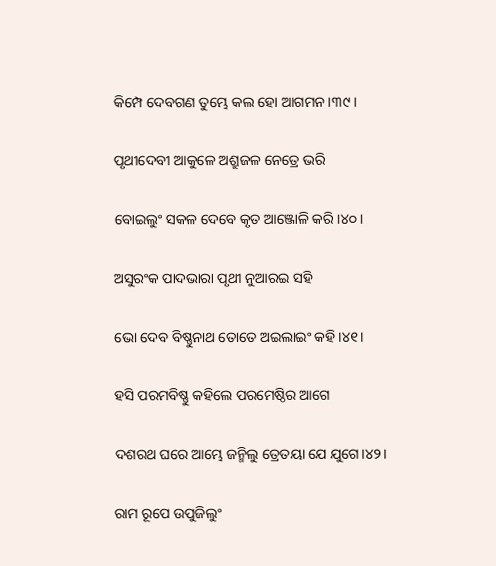କିମ୍ପେ ଦେବଗଣ ତୁମ୍ଭେ କଲ ହୋ ଆଗମନ।୩୯।

ପୃଥୀଦେବୀ ଆକୁଳେ ଅଶ୍ରୁଜଳ ନେତ୍ରେ ଭରି

ବୋଇଲୁଂ ସକଳ ଦେବେ କୃତ ଆଞ୍ଜୋଳି କରି।୪୦।

ଅସୁରଂକ ପାଦଭାରା ପୃଥୀ ନୁଆରଇ ସହି

ଭୋ ଦେବ ବିଷ୍ଣୁନାଥ ତୋତେ ଅଇଲାଇଂ କହି।୪୧।

ହସି ପରମବିଷ୍ଣୁ କହିଲେ ପରମେଷ୍ଠିର ଆଗେ

ଦଶରଥ ଘରେ ଆମ୍ଭେ ଜନ୍ମିଲୁ ତ୍ରେତୟା ଯେ ଯୁଗେ।୪୨।

ରାମ ରୂପେ ଉପୁଜିଲୁଂ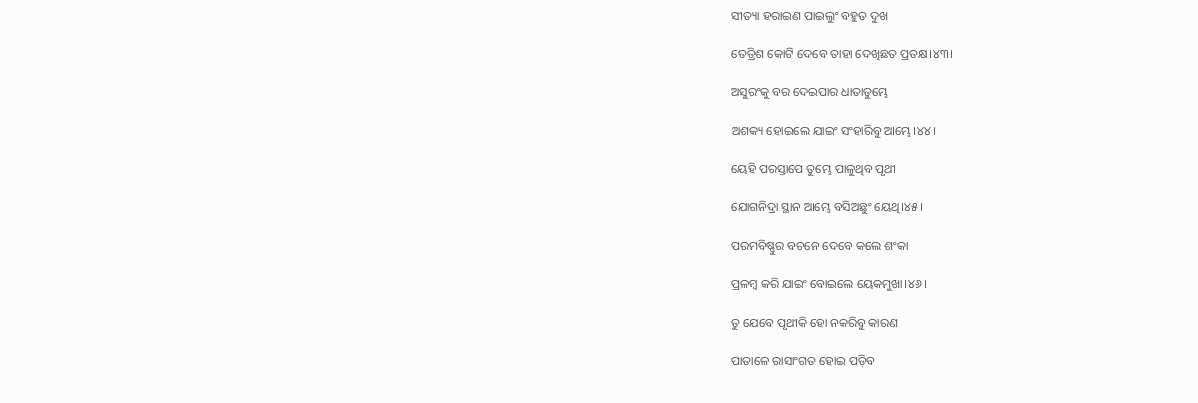ସୀତ୍ୟା ହରାଇଣ ପାଇଲୁଂ ବହୁତ ଦୁଖ

ତେତ୍ରିଶ କୋଟି ଦେବେ ତାହା ଦେଖିଛତ ପ୍ରତକ୍ଷ।୪୩।

ଅସୁରଂକୁ ବର ଦେଇପାର ଧାତାତୁମ୍ଭେ

ଅଶକ୍ୟ ହୋଇଲେ ଯାଇଂ ସଂହାରିବୁ ଆମ୍ଭେ।୪୪।

ୟେହି ପରସ୍ତାପେ ତୁମ୍ଭେ ପାଳୁଥିବ ପୃଥୀ

ଯୋଗନିଦ୍ରା ସ୍ଥାନ ଆମ୍ଭେ ବସିଅଛୁଂ ୟେଥି।୪୫।

ପରମବିଷ୍ଣୁର ବଚନେ ଦେବେ କଲେ ଶଂକା

ପ୍ରଳମ୍ୱ କରି ଯାଇଂ ବୋଇଲେ ୟେକମୁଖା।୪୬।

ତୁ ଯେବେ ପୃଥୀକି ହୋ ନକରିବୁ କାରଣ

ପାତାଳେ ରାସାଂଗତ ହୋଇ ପଡ଼ିବ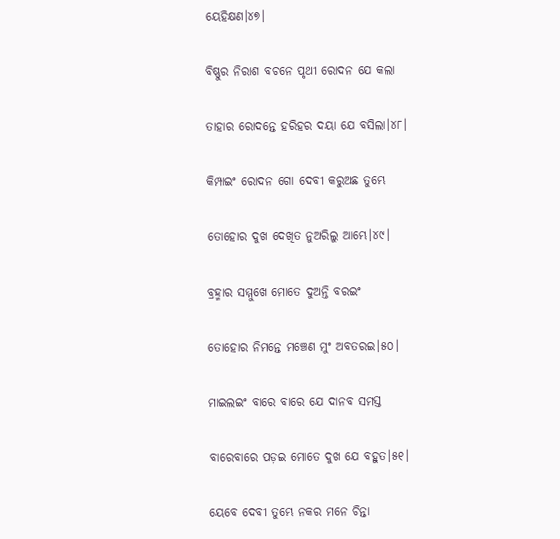ୟେହିକ୍ଷଣ।୪୭।

ବିଷ୍ଣୁର ନିରାଶ ବଚନେ ପୃଥୀ ରୋଦନ ଯେ କଲା

ତାହାର ରୋଦନ୍ତେ ହରିହର ଦୟା ଯେ ବସିଲା।୪୮।

କିମ୍ପାଇଂ ରୋଦନ ଗୋ ଦେବୀ କରୁଅଛ ତୁମ୍ଭେ

ତୋହୋର ଦୁଖ ଦେଖିତ ନୁଅରିଲୁ ଆମ୍ଭେ।୪୯।

ବ୍ରହ୍ମାର ସମ୍ମୁଖେ ମୋତେ ଦୁଅନ୍ତି ବରଇଂ

ତୋହୋର ନିମନ୍ତେ ମଞ୍ଚେଣ ମୁଂ ଅବତରଇ।୫୦।

ମାଇଲଇଂ ବାରେ ବାରେ ଯେ ଦାନବ ସମସ୍ତ

ବାରେବାରେ ପଡ଼ଇ ମୋତେ ଦୁଖ ଯେ ବହୁତ।୫୧।

ୟେବେ ଦେବୀ ତୁମ୍ଭେ ନକର ମନେ ଚିନ୍ତା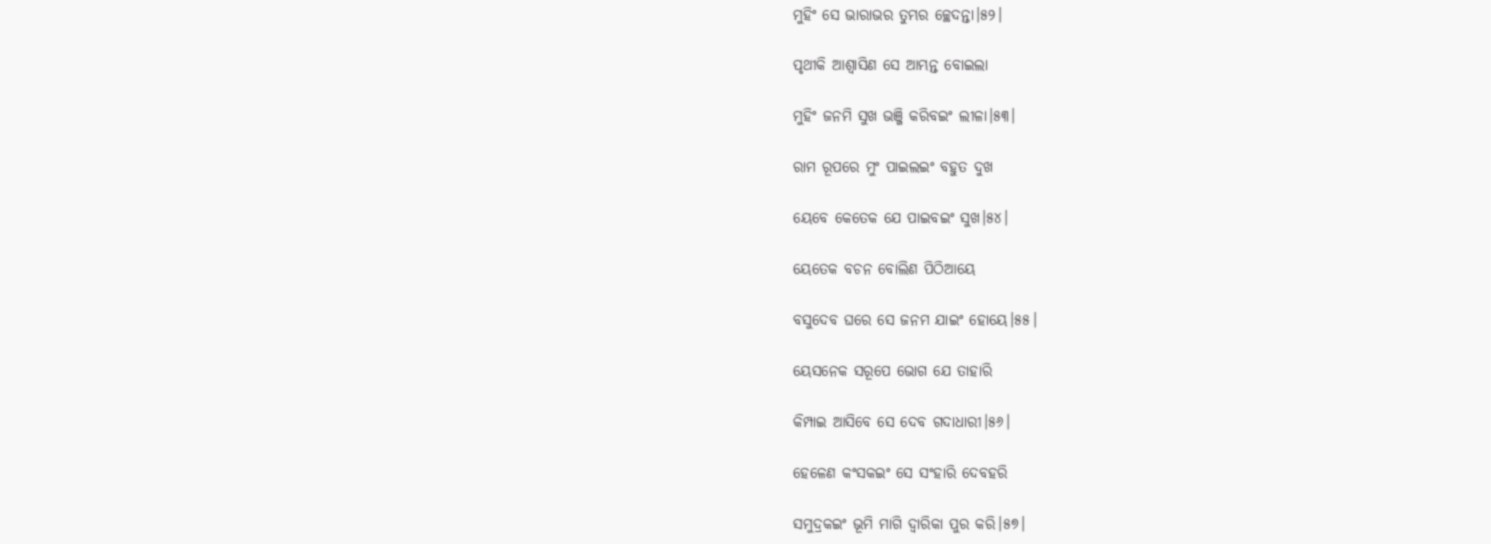ମୁହିଂ ସେ ଭାରାଭର ତୁମ୍ଭର ଚ୍ଛେଦନ୍ତା।୫୨।

ପୃଥୀକି ଆଶ୍ୱାସିଣ ସେ ଆମ୍ଭନ୍ତ ବୋଇଲା

ମୁହିଂ ଜନମି ସୁଖ ଭଞ୍ଜି କରିବଇଂ ଲୀଳା।୫୩।

ରାମ ରୂପରେ ମୁଂ ପାଇଲଇଂ ବହୁତ ଦୁଖ

ୟେବେ କେତେକ ଯେ ପାଇବଇଂ ସୁଖ।୫୪।

ୟେତେକ ବଚନ ବୋଲିଣ ପିଠିଆୟେ

ବସୁଦେବ ଘରେ ସେ ଜନମ ଯାଇଂ ହୋୟେ।୫୫।

ୟେସନେକ ସରୂପେ ଭୋଗ ଯେ ତାହାରି

କିମ୍ପାଇ ଆସିବେ ସେ ଦେବ ଗଦାଧାରୀ।୫୬।

ହେଳେଣ କଂସକଇଂ ସେ ସଂହାରି ଦେବହରି

ସମୁଦ୍ରକଇଂ ଭୂମି ମାଗି ଦ୍ୱାରିକା ପୁର କରି।୫୭।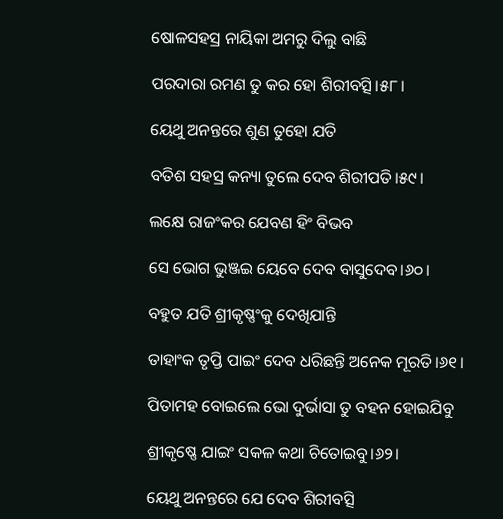ଷୋଳସହସ୍ର ନାୟିକା ଅମରୁ ଦିଲୁ ବାଛି

ପରଦାରା ରମଣ ତୁ କର ହୋ ଶିରୀବତ୍ସି।୫୮।

ୟେଥୁ ଅନନ୍ତରେ ଶୁଣ ତୁହୋ ଯତି

ବତିଶ ସହସ୍ର କନ୍ୟା ତୁଲେ ଦେବ ଶିରୀପତି।୫୯।

ଲକ୍ଷେ ରାଜଂକର ଯେବଣ ହିଂ ବିଭବ

ସେ ଭୋଗ ଭୁଞ୍ଜଇ ୟେବେ ଦେବ ବାସୁଦେବ।୬୦।

ବହୁତ ଯତି ଶ୍ରୀକୃଷ୍ଣଂକୁ ଦେଖିଯାନ୍ତି

ତାହାଂକ ତୃପ୍ତି ପାଇଂ ଦେବ ଧରିଛନ୍ତି ଅନେକ ମୂରତି।୬୧।

ପିତାମହ ବୋଇଲେ ଭୋ ଦୁର୍ଭାସା ତୁ ବହନ ହୋଇଯିବୁ

ଶ୍ରୀକୃଷ୍ଣେ ଯାଇଂ ସକଳ କଥା ଚିତୋଇବୁ।୬୨।

ୟେଥୁ ଅନନ୍ତରେ ଯେ ଦେବ ଶିରୀବତ୍ସି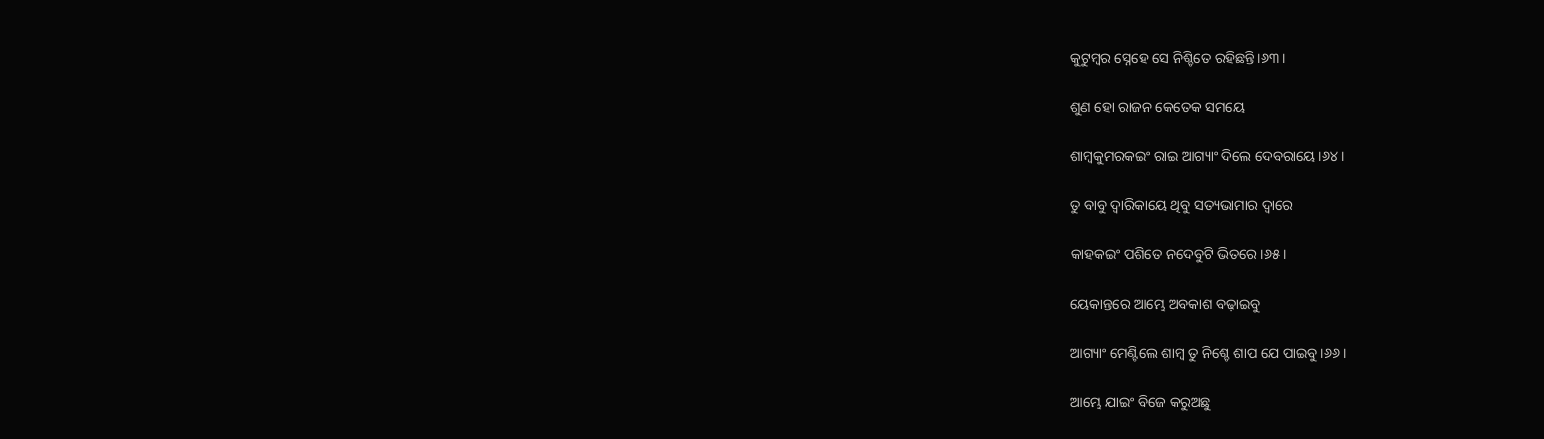କୁଟୁମ୍ୱର ସ୍ନେହେ ସେ ନିଶ୍ଚିତେ ରହିଛନ୍ତି।୬୩।

ଶୁଣ ହୋ ରାଜନ କେତେକ ସମୟେ

ଶାମ୍ୱକୁମରକଇଂ ରାଇ ଆଗ୍ୟାଂ ଦିଲେ ଦେବରାୟେ।୬୪।

ତୁ ବାବୁ ଦ୍ୱାରିକାୟେ ଥିବୁ ସତ୍ୟଭାମାର ଦ୍ୱାରେ

କାହକଇଂ ପଶିତେ ନଦେବୁଟି ଭିତରେ।୬୫।

ୟେକାନ୍ତରେ ଆମ୍ଭେ ଅବକାଶ ବଢ଼ାଇବୁ

ଆଗ୍ୟାଂ ମେଣ୍ଟିଲେ ଶାମ୍ୱ ତୁ ନିଶ୍ଚେ ଶାପ ଯେ ପାଇବୁ।୬୬।

ଆମ୍ଭେ ଯାଇଂ ବିଜେ କରୁଅଛୁ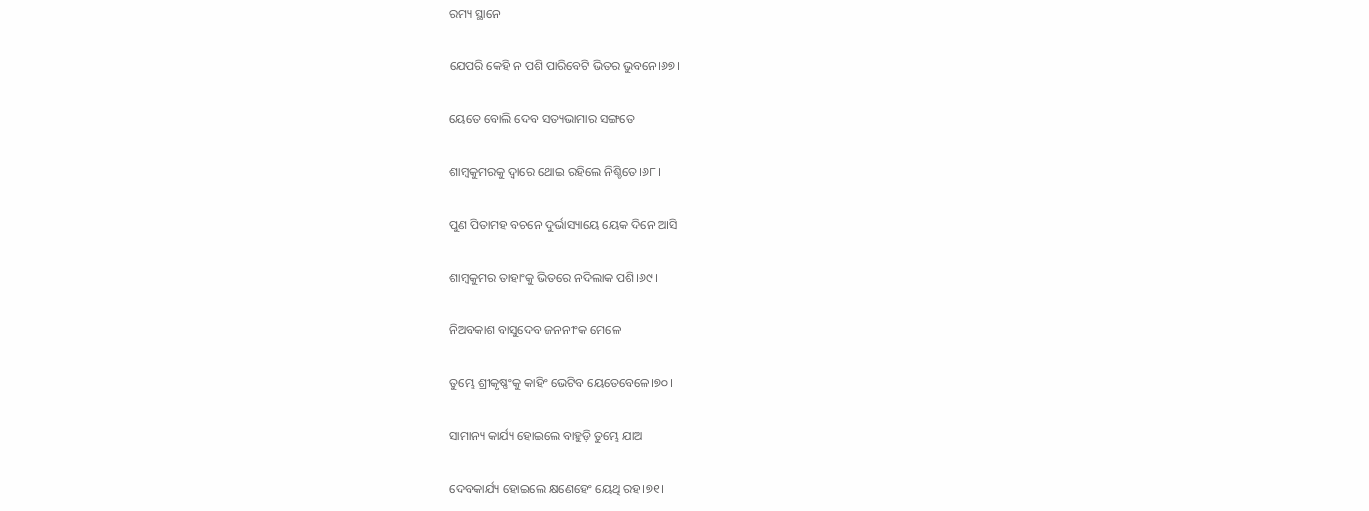ରମ୍ୟ ସ୍ଥାନେ

ଯେପରି କେହି ନ ପଶି ପାରିବେଟି ଭିତର ଭୁବନେ।୬୭।

ୟେତେ ବୋଲି ଦେବ ସତ୍ୟଭାମାର ସଙ୍ଗତେ

ଶାମ୍ୱକୁମରକୁ ଦ୍ୱାରେ ଥୋଇ ରହିଲେ ନିଶ୍ଚିତେ।୬୮।

ପୁଣ ପିତାମହ ବଚନେ ଦୁର୍ଭାସ୍ୟାୟେ ୟେକ ଦିନେ ଆସି

ଶାମ୍ୱକୁମର ତାହାଂକୁ ଭିତରେ ନଦିଲାକ ପଶି।୬୯।

ନିଅବକାଶ ବାସୁଦେବ ଜନନୀଂକ ମେଳେ

ତୁମ୍ଭେ ଶ୍ରୀକୃଷ୍ଣଂକୁ କାହିଂ ଭେଟିବ ୟେତେବେଳେ।୭୦।

ସାମାନ୍ୟ କାର୍ଯ୍ୟ ହୋଇଲେ ବାହୁଡ଼ି ତୁମ୍ଭେ ଯାଅ

ଦେବକାର୍ଯ୍ୟ ହୋଇଲେ କ୍ଷଣେହେଂ ୟେଥି ରହ।୭୧।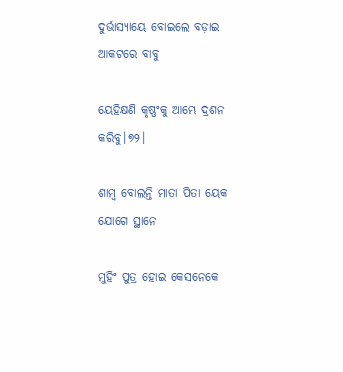ଦୁର୍ଭାସ୍ୟାୟେ ବୋଇଲେ ବଡ଼ାଇ ଆକଟରେ ବାବୁ

ୟେହିକ୍ଷଣି କୃଷ୍ଣଂକୁ ଆମ୍ଭେ ଦ୍ରଶନ କରିବୁ।୭୨।

ଶାମ୍ୱ ବୋଲନ୍ତି ମାତା ପିତା ୟେକ ଯୋଗେ ସ୍ଥାନେ

ମୁହିଂ ପୁତ୍ର ହୋଇ କେସନେକେ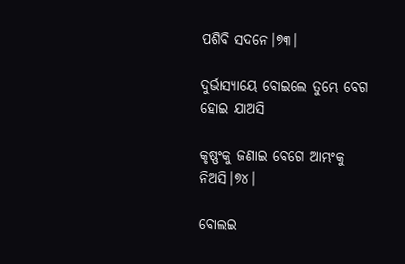ପଶିବି ସଦନେ।୭୩।

ଦୁର୍ଭାସ୍ୟାୟେ ବୋଇଲେ ତୁମ୍ଭେ ବେଗ ହୋଇ ଯାଅସି

କୃଷ୍ଣଂକୁ ଜଣାଇ ବେଗେ ଆମ୍ଭଂକୁ ନିଅସି।୭୪।

ବୋଲଇ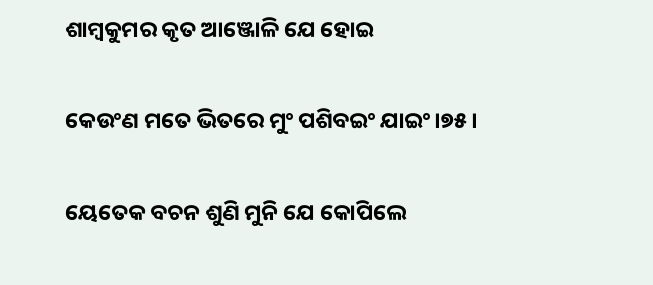ଶାମ୍ୱକୁମର କୃତ ଆଞ୍ଜୋଳି ଯେ ହୋଇ

କେଉଂଣ ମତେ ଭିତରେ ମୁଂ ପଶିବଇଂ ଯାଇଂ।୭୫।

ୟେତେକ ବଚନ ଶୁଣି ମୁନି ଯେ କୋପିଲେ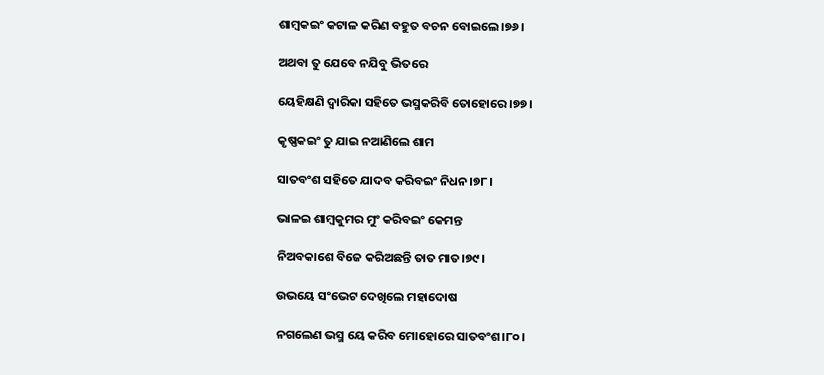ଶାମ୍ୱକଇଂ କଟାଳ କରିଣ ବହୁତ ବଚନ ବୋଇଲେ।୭୬।

ଅଥବା ତୁ ଯେବେ ନଯିବୁ ଭିତରେ

ୟେହିକ୍ଷଣି ଦ୍ୱାରିକା ସହିତେ ଭସ୍ମକରିବି ତୋହୋରେ।୭୭।

କୃଷ୍ଣକଇଂ ତୁ ଯାଇ ନଆଣିଲେ ଶାମ

ସାତବଂଶ ସହିତେ ଯାଦବ କରିବଇଂ ନିଧନ।୭୮।

ଭାଳଇ ଶାମ୍ୱକୁମର ମୁଂ କରିବଇଂ କେମନ୍ତ

ନିଅବକାଶେ ବିଜେ କରିଅଛନ୍ତି ତାତ ମାତ।୭୯।

ଉଭୟେ ସଂଭେଟ ଦେଖିଲେ ମହାଦୋଷ

ନଗଲେଣ ଭସ୍ମ ୟେ କରିବ ମୋହୋରେ ସାତବଂଶ।୮୦।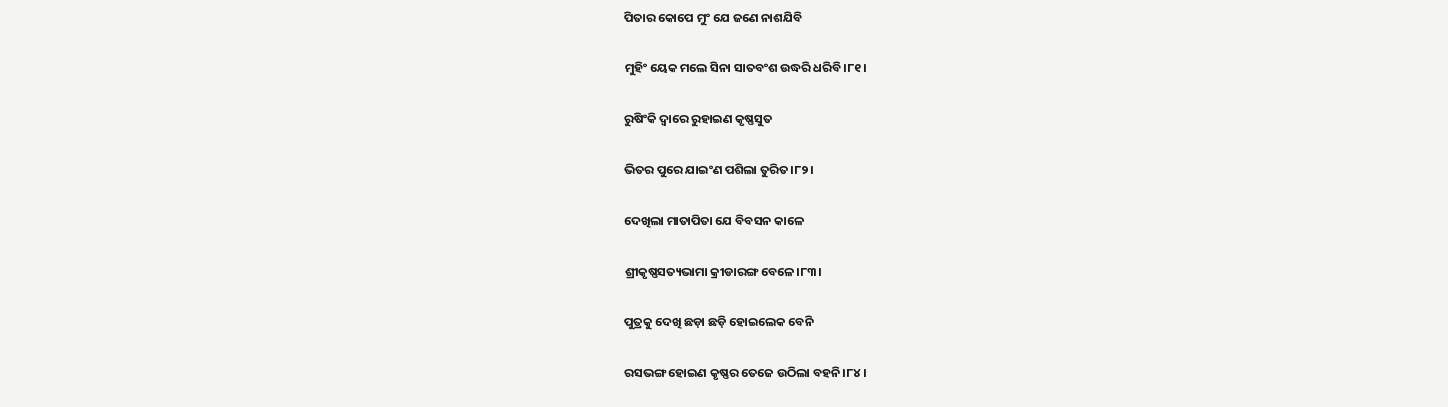ପିତାର କୋପେ ମୁଂ ଯେ ଜଣେ ନାଶଯିବି

ମୁହିଂ ୟେକ ମଲେ ସିନା ସାତବଂଶ ଉଦ୍ଧରି ଧରିବି।୮୧।

ରୁଷିଂକି ଦ୍ୱାରେ ରୁହାଇଣ କୃଷ୍ଣସୁତ

ଭିତର ପୁରେ ଯାଇଂଣ ପଶିଲା ତୁରିତ।୮୨।

ଦେଖିଲା ମାତାପିତା ଯେ ବିବସନ କାଳେ

ଶ୍ରୀକୃଷ୍ଣସତ୍ୟଭାମା କ୍ରୀଡାରଙ୍ଗ ବେଳେ।୮୩।

ପୁତ୍ରକୁ ଦେଖି ଛଡ଼ା ଛଡ଼ି ହୋଇଲେକ ବେନି

ରସଭଙ୍ଗ ହୋଇଣ କୃଷ୍ଣର ତେଜେ ଉଠିଲା ବହନି।୮୪।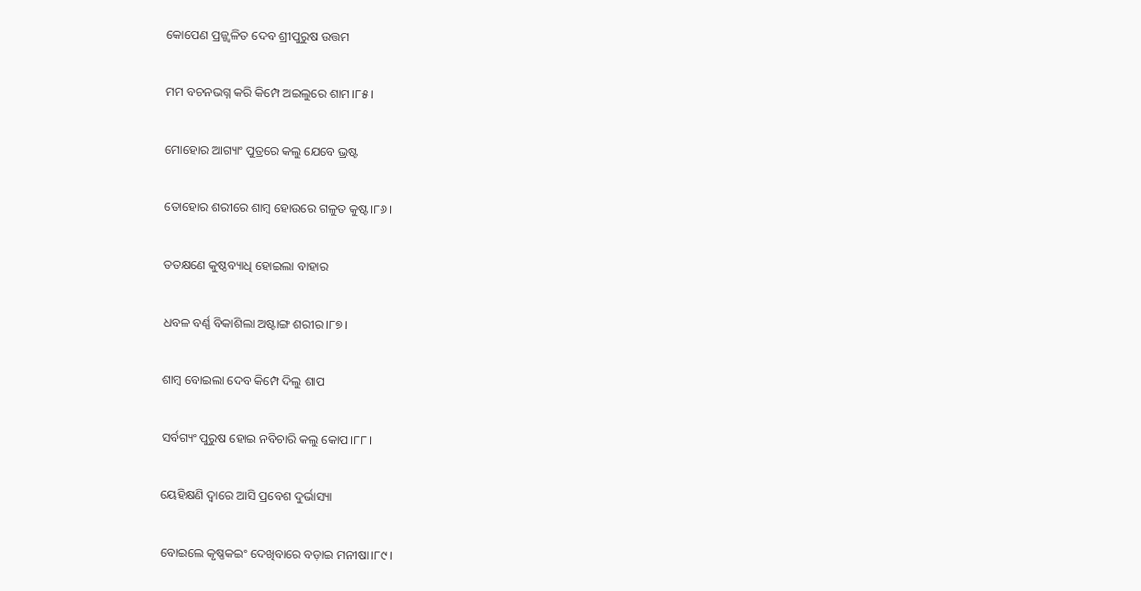କୋପେଣ ପ୍ରଜ୍ଜ୍ୱଳିତ ଦେବ ଶ୍ରୀପୁରୁଷ ଉତ୍ତମ

ମମ ବଚନଭଗ୍ନ କରି କିମ୍ପେ ଅଇଲୁରେ ଶାମ।୮୫।

ମୋହୋର ଆଗ୍ୟାଂ ପୁତ୍ରରେ କଲୁ ଯେବେ ଭ୍ରଷ୍ଟ

ତୋହୋର ଶରୀରେ ଶାମ୍ୱ ହୋଉରେ ଗଳୁତ କୁଷ୍ଟ।୮୬।

ତତକ୍ଷଣେ କୁଷ୍ଠବ୍ୟାଧି ହୋଇଲା ବାହାର

ଧବଳ ବର୍ଣ୍ଣ ବିକାଶିଲା ଅଷ୍ଟାଙ୍ଗ ଶରୀର।୮୭।

ଶାମ୍ୱ ବୋଇଲା ଦେବ କିମ୍ପେ ଦିଲୁ ଶାପ

ସର୍ବଗ୍ୟଂ ପୁରୁଷ ହୋଇ ନବିଚାରି କଲୁ କୋପ।୮୮।

ୟେହିକ୍ଷଣି ଦ୍ୱାରେ ଆସି ପ୍ରବେଶ ଦୁର୍ଭାସ୍ୟା

ବୋଇଲେ କୃଷ୍ଣକଇଂ ଦେଖିବାରେ ବଡ଼ାଇ ମନୀଷା।୮୯।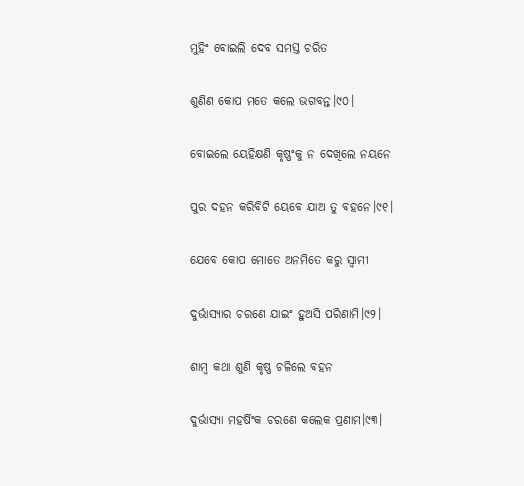ମୁହିଂ ବୋଇଲି ଦେବ ସମସ୍ତ ଚରିତ

ଶୁଣିଣ କୋପ ମତେ କଲେ ଭଗବନ୍ତ।୯୦।

ବୋଇଲେ ୟେହିକ୍ଷଣି କୃଷ୍ଣଂକୁ ନ ଦେଖିଲେ ନୟନେ

ପୁର ଦହନ କରିବିଟି ୟେବେ ଯାଅ ତୁ ବହନେ।୯୧।

ଯେବେ କୋପ ମୋତେ ଅନମିତେ କରୁ ସ୍ୱାମୀ

ଦୁର୍ଭାସ୍ୟାର ଚରଣେ ଯାଇଂ ହୁଅସି ପରିଣାମି।୯୨।

ଶାମ୍ୱ କଥା ଶୁଣି କୃଷ୍ଣ ଚଳିଲେ ବହନ

ଦୁର୍ଭାସ୍ୟା ମହର୍ଷିଂକ ଚରଣେ କଲେକ ପ୍ରଣାମ।୯୩।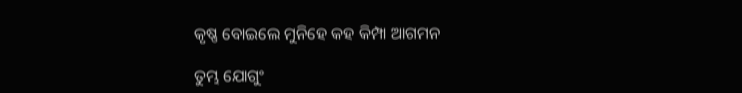କୃଷ୍ଣ ବୋଇଲେ ମୁନିହେ କହ କିମ୍ପା ଆଗମନ

ତୁମ୍ଭ ଯୋଗୁଂ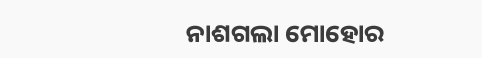ନାଶଗଲା ମୋହୋର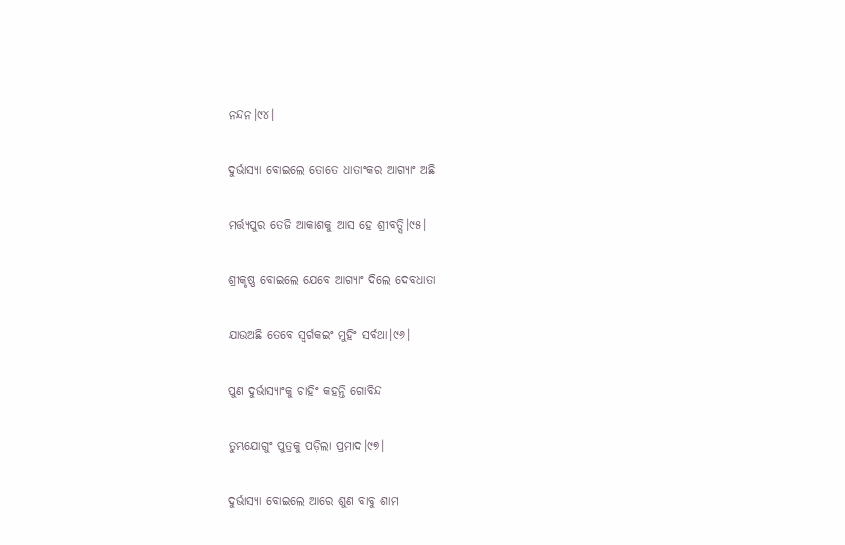ନନ୍ଦନ।୯୪।

ଦୁର୍ଭାସ୍ୟା ବୋଇଲେ ତୋତେ ଧାତାଂକର ଆଗ୍ୟାଂ ଅଛି

ମର୍ତ୍ତ୍ୟପୁର ତେଜି ଆକାଶକୁ ଆସ ହେ ଶ୍ରୀବତ୍ସି।୯୫।

ଶ୍ରୀକୃଷ୍ଣ ବୋଇଲେ ଯେବେ ଆଗ୍ୟାଂ ଦିଲେ ଦେବଧାତା

ଯାଉଅଛି ତେବେ ସ୍ୱର୍ଗକଇଂ ମୁହିଂ ସର୍ବଥା।୯୬।

ପୁଣ ଦୁର୍ଭାସ୍ୟାଂକୁ ଚାହିଂ କହନ୍ତି ଗୋବିନ୍ଦ

ତୁମ୍ଭଯୋଗୁଂ ପୁତ୍ରକୁ ପଡ଼ିଲା ପ୍ରମାଦ।୯୭।

ଦୁର୍ଭାସ୍ୟା ବୋଇଲେ ଆରେ ଶୁଣ ବାବୁ ଶାମ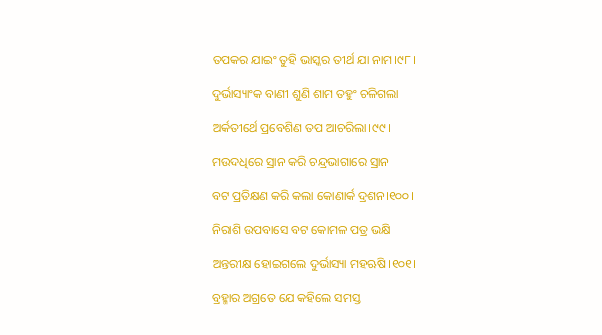ତପକର ଯାଇଂ ତୁହି ଭାସ୍କର ତୀର୍ଥ ଯା ନାମ।୯୮।

ଦୁର୍ଭାସ୍ୟାଂକ ବାଣୀ ଶୁଣି ଶାମ ତହୁଂ ଚଳିଗଲା

ଅର୍କତୀର୍ଥେ ପ୍ରବେଶିଣ ତପ ଆଚରିଲା।୯୯।

ମଉଦଧିରେ ସ୍ରାନ କରି ଚନ୍ଦ୍ରଭାଗାରେ ସ୍ରାନ

ବଟ ପ୍ରତିକ୍ଷଣ କରି କଲା କୋଣାର୍କ ଦ୍ରଶନ।୧୦୦।

ନିରାଶି ଉପବାସେ ବଟ କୋମଳ ପତ୍ର ଭକ୍ଷି

ଅନ୍ତରୀକ୍ଷ ହୋଇଗଲେ ଦୁର୍ଭାସ୍ୟା ମହଋଷି।୧୦୧।

ବ୍ରହ୍ମାର ଅଗ୍ରତେ ଯେ କହିଲେ ସମସ୍ତ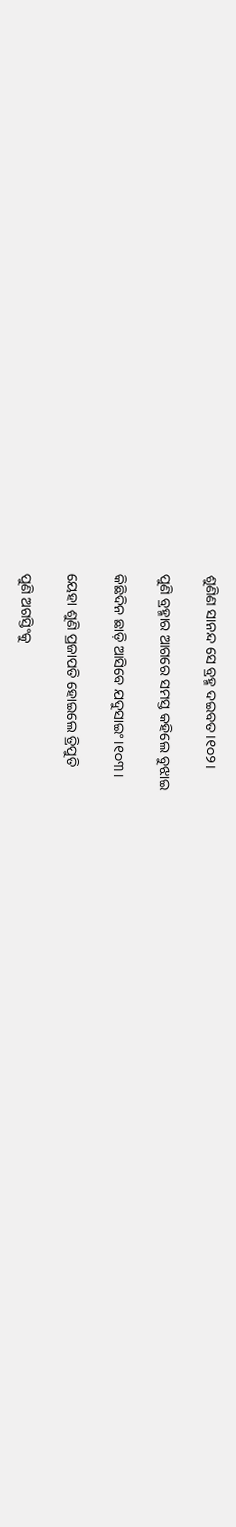ଶୁଣିଣ ସାନନ୍ଦ ସେ ବ୍ରହ୍ମ ଦଇବତ।୧୦୨।

ପୁଣି ବ୍ରହ୍ମାର ଆଗରେ ସମସ୍ତ କହିଲେ ବୁଝାଇ

କିଛିଦିନ ଛାଡ଼ି ଆସିବେ ଯଦୁସାଇଂ।୧୦୩।

ୟେହା ଶୁଣି ପ୍ରଜାପତି ହୋଇଲେ ତ୍ରିପୁତି

ପୁଣି ଅଗସ୍ତିଂକୁ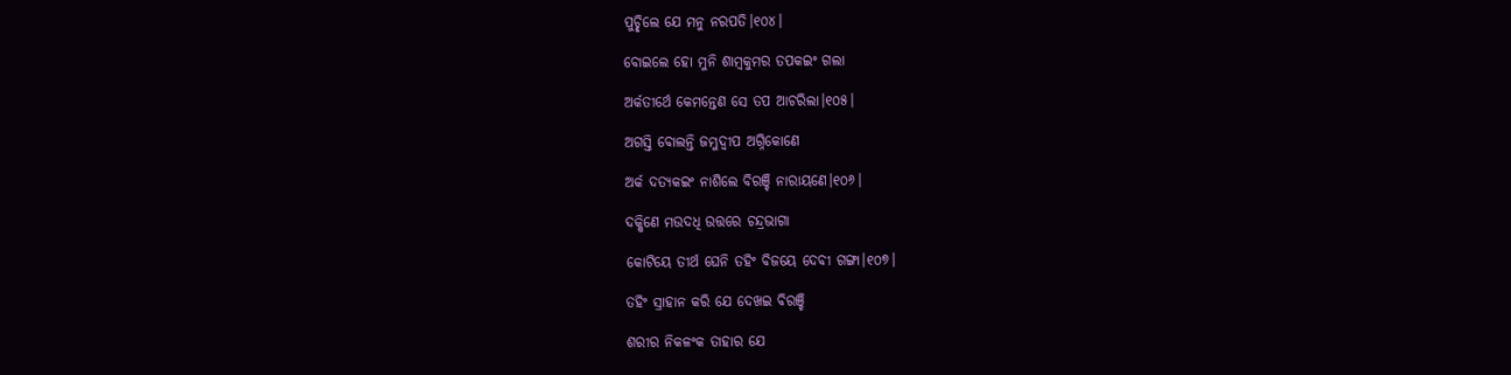ପୁଚ୍ଛିଲେ ଯେ ମନୁ ନରପତି।୧୦୪।

ବୋଇଲେ ହୋ ମୁନି ଶାମ୍ୱକୁମର ତପକଇଂ ଗଲା

ଅର୍କତୀର୍ଥେ କେମନ୍ତେଣ ସେ ତପ ଆଚରିଲା।୧୦୫।

ଅଗସ୍ତି ବୋଲନ୍ତି ଜମ୍ଭୁଦ୍ୱୀପ ଅଗ୍ନିକୋଣେ

ଅର୍କ ଦତ୍ୟକଇଂ ନାଶିଲେ ବିରଞ୍ଚି ନାରାୟଣେ।୧୦୬।

ଦକ୍ଷିଣେ ମଉଦଧି ଉତ୍ତରେ ଚନ୍ଦ୍ରଭାଗା

କୋଟିୟେ ତୀର୍ଥ ଘେନି ତହିଂ ବିଜୟେ ଦେବୀ ଗଙ୍ଗା।୧୦୭।

ତହିଂ ସ୍ରାହାନ କରି ଯେ ଦେଖଇ ବିରଞ୍ଚି

ଶରୀର ନିକଳଂକ ତାହାର ଯେ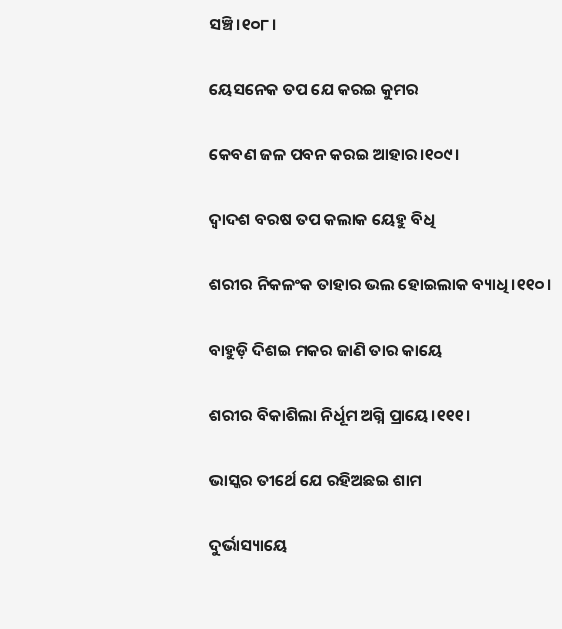ସଞ୍ଚି।୧୦୮।

ୟେସନେକ ତପ ଯେ କରଇ କୁମର

କେବଣ ଜଳ ପବନ କରଇ ଆହାର।୧୦୯।

ଦ୍ୱାଦଶ ବରଷ ତପ କଲାକ ୟେହୁ ବିଧି

ଶରୀର ନିକଳଂକ ତାହାର ଭଲ ହୋଇଲାକ ବ୍ୟାଧି।୧୧୦।

ବାହୁଡ଼ି ଦିଶଇ ମକର ଜାଣି ତାର କାୟେ

ଶରୀର ବିକାଶିଲା ନିର୍ଧୂମ ଅଗ୍ନି ପ୍ରାୟେ।୧୧୧।

ଭାସ୍କର ତୀର୍ଥେ ଯେ ରହିଅଛଇ ଶାମ

ଦୁର୍ଭାସ୍ୟାୟେ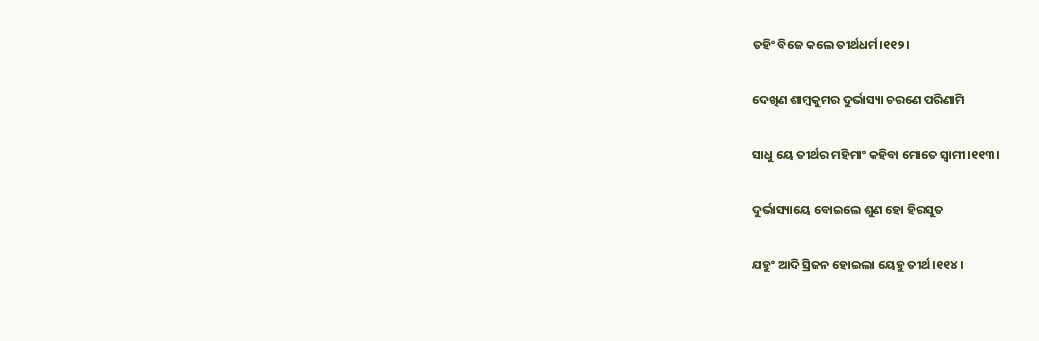ତହିଂ ବିଜେ କଲେ ତୀର୍ଥଧର୍ମ।୧୧୨।

ଦେଖିଣ ଶାମ୍ୱକୁମର ଦୁର୍ଭାସ୍ୟା ଚରଣେ ପରିଣାମି

ସାଧୁ ୟେ ତୀର୍ଥର ମହିମାଂ କହିବା ମୋତେ ସ୍ୱାମୀ।୧୧୩।

ଦୁର୍ଭାସ୍ୟାୟେ ବୋଇଲେ ଶୁଣ ହୋ ହିରସୁତ

ଯହୁଂ ଆଦି ସ୍ରିଜନ ହୋଇଲା ୟେହୁ ତୀର୍ଥ।୧୧୪।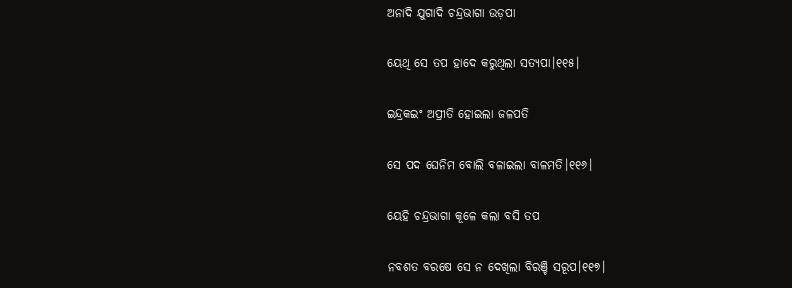ଅନାଦି ଯୁଗାଦି ଚନ୍ଦ୍ରଭାଗା ଉଡ଼ପା

ୟେଥି ସେ ତପ ହାଦେ କରୁଥିଲା ସତ୍ୟପା।୧୧୫।

ଇନ୍ଦ୍ରକଇଂ ଅପ୍ରୀତି ହୋଇଲା ଜଳପତି

ସେ ପଦ ଘେନିମ ବୋଲି ବଳାଇଲା ବାଳମତି।୧୧୬।

ୟେହି ଚନ୍ଦ୍ରଭାଗା କୂଳେ କଲା ବସି ତପ

ନବଶତ ବରଷେ ସେ ନ ଦେଖିଲା ବିରଞ୍ଚି ସରୂପ।୧୧୭।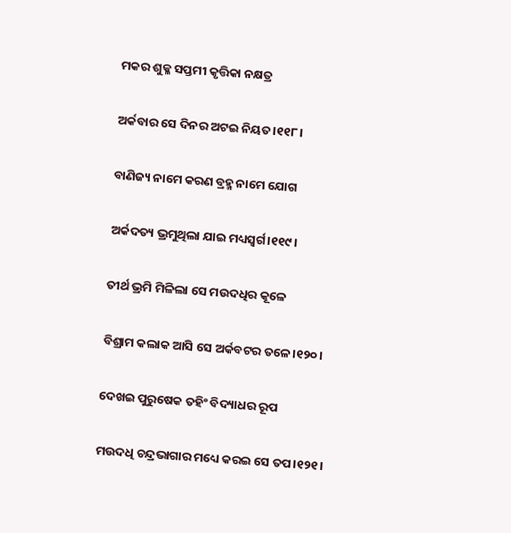ମକର ଶୁକ୍ଳ ସପ୍ତମୀ କୃତ୍ତିକା ନକ୍ଷତ୍ର

ଅର୍କବାର ସେ ଦିନର ଅଟଇ ନିୟତ।୧୧୮।

ବାଣିଜ୍ୟ ନାମେ କରଣ ବ୍ରହ୍ମ ନାମେ ଯୋଗ

ଅର୍କଦତ୍ୟ ଭ୍ରମୁଥିଲା ଯାଇ ମଧ୍ୟସ୍ୱର୍ଗ।୧୧୯।

ତୀର୍ଥ ଭ୍ରମି ମିଳିଲା ସେ ମଉଦଧିର କୂଳେ

ବିଶ୍ରାମ କଲାକ ଆସି ସେ ଅର୍କବଟର ତଳେ।୧୨୦।

ଦେଖଇ ପୁରୁଷେକ ତହିଂ ବିଦ୍ୟାଧର ରୂପ

ମଉଦଧି ଚନ୍ଦ୍ରଭାଗାର ମଧ୍ୟେ କରଇ ସେ ତପ।୧୨୧।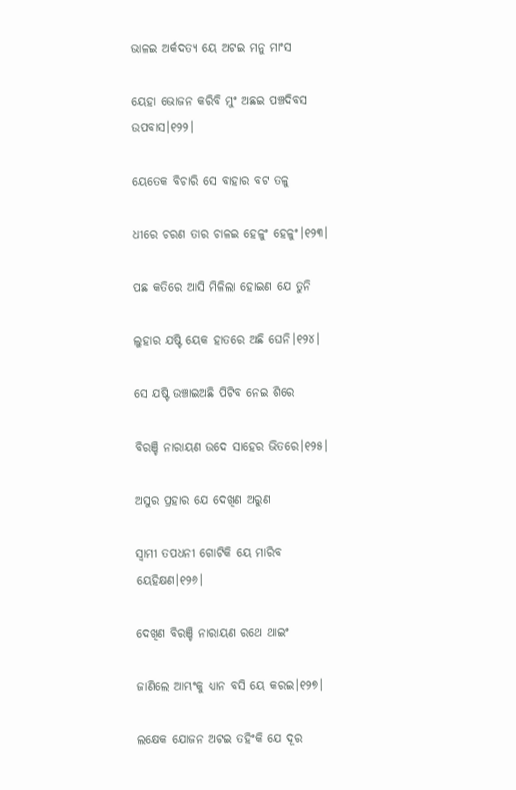ଭାଳଇ ଅର୍କଦତ୍ୟ ୟେ ଅଟଇ ମନୁ ମାଂସ

ୟେହା ଭୋଜନ କରିବି ମୁଂ ଅଛଇ ପଞ୍ଚଦିବସ ଉପବାସ।୧୨୨।

ୟେତେକ ବିଚାରି ସେ ବାହାର ବଟ ତଳୁ

ଧୀରେ ଚରଣ ତାର ଚାଳଇ ହେଳୁଂ ହେଳୁଂ।୧୨୩।

ପଛ କତିରେ ଆସି ମିଳିଲା ହୋଇଣ ଯେ ତୁନି

ଲୁହାର ଯଷ୍ଟି ୟେକ ହାତରେ ଅଛି ଘେନି।୧୨୪।

ସେ ଯଷ୍ଟି ଉଞ୍ଚାଇଅଛି ପିଟିବ ନେଇ ଶିରେ

ବିରଞ୍ଚି ନାରାୟଣ ଉଦେ ସାହେର ଭିତରେ।୧୨୫।

ଅସୁର ପ୍ରହାର ଯେ ଦେଖିଣ ଅରୁଣ

ସ୍ୱାମୀ ତପଧନୀ ଗୋଟିକି ୟେ ମାରିବ ୟେହିକ୍ଷଣ।୧୨୬।

ଦେଖିଣ ବିରଞ୍ଚି ନାରାୟଣ ରଥେ ଥାଇଂ

ଜାଣିଲେ ଆମ୍ଭଂକୁ ଧ୍ୟାନ ବସି ୟେ କରଇ।୧୨୭।

ଲକ୍ଷେକ ଯୋଜନ ଅଟଇ ତହିଂକି ଯେ ଦୂର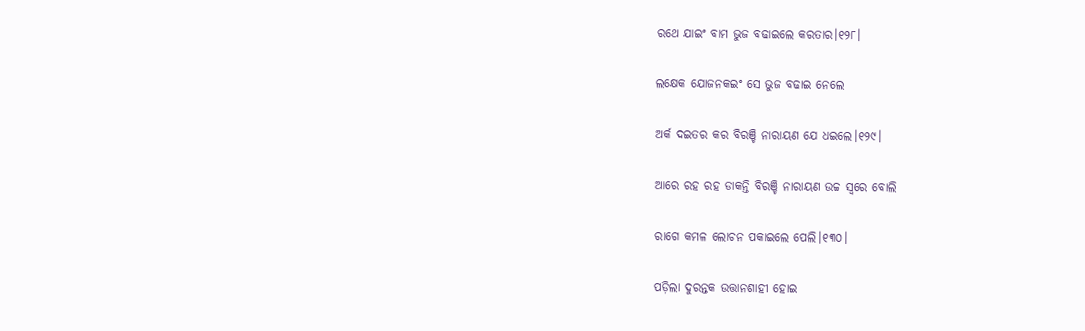ରଥେ ଯାଇଂ ବାମ ଭୁଜ ବଢାଇଲେ କରତାର।୧୨୮।

ଲକ୍ଷେକ ଯୋଜନକଇଂ ସେ ଭୁଜ ବଢାଇ ନେଲେ

ଅର୍କ ଦଇତର କର ବିରଞ୍ଚି ନାରାୟଣ ଯେ ଧଇଲେ।୧୨୯।

ଆରେ ରହ ରହ ଡାକନ୍ତି ବିରଞ୍ଚି ନାରାୟଣ ଉଚ୍ଚ ସ୍ୱରେ ବୋଲି

ରାଗେ କମଳ ଲୋଚନ ପକାଇଲେ ପେଲି।୧୩୦।

ପଡ଼ିଲା ଦୁରନ୍ତକ ଉତ୍ତାନଶାହୀ ହୋଇ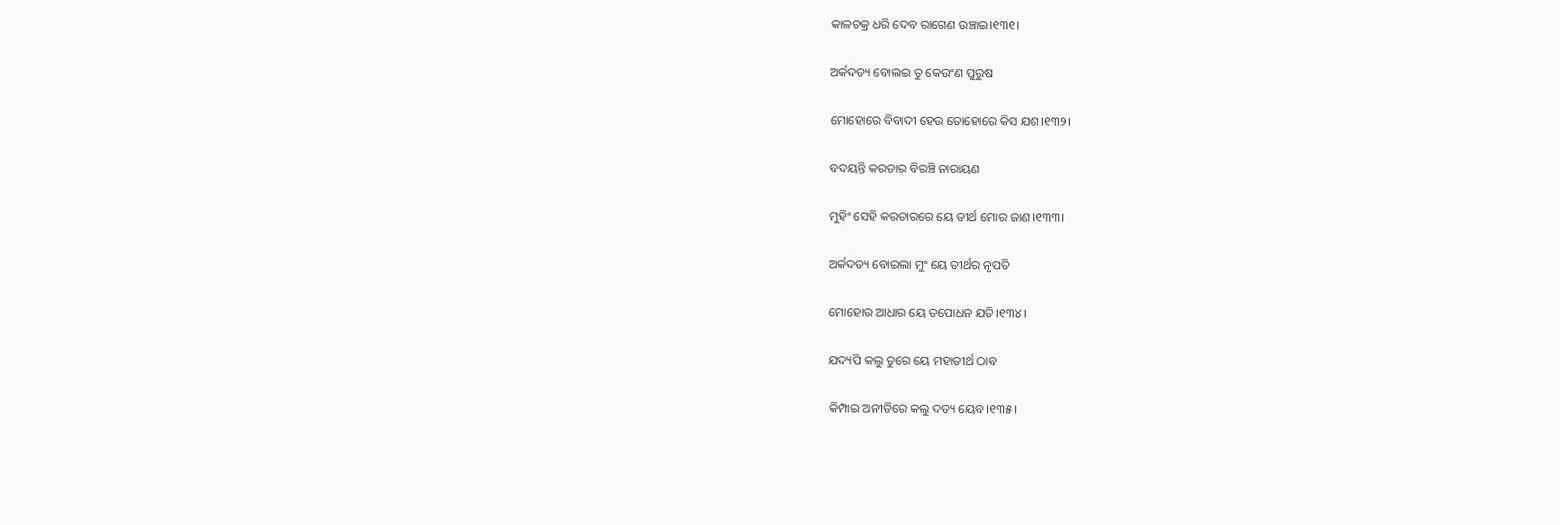କାଳଚକ୍ର ଧରି ଦେବ ରାଗେଣ ଉଞ୍ଚାଇ।୧୩୧।

ଅର୍କଦତ୍ୟ ବୋଲଇ ତୁ କେଉଂଣ ପୁରୁଷ

ମୋହୋରେ ବିବାଦୀ ହେଉ ତୋହୋରେ କିସ ଯଶ।୧୩୨।

ବଦୟନ୍ତି କରତାର ବିରଞ୍ଚି ନାରାୟଣ

ମୁହିଂ ସେହି କରତାରରେ ୟେ ତୀର୍ଥ ମୋର ଜାଣ।୧୩୩।

ଅର୍କଦତ୍ୟ ବୋଇଲା ମୁଂ ୟେ ତୀର୍ଥର ନୃପତି

ମୋହୋର ଆଧାର ୟେ ତପୋଧନ ଯତି।୧୩୪।

ଯଦ୍ୟପି କଲୁ ତୁରେ ୟେ ମହାତୀର୍ଥ ଠାବ

କିମ୍ପାଇ ଅନୀତିରେ କଲୁ ଦତ୍ୟ ୟେବ।୧୩୫।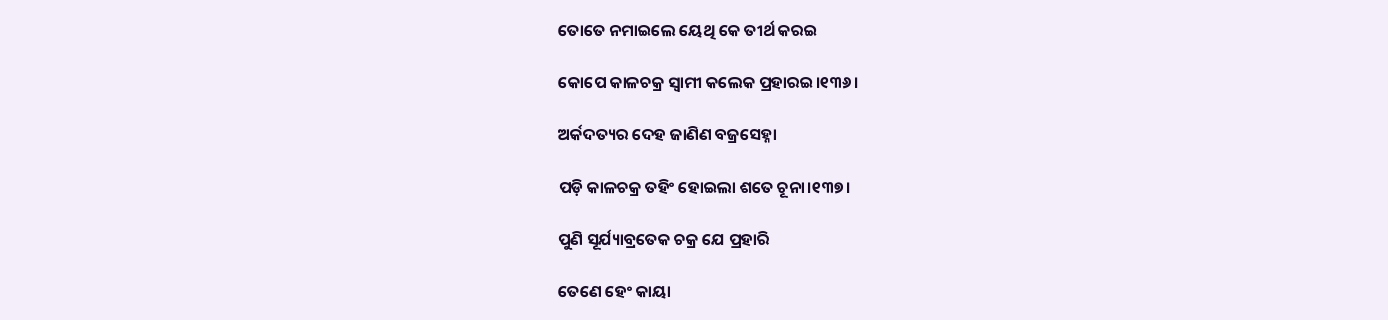ତୋତେ ନମାଇଲେ ୟେଥି କେ ତୀର୍ଥ କରଇ

କୋପେ କାଳଚକ୍ର ସ୍ୱାମୀ କଲେକ ପ୍ରହାରଇ।୧୩୬।

ଅର୍କଦତ୍ୟର ଦେହ ଜାଣିଣ ବଜ୍ରସେହ୍ନା

ପଡ଼ି କାଳଚକ୍ର ତହିଂ ହୋଇଲା ଶତେ ଚୂନା।୧୩୭।

ପୁଣି ସୂର୍ଯ୍ୟାବ୍ରତେକ ଚକ୍ର ଯେ ପ୍ରହାରି

ତେଣେ ହେଂ କାୟା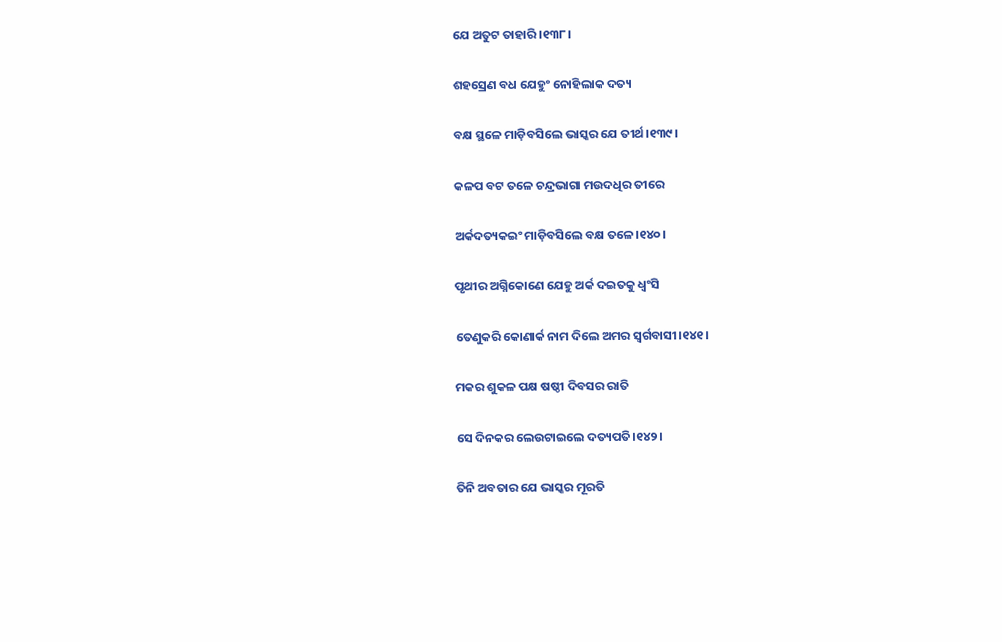ଯେ ଅତୁଟ ତାହାରି।୧୩୮।

ଶହସ୍ରେଣ ବଧ ଯେହୁଂ ନୋହିଲାକ ଦତ୍ୟ

ବକ୍ଷ ସ୍ଥଳେ ମାଡ଼ିବସିଲେ ଭାସ୍କର ଯେ ତୀର୍ଥ।୧୩୯।

କଳପ ବଟ ତଳେ ଚନ୍ଦ୍ରଭାଗା ମଉଦଧିର ତୀରେ

ଅର୍କଦତ୍ୟକଇଂ ମାଡ଼ିବସିଲେ ବକ୍ଷ ତଳେ।୧୪୦।

ପୃଥୀର ଅଗ୍ନିକୋଣେ ଯେହୁ ଅର୍କ ଦଇତକୁ ଧ୍ୱଂସି

ତେଣୁକରି କୋଣାର୍କ ନାମ ଦିଲେ ଅମର ସ୍ୱର୍ଗବାସୀ।୧୪୧।

ମକର ଶୁକଳ ପକ୍ଷ ଷଷ୍ଠୀ ଦିବସର ରାତି

ସେ ଦିନକର ଲେଉଟାଇଲେ ଦତ୍ୟପତି।୧୪୨।

ତିନି ଅବତାର ଯେ ଭାସ୍କର ମୂରତି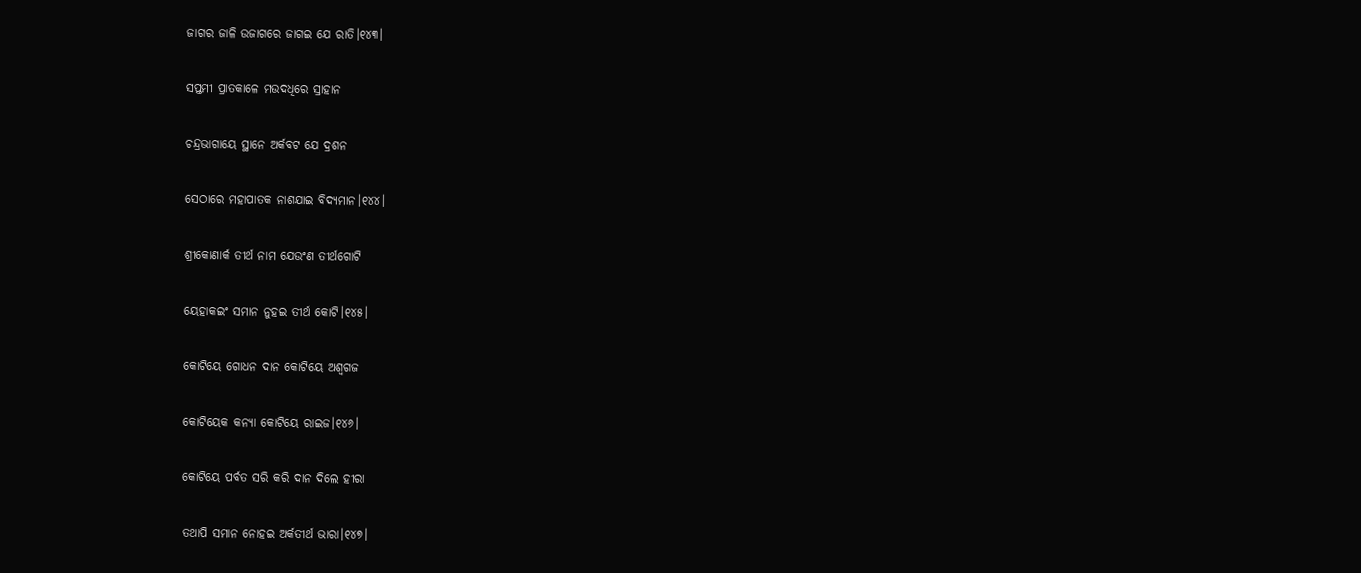ଜାଗର ଜାଳି ଉଜାଗରେ ଜାଗଇ ଯେ ରାତି।୧୪୩।

ସପ୍ତମୀ ପ୍ରାତକାଳେ ମଉଦଧିରେ ସ୍ରାହାନ

ଚନ୍ଦ୍ରଭାଗାୟେ ସ୍ଥାନେ ଅର୍କବଟ ଯେ ଦ୍ରଶନ

ସେଠାରେ ମହାପାତକ ନାଶଯାଇ ବିଦ୍ୟମାନ।୧୪୪।

ଶ୍ରୀକୋଣାର୍କ ତୀର୍ଥ ନାମ ଯେଉଂଣ ତୀର୍ଥଗୋଟି

ୟେହାକଇଂ ସମାନ ନୁହଇ ତୀର୍ଥ କୋଟି।୧୪୫।

କୋଟିୟେ ଗୋଧନ ଦାନ କୋଟିୟେ ଅଶ୍ୱଗଜ

କୋଟିୟେକ କନ୍ୟା କୋଟିୟେ ରାଇଜ।୧୪୬।

କୋଟିୟେ ପର୍ବତ ସରି କରି ଦାନ ଦିଲେ ହୀରା

ତଥାପି ସମାନ ନୋହଇ ଅର୍କତୀର୍ଥ ଭାରା।୧୪୭।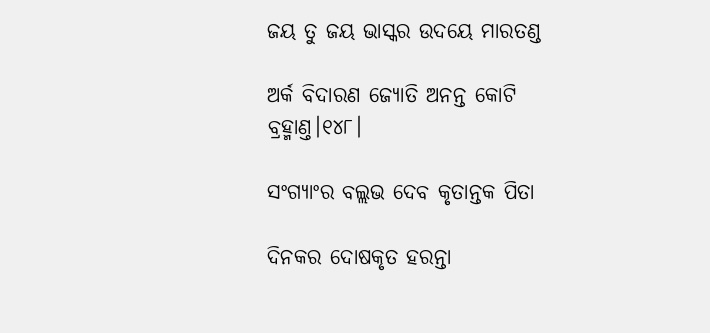ଜୟ ତୁ ଜୟ ଭାସ୍କର ଉଦୟେ ମାରତଣ୍ଡ

ଅର୍କ ବିଦାରଣ ଜ୍ୟୋତି ଅନନ୍ତ କୋଟି ବ୍ରହ୍ମାଣ୍ତ।୧୪୮।

ସଂଗ୍ୟାଂର ବଲ୍ଲଭ ଦେବ କୃତାନ୍ତକ ପିତା

ଦିନକର ଦୋଷକୃତ ହରନ୍ତା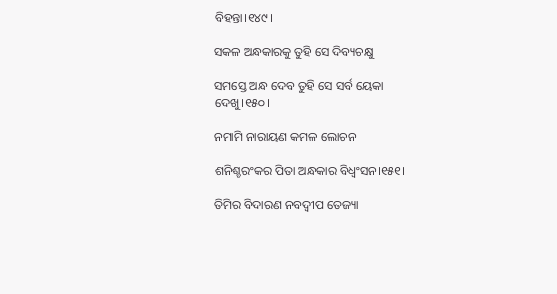ବିହନ୍ତା।୧୪୯।

ସକଳ ଅନ୍ଧକାରକୁ ତୁହି ସେ ଦିବ୍ୟଚକ୍ଷୁ

ସମସ୍ତେ ଅନ୍ଧ ଦେବ ତୁହି ସେ ସର୍ବ ୟେକା ଦେଖୁ।୧୫୦।

ନମାମି ନାରାୟଣ କମଳ ଲୋଚନ

ଶନିଶ୍ଚରଂକର ପିତା ଅନ୍ଧକାର ବିଧ୍ୱଂସନ।୧୫୧।

ତିମିର ବିଦାରଣ ନବଦ୍ୱୀପ ତେଜ୍ୟା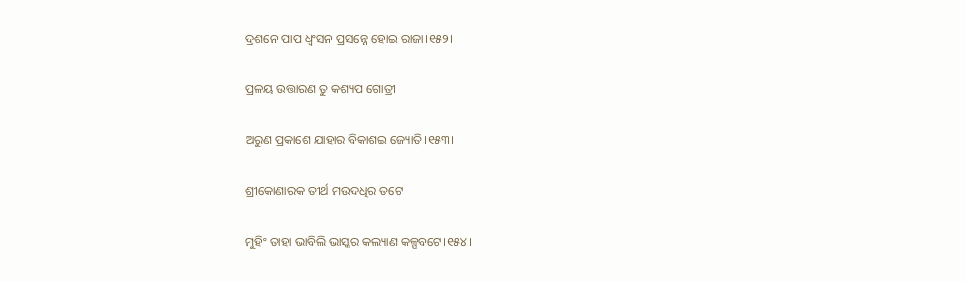ଦ୍ରଶନେ ପାପ ଧ୍ୱଂସନ ପ୍ରସନ୍ନେ ହୋଇ ରାଜା।୧୫୨।

ପ୍ରଳୟ ଉତ୍ତାରଣ ତୁ କଶ୍ୟପ ଗୋତ୍ରୀ

ଅରୁଣ ପ୍ରକାଶେ ଯାହାର ବିକାଶଇ ଜ୍ୟୋତି।୧୫୩।

ଶ୍ରୀକୋଣାରକ ତୀର୍ଥ ମଉଦଧିର ତଟେ

ମୁହିଂ ତାହା ଭାବିଲି ଭାସ୍କର କଲ୍ୟାଣ କଳ୍ପବଟେ।୧୫୪।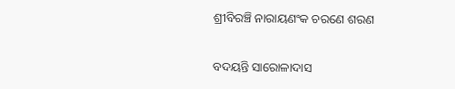ଶ୍ରୀବିରଞ୍ଚି ନାରାୟଣଂକ ଚରଣେ ଶରଣ

ବଦୟନ୍ତି ସାରୋଳାଦାସ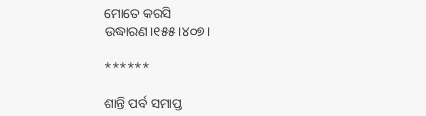ମୋତେ କରସି ଉଦ୍ଧାରଣ।୧୫୫।୪୦୭।

******

ଶାନ୍ତି ପର୍ବ ସମାପ୍ତ